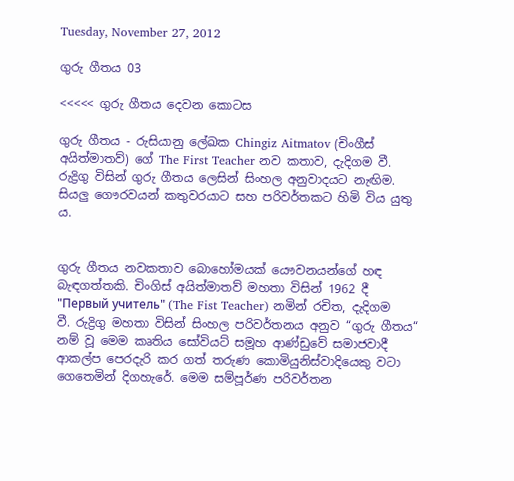Tuesday, November 27, 2012

ගුරු ගීතය 03

<<<<< ගුරු ගීතය දෙවන කොටස

ගුරු ගීතය - රුසියානු ලේඛක Chingiz Aitmatov (චිංගීස් අයිත්මාතව්) ගේ The First Teacher නව කතාව, දැදිගම වී. රුද්‍රිගු විසින් ගුරු ගීතය ලෙසින් සිංහල අනුවාදයට නැඟිම. සියලු ගෞරවයන් කතුවරයාට සහ පරිවර්තකට හිමි විය යුතු ය.


ගුරු ගීතය නවකතාව බොහෝමයක් යෞවනයන්ගේ හඳ බැඳගත්තකි. චිංගිස් අයිත්මාතව් මහතා විසින් 1962 දී "Первый учитель" (The Fist Teacher) නමින් රචිත, දැදිගම වී. රුද්‍රිගු මහතා විසින් සිංහල පරිවර්තනය අනුව “ගුරු ගීතය“ නම් වූ මෙම කෘතිය සෝවියට් සමූහ ආණ්ඩුවේ සමාජවාදී ආකල්ප පෙරදැරි කර ගත් තරුණ කොමියුනිස්වාදියෙකු වටා ගෙතෙමින් දිගහැරේ. මෙම සම්පූර්ණ පරිවර්තන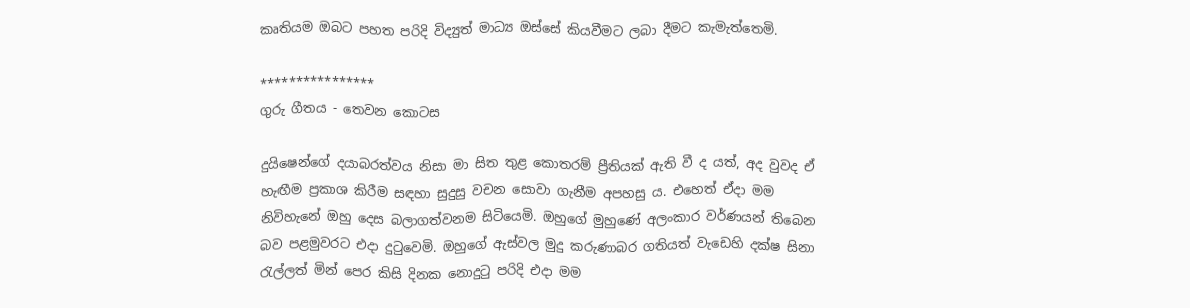කෘතියම ඔබට පහත පරිදි විද්‍යුත් මාධ්‍ය ඔස්සේ කියවීමට ලබා දීමට කැමැත්තෙමි.

****************
ගුරු ගීතය - තෙවන කොටස

දුයිෂෙන්ගේ දයාබරත්වය නිසා මා සිත තුළ කොතරම් ප්‍රීතියක් ඇති වී ද යත්, අද වුවද ඒ හැඟීම ප්‍රකාශ කිරීම සඳහා සුදුසු වචන සොවා ගැනීම අපහසු ය. එහෙත් ඒදා මම නිවිහැනේ ඔහු දෙස බලාගත්වනම සිටියෙමි. ඔහුගේ මුහුණේ අලංකාර වර්ණයන් තිබෙන බව පළමුවරට එදා දුටුවෙමි. ඔහුගේ ඇස්වල මුදු කරුණාබර ගතියත් වැඩෙහි දක්ෂ සිනා රැල්ලත් මින් පෙර කිසි දිනක නොදුටු පරිදි එදා මම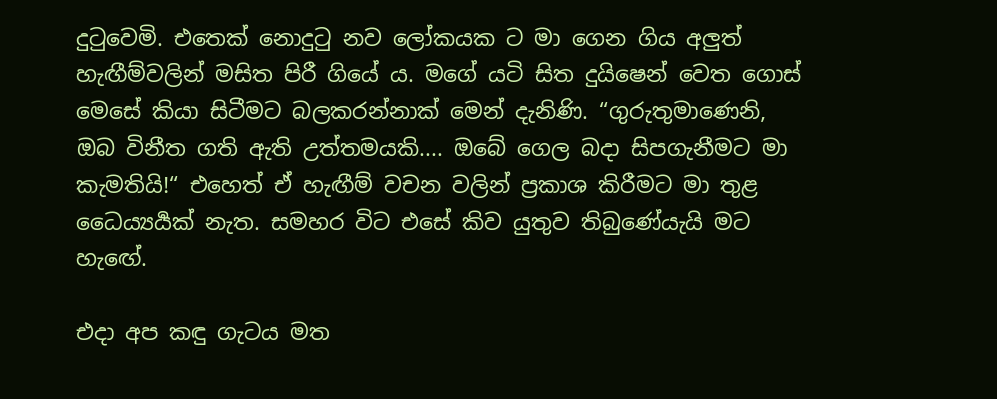දුටුවෙමි. එතෙක් නොදුටු නව ලෝකයක ට මා ගෙන ගිය අලුත් හැඟීම්වලින් මසිත පිරී ගියේ ය. මගේ යටි සිත දුයිෂෙන් වෙත ගොස් මෙසේ කියා සිටීමට බලකරන්නාක් මෙන් දැනිණි. “ගුරුතුමාණෙනි, ඔබ විනීත ගති ඇති උත්තමයකි.... ඔබේ ගෙල බදා සිපගැනීමට මා කැමතියි!“ එහෙත් ඒ හැඟීම් වචන වලින් ප්‍රකාශ කිරීමට මා තුළ ධෛය්‍යර්‍යක් නැත. සමහර විට එසේ කිව යුතුව තිබුණේයැයි මට හැඟේ.

එදා අප කඳු ගැටය මත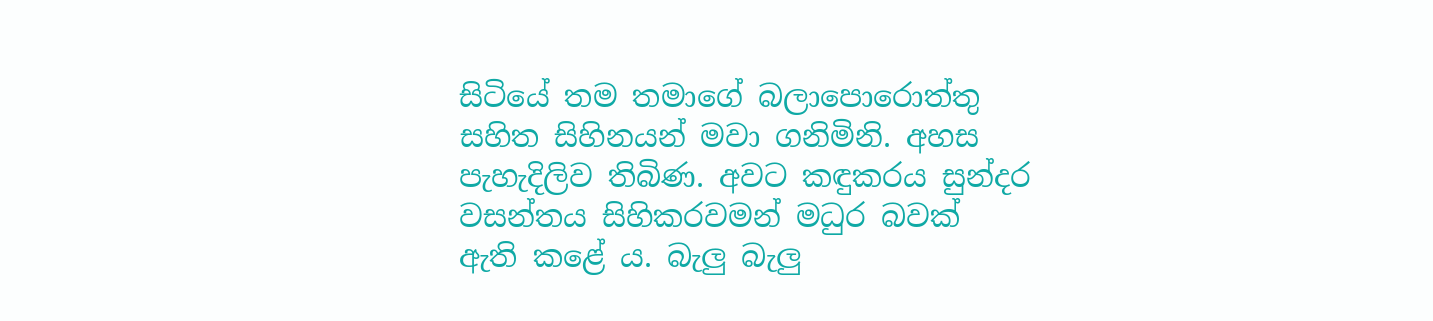සිටියේ තම තමාගේ බලාපොරොත්තු සහිත සිහිනයන් මවා ගනිමිනි. අහස පැහැදිලිව තිබිණ. අවට කඳුකරය සුන්දර වසන්තය සිහිකරවමන් මධුර බවක් ඇති කළේ ය. බැලු බැලු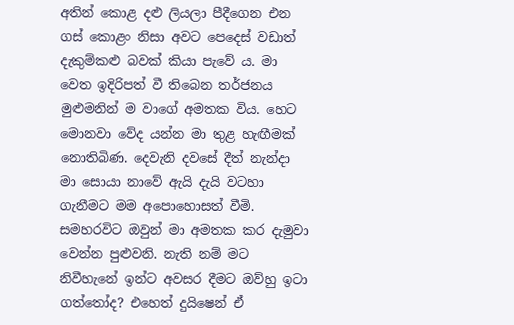අතින් කොළ දළු ලියලා පීදීගෙන එන ගස් කොළං නිසා අවට පෙදෙස් වඩාත් දැකුම්කළු බවක් කියා පැවේ ය. මා වෙත ඉදිරිපත් වී තිබෙන තර්ජනය මුළුමනින් ම වාගේ අමතක විය. හෙට මොනවා වේද යන්න මා තුළ හැඟීමක් නොතිබිණ. දෙවැනි දවසේ දීත් නැන්දා මා සොයා නාවේ ඇයි දැයි වටහා ගැනීමට මම අපොහොසත් වීමි. සමහරවිට ඔවුන් මා අමතක කර දැමුවා වෙන්න පුළුවනි. නැති නම් මට නිවීහැනේ ඉන්ට අවසර දීමට ඔව්හු ඉටා ගත්තෝද? එහෙත් දුයිෂෙන් ඒ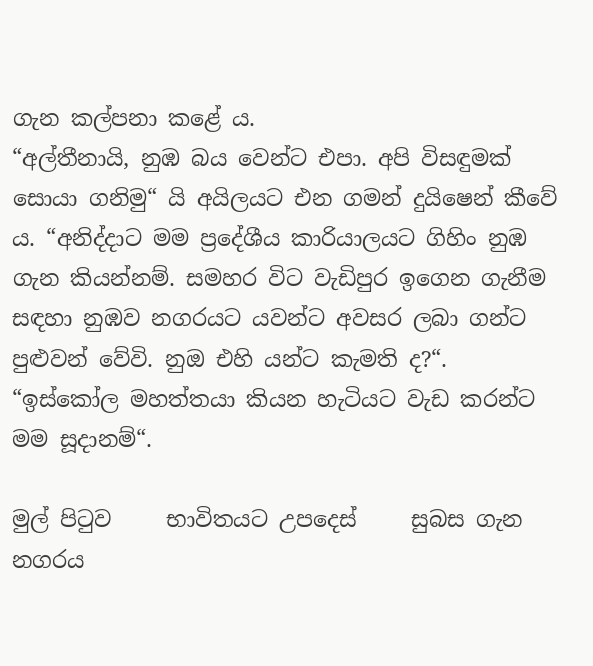ගැන කල්පනා කළේ ය.
“අල්තීනායි, නුඹ බය වෙන්ට එපා. අපි විසඳුමක් සොයා ගනිමු“ යි අයිලයට එන ගමන් දුයිෂෙන් කීවේ ය. “අනිද්දාට මම ප්‍රදේශීය කාරියාලයට ගිහිං නුඹ ගැන කියන්නම්. සමහර විට වැඩිපුර ඉගෙන ගැනීම සඳහා නුඹව නගරයට යවන්ට අවසර ලබා ගන්ට පුළුවන් වේවි. නුඔ එහි යන්ට කැමති ද?“.
“ඉස්කෝල මහත්තයා කියන හැටියට වැඩ කරන්ට මම සූදානම්“.

මුල් පිටුව     භාවිතයට උපදෙස්     සුබස ගැන
නගරය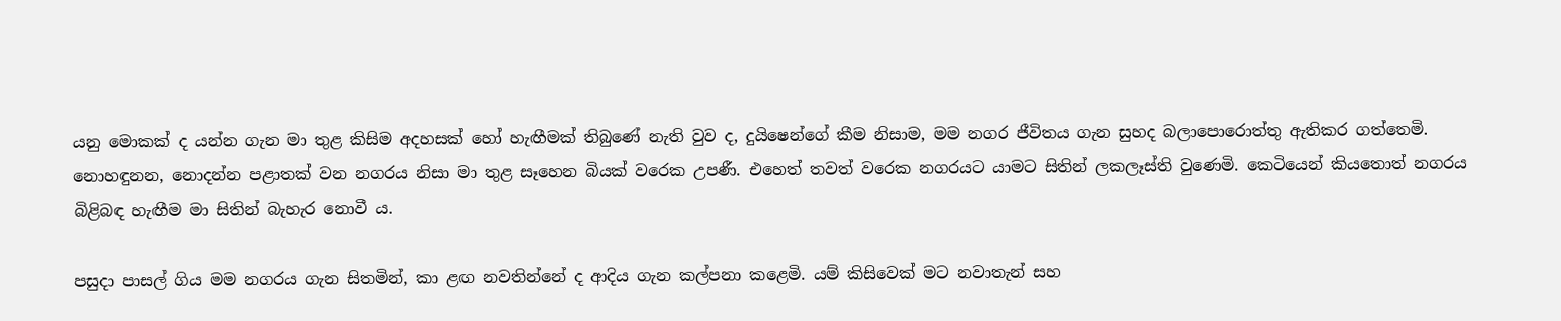යනු මොකක් ද යන්න ගැන මා තුළ කිසිම අදහසක් හෝ හැඟීමක් තිබුණේ නැති වුව ද, දුයිෂෙන්ගේ කීම නිසාම, මම නගර ජීවිතය ගැන සුහද බලාපොරොත්තු ඇතිකර ගත්තෙමි. නොහඳුනන, නොදන්න පළාතක් වන නගරය නිසා මා තුළ සෑහෙන බියක් වරෙක උපණී. එහෙත් තවත් වරෙක නගරයට යාමට සිතින් ලකලෑස්ති වුණෙමි. කෙටියෙන් කියතොත් නගරය බිළිබඳ හැඟීම මා සිතින් බැහැර නොවී ය.

පසුදා පාසල් ගිය මම නගරය ගැන සිතමින්, කා ළඟ නවතින්නේ ද ආදිය ගැන කල්පනා කළෙමි. යම් කිසිවෙක් මට නවාතැන් සහ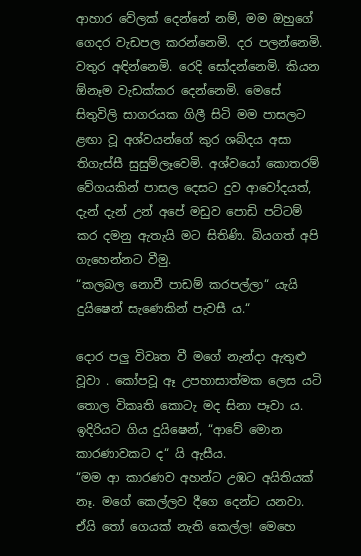ආහාර වේලක් දෙන්නේ නම්, මම ඔහුගේ ගෙදර වැඩපල කරන්නෙමි. දර පලන්නෙමි. වතුර අඳින්නෙමි. රෙදි සෝදන්නෙමි. කියන ඕනෑම වැඩක්කර දෙන්නෙමි. මෙසේ සිතුවිලි සාගරයක ගිලී සිටි මම පාසලට ළඟා වූ අශ්වයන්ගේ කුර ශබ්දය අසා තිගැස්සී සුසුම්ලෑවෙමි. අශ්වයෝ කොතරම් වේගයකින් පාසල දෙසට දුව ආවෝදයත්, දැන් දැන් උන් අපේ මඩුව පොඩි පට්ටම් කර දමනු ඇතැයි මට සිතිණි. බියගත් අපි ගැහෙන්නට වීමු.
“කලබල නොවී පාඩම් කරපල්ලා“ යැයි දුයිෂෙන් සැණෙකින් පැවසී ය.“

දොර පලු විවෘත වී මගේ නැන්දා ඇතුළු වූවා . කෝපවූ ඈ උපහාසාත්මක ලෙස යටි තොල විකෘති කොටැ මද සිනා පෑවා ය. ඉදිරියට ගිය දුයිෂෙන්, “ආවේ මොන කාරණාවකට ද“ යි ඇසීය‍.
“මම ආ කාරණව අහන්ට උඹට අයිතියක් නෑ. මගේ කෙල්ලව දීගෙ දෙන්ට යනවා. ඒයි තෝ ගෙයක් නැති කෙල්ල! මෙහෙ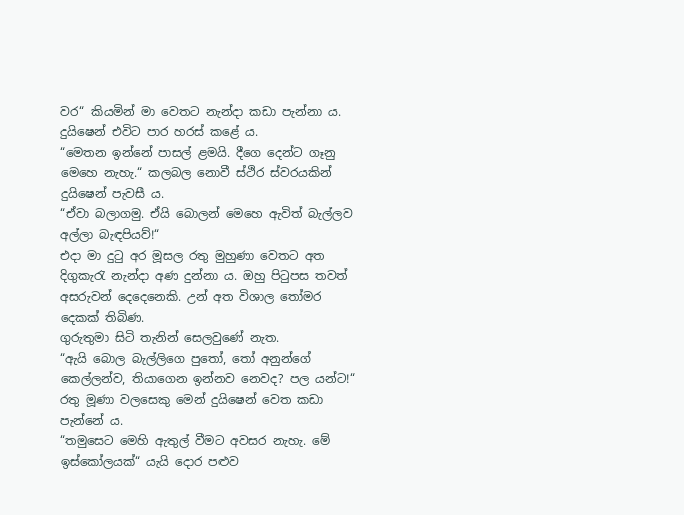වර“ කියමින් මා වෙතට නැන්දා කඩා පැන්නා ය. දුයිෂෙන් එවිට පාර හරස් කළේ ය.
“මෙතන ඉන්නේ පාසල් ළමයි. දීගෙ දෙන්ට ගෑනු මෙහෙ නැහැ.“ කලබල නොවී ස්ථිර ස්වරයකින් දුයිෂෙන් පැවසී ය.
“ඒවා බලාගමු. ඒයි බොලන් මෙහෙ ඇවිත් බැල්ලව අල්ලා බැඳපියව්!“
එදා මා දුටු අර මූසල රතු මුහුණා වෙතට අත දිගුකැරැ නැන්දා අණ දුන්නා ය. ඔහු පිටුපස තවත් අසරුවන් දෙදෙනෙකි. උන් අත විශාල තෝමර දෙකක් තිබිණ.
ගුරුතුමා සිටි තැනින් සෙලවුණේ නැත.
“ඇයි බොල බැල්ලිගෙ පුතෝ, තෝ අනුන්ගේ කෙල්ලන්ව, තියාගෙන ඉන්නව නෙවද? පල යන්ට!“
රතු මූණා වලසෙකු මෙන් දුයිෂෙන් වෙත කඩා පැන්නේ ය.
“තමුසෙට මෙහි ඇතුල් වීමට අවසර නැහැ. මේ ඉස්කෝලයක්“ යැයි දොර පළුව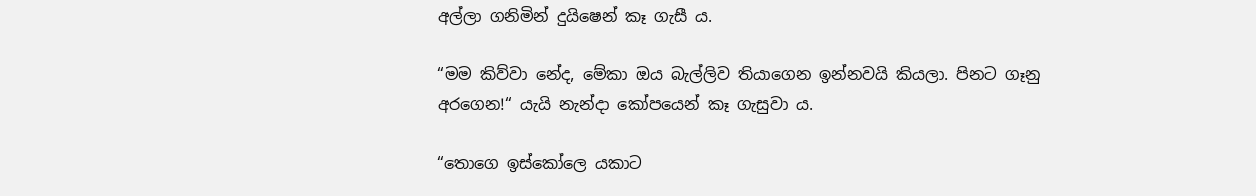අල්ලා ගනිමින් දුයිෂෙන් කෑ ගැසී ය.

“මම කිව්වා නේද, මේකා ඔය බැල්ලිව තියාගෙන ඉන්නවයි කියලා. පිනට ගෑනු අරගෙන!“ යැයි නැන්දා කෝපයෙන් කෑ ගැසුවා ය.

“තොගෙ ඉස්කෝලෙ යකාට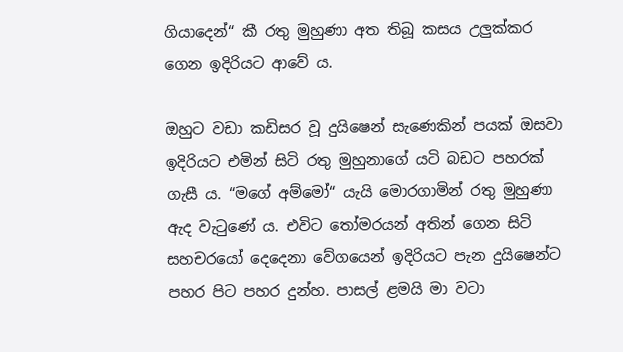ගියාදෙන්“ කී රතු මුහුණා අත තිබූ කසය උලුක්කර ගෙන ඉදිරියට ආවේ ය.

ඔහුට වඩා කඩිසර වූ දුයිෂෙන් සැණෙකින් පයක් ඔසවා ඉදිරියට එමින් සිටි රතු මුහුනාගේ යටි බඩට පහරක් ගැසී ය. “මගේ අම්මෝ“ යැයි මොරගාමින් රතු මුහුණා ඇද වැටුණේ ය. එවිට තෝමරයන් අතින් ගෙන සිටි සහචරයෝ දෙදෙනා වේගයෙන් ඉදිරියට පැන දුයිෂෙන්ට පහර පිට පහර දුන්හ. පාසල් ළමයි මා වටා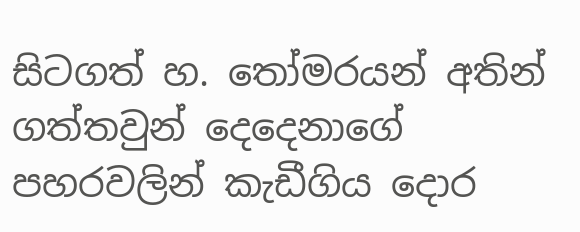සිටගත් හ. තෝමරයන් අතින් ගත්තවුන් දෙදෙනාගේ පහරවලින් කැඩීගිය දොර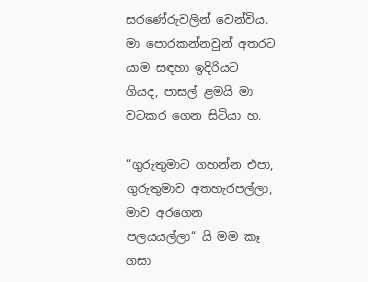සරණේරුවලින් වෙන්විය. මා පොරකන්නවුන් අතරට යාම සඳහා ඉදිරියට ගියද, පාසල් ළමයි මා වටකර ගෙන සිටියා හ.

“ගුරුතුමාට ගහන්න එපා, ගුරුතුමාව අතහැරපල්ලා, මාව අරගෙන පලයයල්ලා“ යි මම කෑ ගසා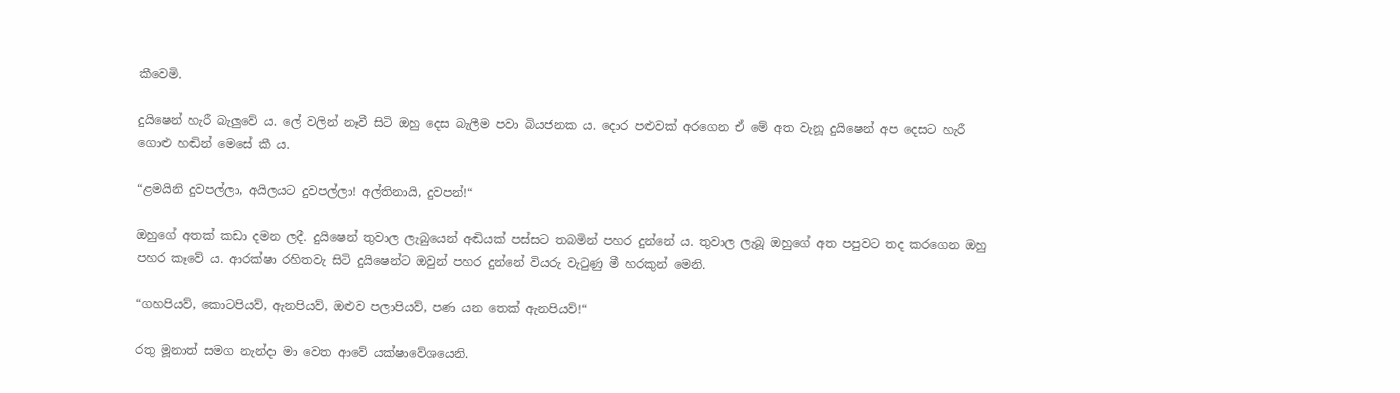කීවෙමි.

දුයිෂෙන් හැරී බැලුවේ ය. ලේ වලින් නෑවී සිටි ඔහු දෙස බැලීම පවා බියජනක ය. දොර පළුවක් අරගෙන ඒ මේ අත වැනූ දුයිෂෙන් අප දෙසට හැරී ගොළු හඬින් මෙසේ කී ය.

“ළමයිනි දුවපල්ලා, අයිලයට දුවපල්ලා! අල්තිනායි, දුවපන්!“

ඔහුගේ අතක් කඩා දමන ලදී. දුයිෂෙන් තුවාල ලැබුයෙන් අඬියක් පස්සට තබමින් පහර දුන්නේ ය. තුවාල ලැබූ ඔහුගේ අත පපුවට තද කරගෙන ඔහු පහර කෑවේ ය. ආරක්ෂා රහිතවැ සිටි දුයිෂෙන්ට ඔවුන් පහර දුන්නේ වියරු වැටුණු මී හරකුන් මෙනි.

“ගහපියව්, කොටපියව්, ඇනපියව්, ඔළුව පලාපියව්, පණ යන තෙක් ඇනපියව්!“

රතු මූනාත් සමග නැන්දා මා වෙත ආවේ යක්ෂාවේශයෙනි.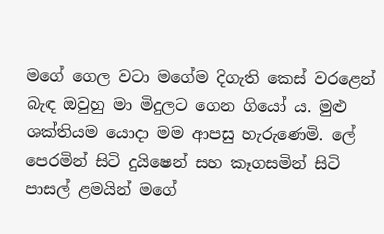මගේ ගෙල වටා මගේම දිගැති කෙස් වරළෙන් බැඳ ඔවුහු මා මිදුලට ගෙන ගියෝ ය. මුළු ශක්තියම යොදා මම ආපසු හැරුණෙමි. ලේ පෙරමින් සිටි දුයිෂෙන් සහ කෑගසමින් සිටි පාසල් ළමයින් මගේ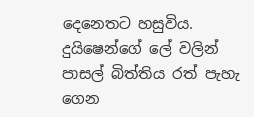දෙනෙතට හසුවිය. දුයිෂෙන්ගේ ලේ වලින් පාසල් බිත්තිය රත් පැහැ ගෙන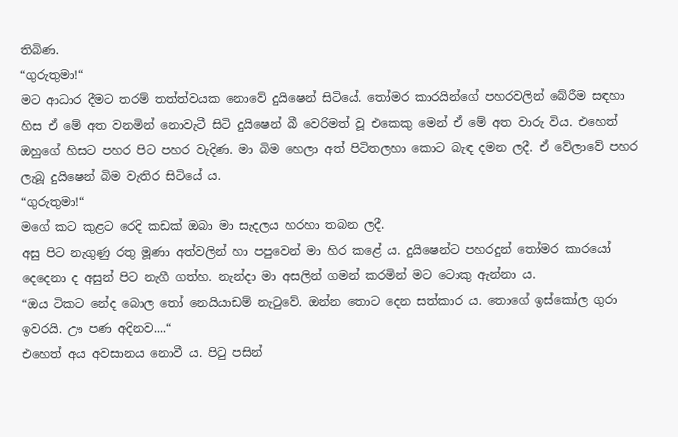තිබිණ.
“ගුරුතුමා!“
මට ආධාර දීමට තරම් තත්ත්වයක නොවේ දුයිෂෙන් සිටියේ. තෝමර කාරයින්ගේ පහරවලින් බේරීම සඳහා හිස ඒ මේ අත වනමින් නොවැටී සිටි දුයිෂෙන් බී වෙරිමත් වූ එකෙකු මෙන් ඒ මේ අත වාරු විය. එහෙත් ඔහුගේ හිසට පහර පිට පහර වැදිණ. මා බිම හෙලා අත් පිටිතලහා කොට බැඳ දමන ලදී. ඒ වේලාවේ පහර ලැබූ දුයිෂෙන් බිම වැතිර සිටියේ ය.
“ගුරුතුමා!“
මගේ කට කුළට රෙදි කඩක් ඔබා මා සැදලය හරහා තබන ලදී.
අසු පිට නැගුණු රතු මූණා අත්වලින් හා පපුවෙන් මා හිර කළේ ය. දුයිෂෙන්ට පහරදුන් තෝමර කාරයෝ දෙදෙනා ද අසුන් පිට නැගී ගත්හ. නැන්දා මා අසලින් ගමන් කරමින් මට ටොකු ඇන්නා ය.
“ඔය ටිකට නේද බොල තෝ නෙයියාඩම් නැටුවේ. ඔන්න තොට දෙන සත්කාර ය. තොගේ ඉස්කෝල ගුරා ඉවරයි. ඌ පණ අදිනව....“
එහෙත් අය අවසානය නොවී ය. පිටු පසින්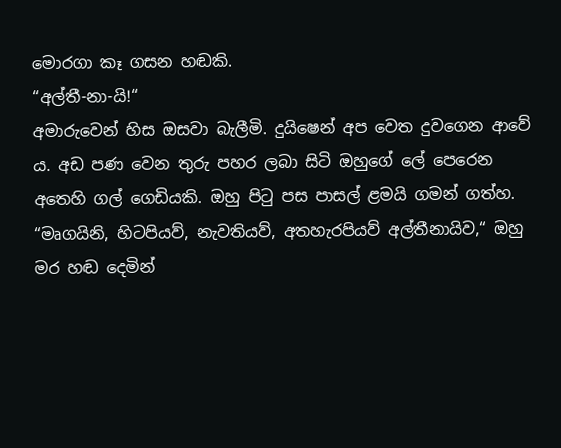මොරගා කෑ ගසන හඬකි.
“අල්තී-නා-යි!“
අමාරුවෙන් හිස ඔසවා බැලීමි. දුයිෂෙන් අප වෙත දුවගෙන ආවේ ය. අඩ පණ වෙන තුරු පහර ලබා සිටි ඔහුගේ ලේ පෙරෙන අතෙහි ගල් ගෙඩියකි. ඔහු පිටු පස පාසල් ළමයි ගමන් ගත්හ.
“මෘගයිනි, හිටපියව්, නැවතියව්, අතහැරපියව් අල්තීනායිව,“ ඔහු මර හඬ දෙමින්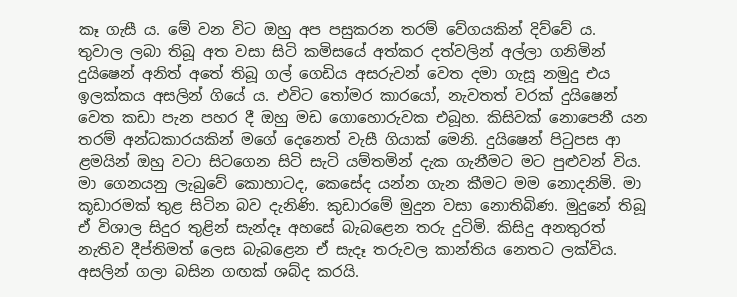කෑ ගැසී ය. මේ වන විට ඔහු අප පසුකරන තරම් වේගයකින් දිව්වේ ය.
තුවාල ලබා තිබූ අත වසා සිටි කමිසයේ අත්කර දත්වලින් අල්ලා ගනිමින් දුයිෂෙන් අනිත් අතේ තිබූ ගල් ගෙඩිය අසරුවන් වෙත දමා ගැසූ නමුදු එය ඉලක්කය අසලින් ගියේ ය. එවිට තෝමර කාරයෝ, නැවතත් වරක් දුයිෂෙන් වෙත කඩා පැන පහර දී ඔහු මඩ ගොහොරුවක එබූහ. කිසිවක් නොපෙනී යන තරම් අන්ධකාරයකින් මගේ දෙනෙත් වැසී ගියාක් මෙනි. දුයිෂෙන් පිටුපස ආ ළමයින් ඔහු වටා සිටගෙන සිටි සැටි යම්තමින් දැක ගැනීමට මට පුළුවන් විය.
මා ගෙනයනු ලැබුවේ කොහාටද, කෙසේද යන්න ගැන කීමට මම නොදනිමි. මා කූඩාරමක් තුළ සිටින බව දැනිණි. කුඩාරමේ මුදුන වසා නොතිබිණ. මුදුනේ තිබූ ඒ විශාල සිදුර තුළින් සැන්දෑ අහසේ බැබළෙන තරු දුටිමි. කිසිදු අනතුරත් නැතිව දීප්තිමත් ලෙස බැබළෙන ඒ සැදෑ තරුවල කාන්තිය නෙතට ලක්විය. අසලින් ගලා බසින ගඟක් ශබ්ද කරයි.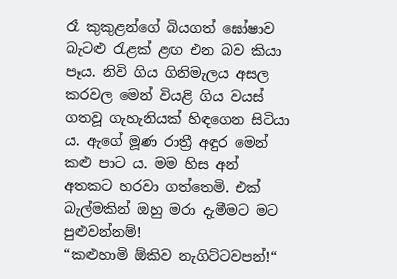රෑ කුකුළන්ගේ බියගත් ඝෝෂාව බැටළු රැළක් ළඟ එන බව කියා පෑය. නිවි ගිය ගිනිමැලය අසල කරවල මෙන් වියළි ගිය වයස් ගතවූ ගැහැනියක් හිඳගෙන සිටියා ය. ඇගේ මූණ රාත්‍රී අඳුර මෙන් කළු පාට ය. මම හිස අන් අතකට හරවා ගත්තෙමි. එක් බැල්මකින් ඔහු මරා දැමීමට මට පුළුවන්නම්!
“කළුහාමි ඕකිව නැගිට්ටවපන්!“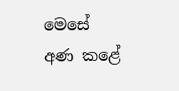මෙසේ අණ කළේ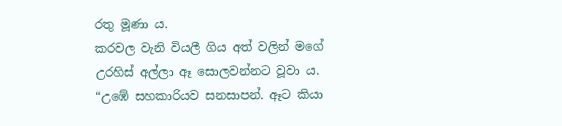රතු මූණා ය.
කරවල වැනි වියලී ගිය අත් වලින් මගේ උරහිස් අල්ලා ඈ සොලවන්නට වූවා ය.
“උඹේ සහකාරියව සනසාපන්. ඈට කියා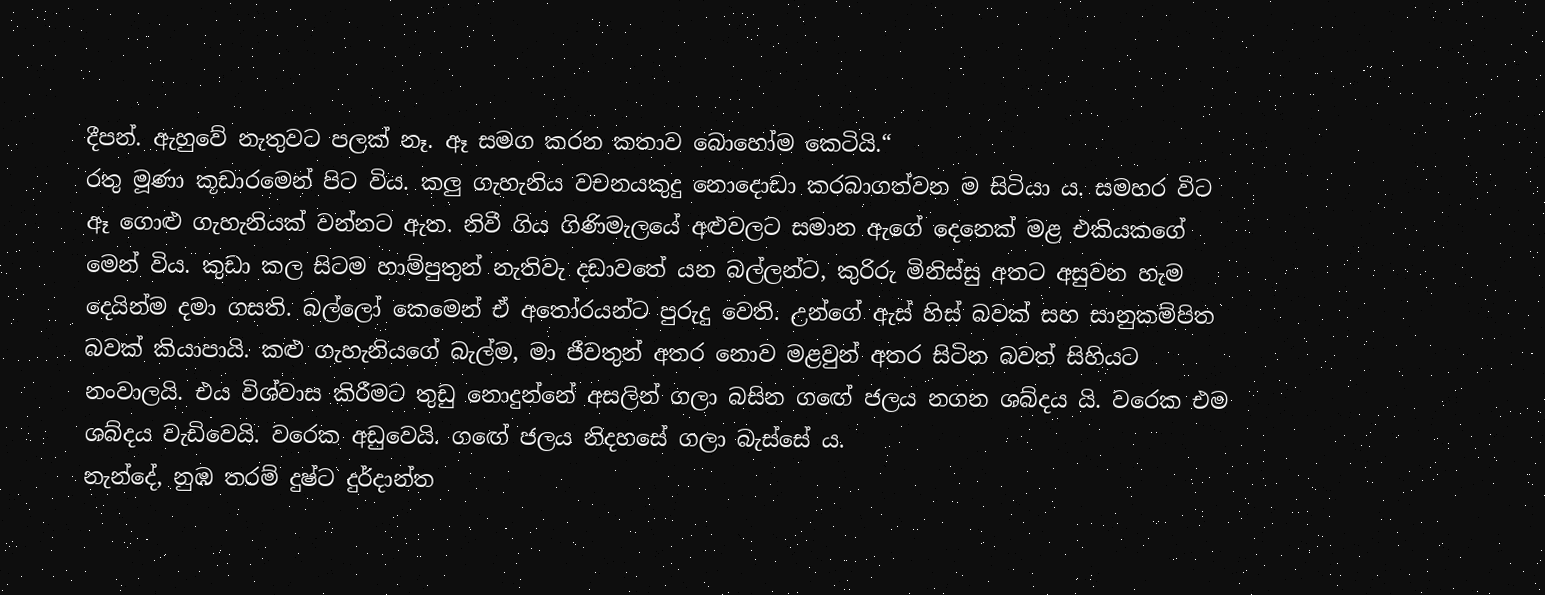දීපන්. ඇහුවේ නැතුවට පලක් නෑ. ඈ සමග කරන කතාව බොහෝම කෙටියි.“
රතු මූණා කූඩාරමෙන් පිට විය. කලු ගැහැනිය වචනයකුදු නොදොඩා කරබාගත්වන ම සිටියා ය. සමහර විට ඈ ගොළු ගැහැනියක් වන්නට ඇත. නිවී ගිය ගිණිමැලයේ අළුවලට සමාන ඇගේ දෙනෙක් මළ එකියකගේ මෙන් විය. කුඩා කල සිටම හාම්පුතුන් නැතිවැ දඩාවතේ යන බල්ලන්ට, කුරිරු මිනිස්සු අතට අසුවන හැම දෙයින්ම දමා ගසති. බල්ලෝ කෙමෙන් ඒ අතෝරයන්ට පුරුදු වෙති. උන්ගේ ඇස් හිස් බවක් සහ සානුකම්පිත බවක් කියාපායි. කළු ගැහැනියගේ බැල්ම, මා ජීවතුන් අතර නොව මළවුන් අතර සිටින බවත් සිහියට නංවාලයි. එය විශ්වාස කිරීමට තුඩු නොදුන්නේ අසලින් ගලා බසින ගඟේ ජලය නගන ශබ්දය යි. වරෙක එම ශබ්දය වැඩිවෙයි. වරෙක අඩුවෙයි. ගඟේ ජලය නිදහසේ ගලා බැස්සේ ය.
නැන්දේ, නුඹ තරම් දුෂ්ට දුර්දාන්ත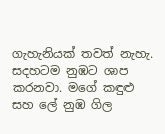ගැහැනියක් තවත් නැහැ. සදහටම නුඹට ශාප කරනවා. මගේ කඳුළු සහ ලේ නුඹ ගිල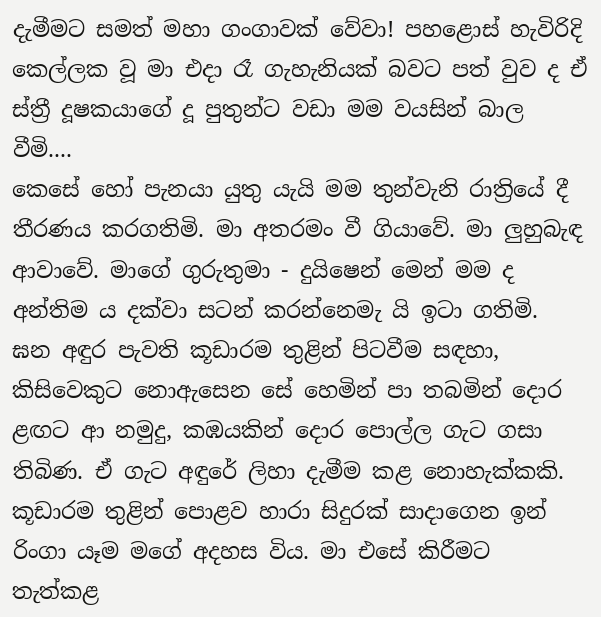දැමීමට සමත් මහා ගංගාවක් වේවා! පහළොස් හැවිරිදි කෙල්ලක වූ මා එදා රෑ ගැහැනියක් බවට පත් වුව ද ඒ ස්ත්‍රී දූෂකයාගේ දූ පුතුන්ට වඩා මම වයසින් බාල වීමි....
කෙසේ හෝ පැනයා යුතු යැයි මම තුන්වැනි රාත්‍රියේ දී තීරණය කරගතිමි. මා අතරමං වී ගියාවේ. මා ලුහුබැඳ ආවාවේ. මාගේ ගුරුතුමා - දුයිෂෙන් මෙන් මම ද අන්තිම ය දක්වා සටන් කරන්නෙමැ යි ඉටා ගතිමි.
ඝන අඳුර පැවති කූඩාරම තුළින් පිටවීම සඳහා,  කිසිවෙකුට නොඇසෙන සේ හෙමින් පා තබමින් දොර ළඟට ආ නමුදු, කඹයකින් දොර පොල්ල ගැට ගසා තිබිණ. ඒ ගැට අඳුරේ ලිහා දැමීම කළ නොහැක්කකි. කූඩාරම තුළින් පොළව හාරා සිදුරක් සාදාගෙන ඉන් රිංගා යෑම මගේ අදහස විය. මා එසේ කිරීමට තැත්කළ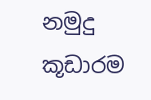නමුදු කූඩාරම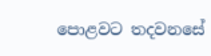පොළවට තදවනසේ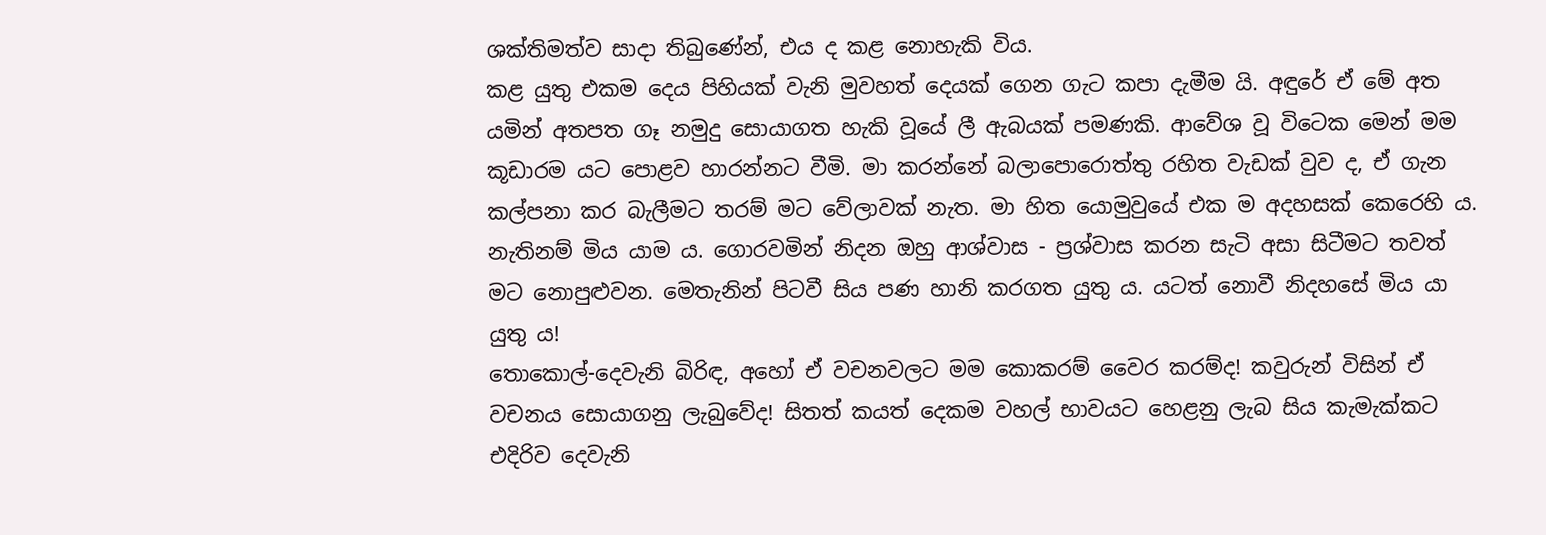ශක්තිමත්ව සාදා තිබුණේන්, එය ද කළ නොහැකි විය.
කළ යුතු එකම දෙය පිහියක් වැනි මුවහත් දෙයක් ගෙන ගැට කපා දැමීම යි. අඳුරේ ඒ මේ අත යමින් අතපත ගෑ නමුදු සොයාගත හැකි වූයේ ලී ඇබයක් පමණකි. ආවේශ වූ විටෙක මෙන් මම කූඩාරම යට පොළව හාරන්නට වීමි. මා කරන්නේ බලාපොරොත්තු රහිත වැඩක් වුව ද, ඒ ගැන කල්පනා කර බැලීමට තරම් මට වේලාවක් නැත. මා හිත යොමුවුයේ එක ම අදහසක් කෙරෙහි ය. නැතිනම් මිය යාම ය. ගොරවමින් නිදන ඔහු ආශ්වාස - ප්‍රශ්වාස කරන සැටි අසා සිටීමට තවත් මට නොපුළුවන. මෙතැනින් පිටවී සිය පණ හානි කරගත යුතු ය. යටත් නොවී නිදහසේ මිය යා යුතු ය!
තොකොල්-දෙවැනි බිරිඳ, අහෝ ඒ වචනවලට මම කොකරම් වෛර කරම්ද! කවුරුන් විසින් ඒ වචනය සොයාගනු ලැබුවේද! සිතත් කයත් දෙකම වහල් භාවයට හෙළනු ලැබ සිය කැමැක්කට එදිරිව දෙවැනි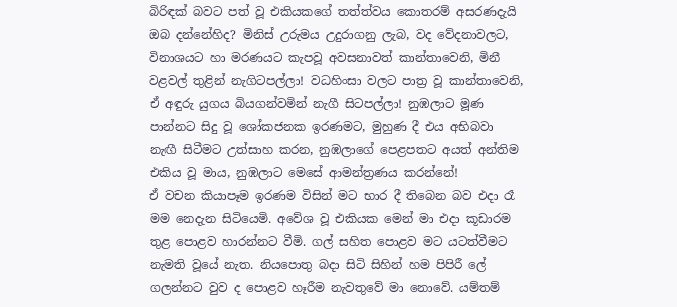බිරිඳක් බවට පත් වූ එකියකගේ තත්ත්වය කොතරම් අසරණදැයි ඔබ දන්නේහිද? මිනිස් උරුමය උදුරාගනු ලැබ, වද වේදනාවලට, විනාශයට හා මරණයට කැපවූ අවසනාවත් කාන්තාවෙනි, මිනී වළවල් තුළින් නැගිටපල්ලා! වධහිංසා වලට පාත්‍ර වූ කාන්තාවෙනි, ඒ අඳුරු යුගය බියගන්වමින් නැගී සිටපල්ලා! නුඹලාට මූණ පාන්නට සිදු වූ ශෝකජනක ඉරණමට, මුහුණ දී එය අභිබවා නැඟී සිටීමට උත්සාහ කරන, නුඹලාගේ පෙළපතට අයත් අන්තිම එකිය වූ මාය, නුඹලාට මෙසේ ආමන්ත්‍රණය කරන්නේ!
ඒ වචන කියාපෑම ඉරණම විසින් මට භාර දී තිබෙන බව එදා රෑ මම නෙදැන සිටියෙමි. අවේශ වූ එකියක මෙන් මා එදා කූඩාරම තුළ පොළව හාරන්නට වීමි. ගල් සහිත පොළව මට යටත්වීමට නැමති වූයේ නැත. නියපොතු බදා සිටි සිහින් හම පිපිරී ලේ ගලන්නට වුව ද පොළව හෑරීම නැවතුවේ මා නොවේ. යම්තම්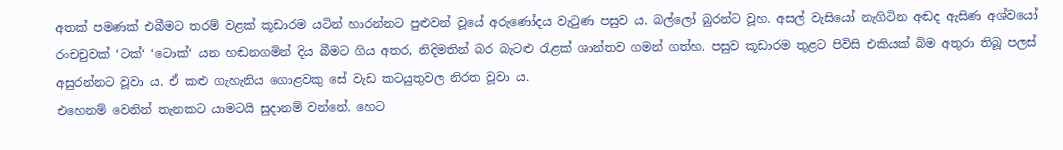අතක් පමණක් එබීමට තරම් වළක් කූඩාරම යටින් හාරන්නට පුළුවන් වූයේ අරුණෝදය වැටුණ පසුව ය. බල්ලෝ බුරන්ට වූහ. අසල් වැසියෝ නැගිටින අඬද ඇසිණ අශ්වයෝ රංචචුවක් ‘ටක්‘ ‘ටොක්‘ යන හඬනගමින් දිය බීමට ගිය අතර, නිදිමතින් බර බැටළු රැළක් ශාන්තව ගමන් ගත්හ. පසුව කූඩාරම තුළට පිවිසි එකියක් බිම අතුරා තිබූ පලස් අසුරන්නට වූවා ය. ඒ කළු ගැහැනිය ගොළවකු සේ වැඩ කටයුතුවල නිරත වූවා ය.
එහෙනම් වෙනින් තැනකට යාමටයි සුදානම් වන්නේ. හෙට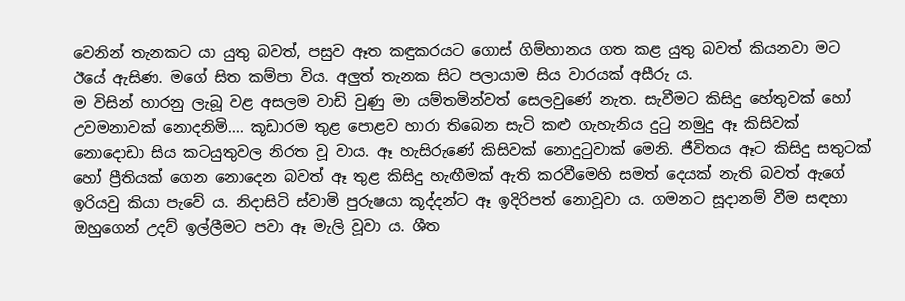වෙනින් තැනකට යා යුතු බවත්, පසුව ඈත කඳුකරයට ගොස් ගිම්හානය ගත කළ යුතු බවත් කියනවා මට ඊයේ ඇසිණ. මගේ සිත කම්පා විය. අලුත් තැනක සිට පලායාම සිය වාරයක් අසීරු ය.
ම විසින් හාරනු ලැබූ වළ අසලම වාඩි වුණු මා යම්තමින්වත් සෙලවුණේ නැත. සැවීමට කිසිදු හේතුවක් හෝ උවමනාවක් නොදනිමි.... කූඩාරම තුළ පොළව හාරා තිබෙන සැටි කළු ගැහැනිය දුටු නමුදු ඈ කිසිවක් නොදොඩා සිය කටයුතුවල නිරත වූ වාය. ඈ හැසිරුණේ කිසිවක් නොදුටුවාක් මෙනි. ජීවිතය ඈට කිසිදු සතුටක් හෝ ප්‍රීතියක් ගෙන නොදෙන බවත් ඈ තුළ කිසිදු හැඟීමක් ඇති කරවීමෙහි සමත් දෙයක් නැති බවත් ඇගේ ඉරියවු කියා පැවේ ය. නිදාසිටි ස්වාමි පුරුෂයා කූද්දන්ට ඈ ඉදිරිපත් නොවූවා ය. ගමනට සූදානම් වීම සඳහා ඔහුගෙන් උදව් ඉල්ලීමට පවා ඈ මැලි වූවා ය. ශීත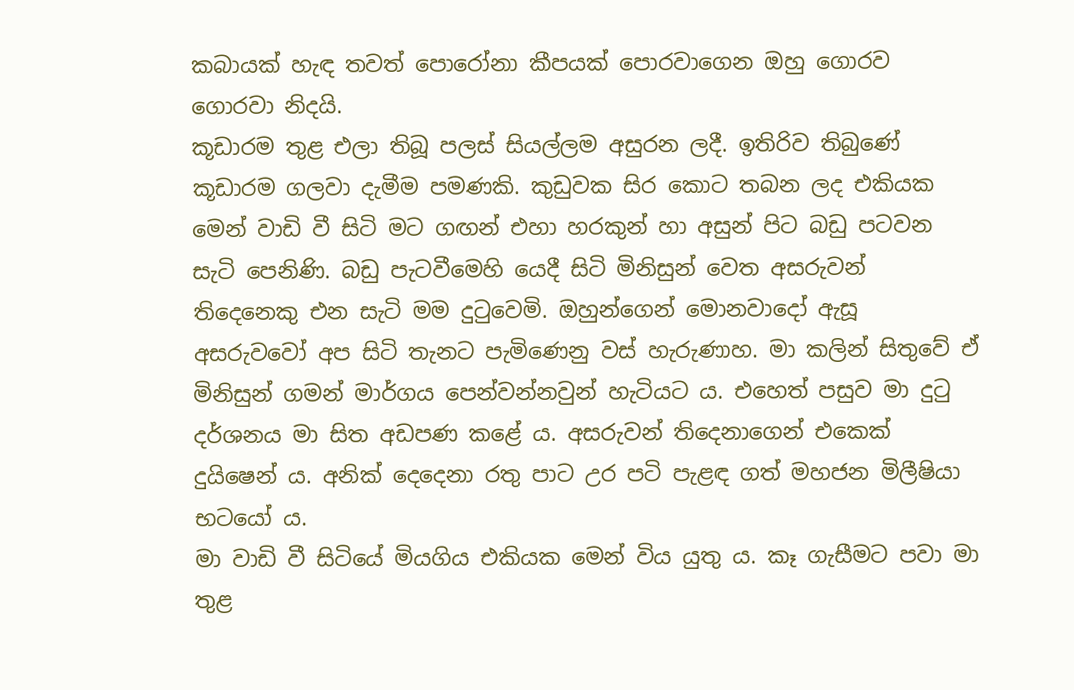කබායක් හැඳ තවත් පොරෝනා කීපයක් පොරවාගෙන ඔහු ගොරව ගොරවා නිදයි.
කූඩාරම තුළ එලා තිබූ පලස් සියල්ලම අසුරන ලදී. ඉතිරිව තිබුණේ කූඩාරම ගලවා දැමීම පමණකි. කුඩුවක සිර කොට තබන ලද එකියක මෙන් වාඩි වී සිටි මට ගඟන් එහා හරකුන් හා අසුන් පිට බඩු පටවන සැටි පෙනිණි. බඩු පැටවීමෙහි යෙදී සිටි මිනිසුන් වෙත අසරුවන් තිදෙනෙකු එන සැටි මම දුටුවෙමි. ඔහුන්ගෙන් මොනවාදෝ ඇසූ අසරුවවෝ අප සිටි තැනට පැමිණෙනු වස් හැරුණාහ. මා කලින් සිතුවේ ඒ මිනිසුන් ගමන් මාර්ගය පෙන්වන්නවුන් හැටියට ය. එහෙත් පසුව මා දුටු දර්ශනය මා සිත අඩපණ කළේ ය. අසරුවන් තිදෙනාගෙන් එකෙක් දුයිෂෙන් ය. අනික් දෙදෙනා රතු පාට උර පටි පැළඳ ගත් මහජන මිලීෂියා භටයෝ ය.
මා වාඩි වී සිටියේ මියගිය එකියක මෙන් විය යුතු ය. කෑ ගැසීමට පවා මා තුළ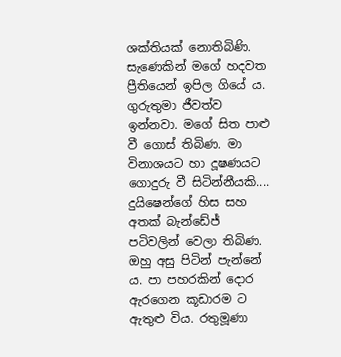ශක්තියක් නොතිබිණි. සැණෙකින් මගේ හදවත ප්‍රීතියෙන් ඉපිල ගියේ ය. ගුරුතුමා ජීවත්ව ඉන්නවා. මගේ සිත පාළු වී ගොස් තිබිණ. මා විනාශයට හා දූෂණයට ගොදුරු වී සිටින්නීයකි....
දුයිෂෙන්ගේ හිස සහ අතක් බැන්ඩේජ් පටිවලින් වෙලා තිබිණ. ඔහු අසු පිටින් පැන්නේ ය. පා පහරකින් දොර ඇරගෙන කූඩාරම ට ඇතුළු විය. රතුමූණා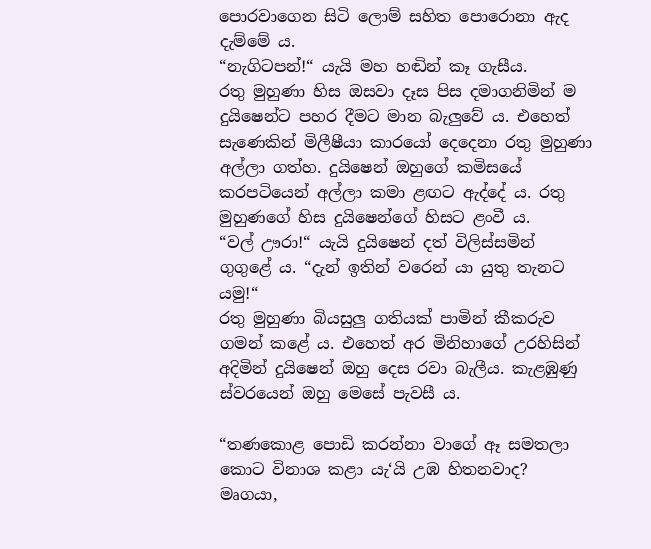පොරවාගෙන සිටි ලොම් සහිත පොරොනා ඇද දැම්මේ ය.
“නැගිටපන්!“ යැයි මහ හඬින් කෑ ගැසීය.
රතු මුහුණා හිස ඔසවා දෑස පිස දමාගනිමින් ම දුයිෂෙන්ට පහර දීමට මාන බැලුවේ ය. එහෙත් සැණෙකින් මිලීෂීයා කාරයෝ දෙදෙනා රතු මුහුණා අල්ලා ගත්හ. දුයිෂෙන් ඔහුගේ කමිසයේ කරපටියෙන් අල්ලා කමා ළඟට ඇද්දේ ය. රතු මුහුණගේ හිස දුයිෂෙන්ගේ හිසට ළංවී ය.
“වල් ඌරා!“ යැයි දුයිෂෙන් දත් විලිස්සමින් ගුගුළේ ය. “දැන් ඉතින් වරෙන් යා යුතු තැනට යමු!“
රතු මුහුණා බියසුලු ගතියක් පාමින් කීකරුව ගමන් කළේ ය. එහෙත් අර මිනිහාගේ උරහිසින් අදිමින් දුයිෂෙන් ඔහු දෙස රවා බැලීය. කැළඹුණු ස්වරයෙන් ඔහු මෙසේ පැවසී ය.

“තණකොළ පොඩි කරන්නා වාගේ ඈ සමතලා කොට විනාශ කළා යැ‘යි උඹ හිතනවාද? මෘගයා,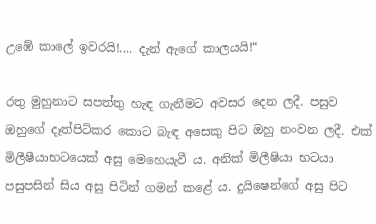උඹේ කාලේ ඉවරයි!.... දැන් ඇගේ කාලයයි!“

රතු මුහුනාට සපත්තු හැඳ ගැනීමට අවසර දෙන ලදී. පසුව ඔහුගේ දෑත්පිටිකර කොට බැඳ අසෙකු පිට ඔහු නංවන ලදී. එක් මිලීෂීයාභටයෙක් අසු මෙහෙයැවී ය. අනික් මිලීෂියා භටයා පසුපසින් සිය අසු පිටින් ගමන් කළේ ය. දුයිෂෙන්ගේ අසු පිට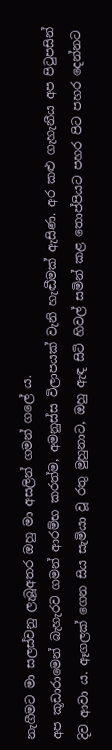නැගීමට මා සලස්වනු ලැබූඅතර ඔහු මා අසලින් ගමන් ගලේ ය.
අප කූඩාරාමෙන් බැහැරව ගමන් ආරම්භ කරත්ම, අමනුස්ස විලාපයක් වැනි හැඬීමක් ඇසිණ. අර කළු ගැහැනීය අප පිටුපසින් දිව ආවා ය. ඈගලක් ගෙන සිය සැමියා වූ රතු මුහුනාට, ඔහු ඇඳ සිටි හිවල් සමින් කළ තොප්පියට පහර පිට පහර දෙන්නට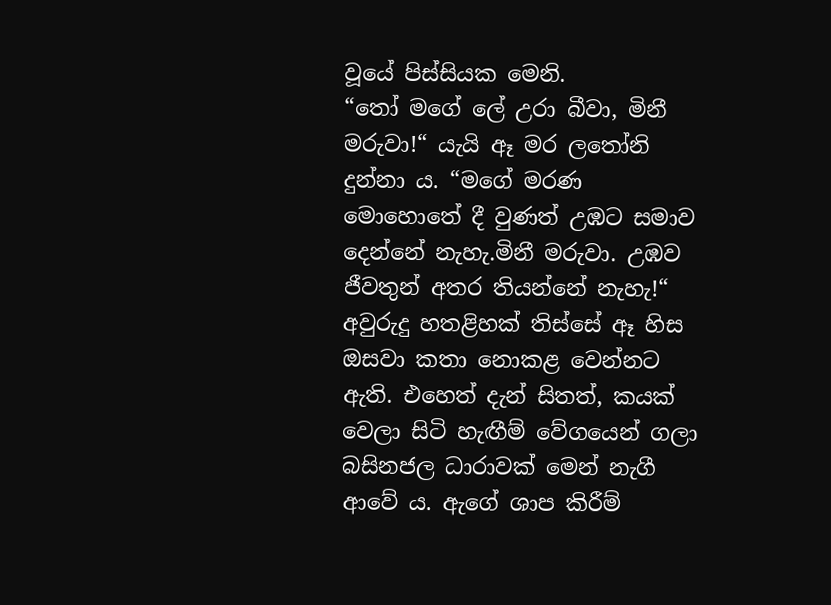වූයේ පිස්සියක මෙනි.
“තෝ මගේ ලේ උරා බීවා, මිනී මරුවා!“ යැයි ඈ මර ලතෝනි දුන්නා ය. “මගේ මරණ මොහොතේ දී වුණත් උඹට සමාව දෙන්නේ නැහැ.මිනී මරුවා. උඹව ජීවතුන් අතර තියන්නේ නැහැ!“
අවුරුදු හතළිහක් තිස්සේ ඈ හිස ඔසවා කතා නොකළ වෙන්නට ඇති. එහෙත් දැන් සිතත්, කයක් වෙලා සිටි හැඟීම් වේගයෙන් ගලා බසිනජල ධාරාවක් මෙන් නැගී ආවේ ය. ඇගේ ශාප කිරීම්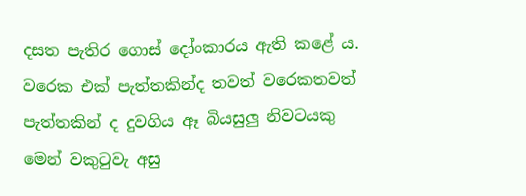දසත පැතිර ගොස් දෝංකාරය ඇති කළේ ය. වරෙක එක් පැත්තකින්ද තවත් වරෙකතවත් පැත්තකින් ද දුවගිය ඈ බියසුලු නිවටයකු මෙන් වකුටුවැ අසු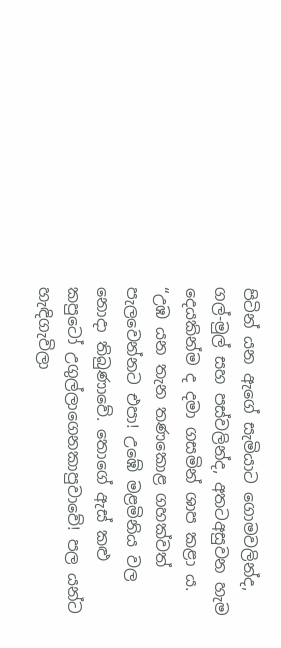පිටින් යන ඇගේ සැමියාට ගොමවලින්ද, ගල්-මුල් සහ පස්වලින්ද, අතටඅසුවන හැම දෙයකින්ම ද දමා ගසමින් ශාප කළා ය.
“උඹ යන තැන තණකොළ ගහක්වත් පැලවෙන්නට එපා! උඹේ මළමිනිය වල නොදා තිබුණාවේ. තොගේ ඇස් කළු කපුටෝ උගුල්ලාගෙනකාපුවාවේ! පල යන්ට හැඳිගැවිලා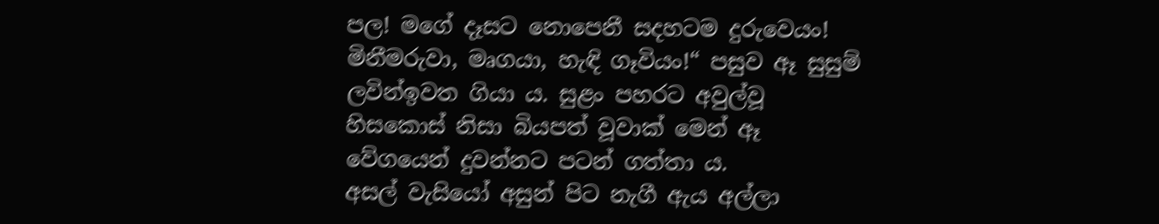පල! මගේ දෑසට නොපෙනී සදහටම දුරුවෙයං! මිනීමරුවා, මෘගයා, හැඳි ගෑවියං!“ පසුව ඈ සුසුම් ලවින්ඉවත ගියා ය. සුළං පහරට අවුල්වූ හිසකොස් නිසා බියපත් වූවාක් මෙන් ඈ වේගයෙන් දුවන්නට පටන් ගත්තා ය.
අසල් වැසියෝ අසුන් පිට නැගී ඇය අල්ලා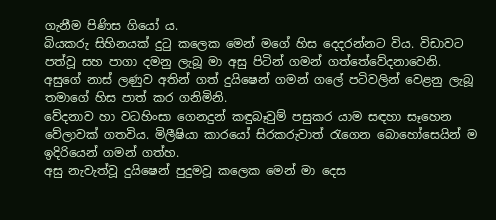ගැනීම පිණිස ගියෝ ය.
බියකරු සිහිනයක් දුටු කලෙක මෙන් මගේ හිස දෙදරන්නට විය. විඩාවට පත්වූ සහ පාගා දමනු ලැබූ මා අසු පිටින් ගමන් ගත්තේවේදනාවෙනි. අසුගේ නාස් ලණුව අතින් ගත් දුයිෂෙන් ගමන් ගලේ පටිවලින් වෙළනු ලැබූ තමාගේ හිස පාත් කර ගනිමිනි.
වේදනාව හා වධහිංසා ගෙනදුන් කඳුබෑවුම් පසුකර යාම සඳහා සෑහෙන වේලාවක් ගතවිය. මිලීෂියා කාරයෝ සිරකරුවාත් රැගෙන බොහෝසෙයින් ම ඉදිරියෙන් ගමන් ගත්හ.
අසු නැවැත්වූ දුයිෂෙන් පුදුමවූ කලෙක මෙන් මා දෙස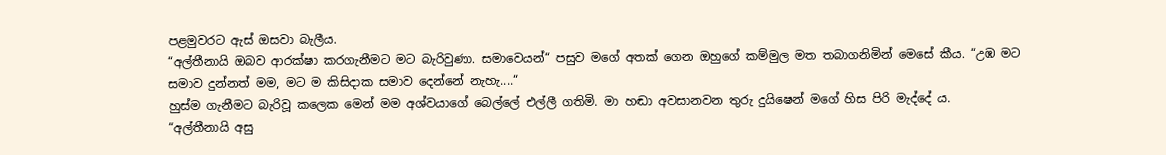පළමුවරට ඇස් ඔසවා බැලීය.
“අල්තීනායි ඔබව ආරක්ෂා කරගැනීමට මට බැරිවුණා. සමාවෙයන්“ පසුව මගේ අතක් ගෙන ඔහුගේ කම්මුල මත තබාගනිමින් මෙසේ කීය. “උඹ මට සමාව දුන්නත් මම, මට ම කිසිදාක සමාව දෙන්නේ නැහැ....“
හුස්ම ගැනීමට බැරිවූ කලෙක මෙන් මම අශ්වයාගේ බෙල්ලේ එල්ලී ගතිමි. මා හඬා අවසානවන තුරු දුයිෂෙන් මගේ හිස පිරි මැද්දේ ය.
“අල්තීනායි අසු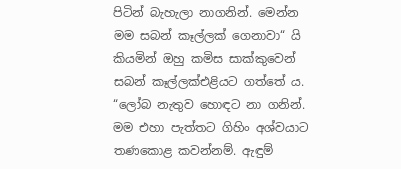පිටින් බැහැලා නාගනින්. මෙන්න මම සබන් කෑල්ලක් ගෙනාවා“ යි කියමින් ඔහු කමිස සාක්කුවෙන් සබන් කෑල්ලක්එළියට ගත්තේ ය. “ලෝබ නැතුව හොඳට නා ගනින්. මම එහා පැත්තට ගිහිං අශ්වයාට තණකොළ කවන්නම්. ඇඳුම්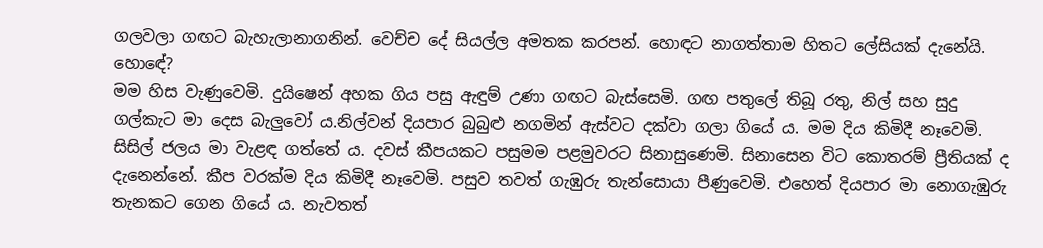ගලවලා ගඟට බැහැලානාගනින්. වෙච්ච දේ සියල්ල අමතක කරපන්. හොඳට නාගත්තාම හිතට ලේසියක් දැනේයි. හොඳේ?
මම හිස වැණුවෙමි. දුයිෂෙන් අහක ගිය පසු ඇඳුම් උණා ගඟට බැස්සෙමි. ගඟ පතුලේ තිබූ රතු, නිල් සහ සුදු ගල්කැට මා දෙස බැලුවෝ ය.නිල්වන් දියපාර බුබුළු නගමින් ඇස්වට දක්වා ගලා ගියේ ය. මම දිය කිමිදී නෑවෙමි. සිසිල් ජලය මා වැළඳ ගත්තේ ය. දවස් කීපයකට පසුමම පළමුවරට සිනාසුණෙමි. සිනාසෙන විට කොතරම් ප්‍රීතියක් ද දැනෙන්නේ. කීප වරක්ම දිය කිමිදී නෑවෙමි. පසුව තවත් ගැඹුරු තැන්සොයා පීණුවෙමි. එහෙත් දියපාර මා නොගැඹුරු තැනකට ගෙන ගියේ ය. නැවතත්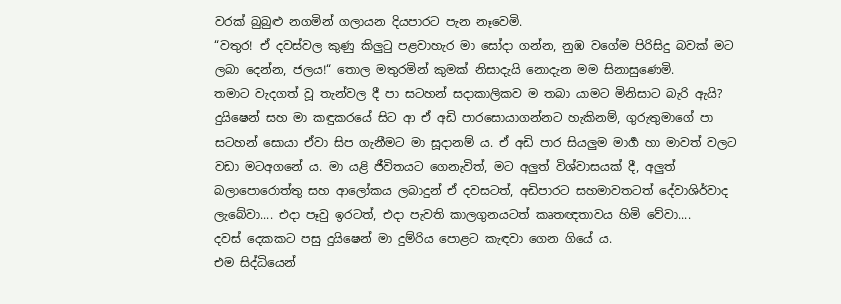වරක් බුබුළු නගමින් ගලායන දියපාරට පැන නෑවෙමි.
“වතුර! ඒ දවස්වල කුණු කිලුටු පළවාහැර මා සෝදා ගන්න, නුඹ වගේම පිරිසිදු බවක් මට ලබා දෙන්න, ජලය!“ තොල මතුරමින් කුමක් නිසාදැයි නොදැන මම සිනාසුණෙමි.
තමාට වැදගත් වූ තැන්වල දී පා සටහන් සදාකාලිකව ම තබා යාමට මිනිසාට බැරි ඇයි? දුයිෂෙන් සහ මා කඳුකරයේ සිට ආ ඒ අඩි පාරසොයාගන්නට හැකිනම්, ගුරුතුමාගේ පා සටහන් සොයා ඒවා සිප ගැනීමට මා සූදානම් ය. ඒ අඩි පාර සියලුම මාර්‍ග හා මාවත් වලට වඩා මටඅගනේ ය. මා යළි ජීවිතයට ගෙනැවිත්, මට අලුත් විශ්වාසයක් දී, අලුත් බලාපොරොත්තු සහ ආලෝකය ලබාදුන් ඒ දවසටත්, අඩිපාරට සහමාවතටත් දේවාශිර්වාද ලැබේවා.... එදා පෑවු ඉරටත්, එදා පැවති කාලගුනයටත් කෘතඥතාවය හිමි වේවා....
දවස් දෙකකට පසු දුයිෂෙන් මා දුම්රිය පොළට කැඳවා ගෙන ගියේ ය.
එම සිද්ධියෙන්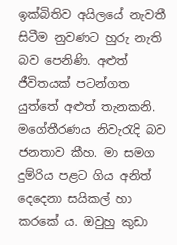ඉක්බිතිව අයිලයේ නැවතී සිටීම නුවණට හුරු නැති බව පෙනිණි. අළුත් ජීවිතයක් පටන්ගත යුත්තේ අළුත් තැනකනි. මගේතීරණය නිවැරැදි බව ජනතාව කීහ. මා සමග දුම්රිය පළට ගිය අනිත් දෙදෙනා සයිකල් හා කරකේ ය. ඔවුහු කුඩා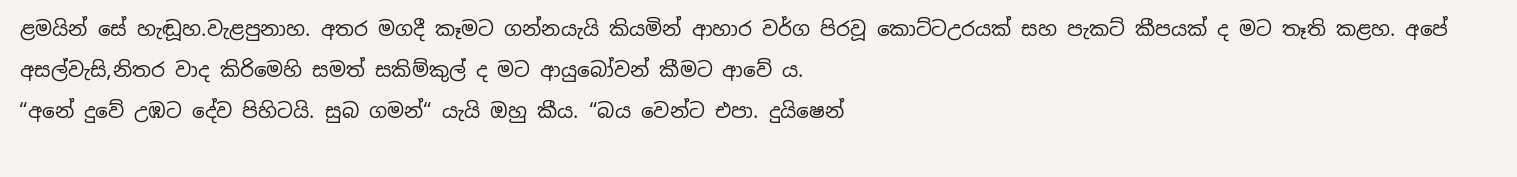ළමයින් සේ හැඬූහ.වැළපුනාහ. අතර මගදී කෑමට ගන්නයැයි කියමින් ආහාර වර්ග පිරවූ කොට්ටඋරයක් සහ පැකට් කීපයක් ද මට තෑති කළහ. අපේ අසල්වැසි,නිතර වාද කිරිමෙහි සමත් සකිම්කුල් ද මට ආයුබෝවන් කීමට ආවේ ය.
“අනේ දුවේ උඹට දේව පිහිටයි. සුබ ගමන්“ යැයි ඔහු කීය. “බය වෙන්ට එපා. දුයිෂෙන්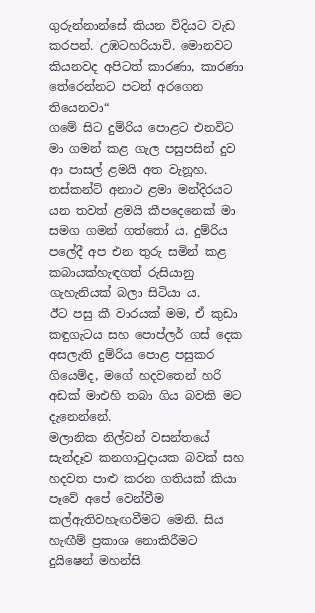ගුරුන්නාන්සේ කියන විදියට වැඩ කරපන්. උඹටහරියාවි. මොනවට කියනවද අපිටත් කාරණා, කාරණා තේරෙන්නට පටන් අරගෙන තියෙනවා“
ගමේ සිට දුම්රිය පොළට එනවිට මා ගමන් කළ ගැල පසුපසින් දුව ආ පාසල් ළමයි අත වැනූහ.
තස්කන්ට් අනාථ ළමා මන්දිරයට යන තවත් ළමයි කීපදෙනෙක් මා සමග ගමන් ගත්තෝ ය. දුම්රිය පලේදී අප එන තුරු සමින් කළ කබායක්හැඳගත් රුසියානු ගැහැනියක් බලා සිටියා ය.
ඊට පසු කී වාරයක් මම, ඒ කුඩා කඳුගැටය සහ පොප්ලර් ගස් දෙක අසලැති දුම්රිය පොළ පසුකර ගියෙම්ද, මගේ හදවතෙන් හරි අඩක් මාඑහි තබා ගිය බවකි මට දැනෙන්නේ.
මලානික නිල්වන් වසන්තයේ සැන්දෑව කනගාටුදායක බවක් සහ හදවත පාළු කරන ගතියක් කියා පෑවේ අපේ වෙන්වීම කල්ඇතිවහැඟවීමට මෙනි. සිය හැඟීම් ප්‍රකාශ නොකිරීමට දුයිෂෙන් මහන්සි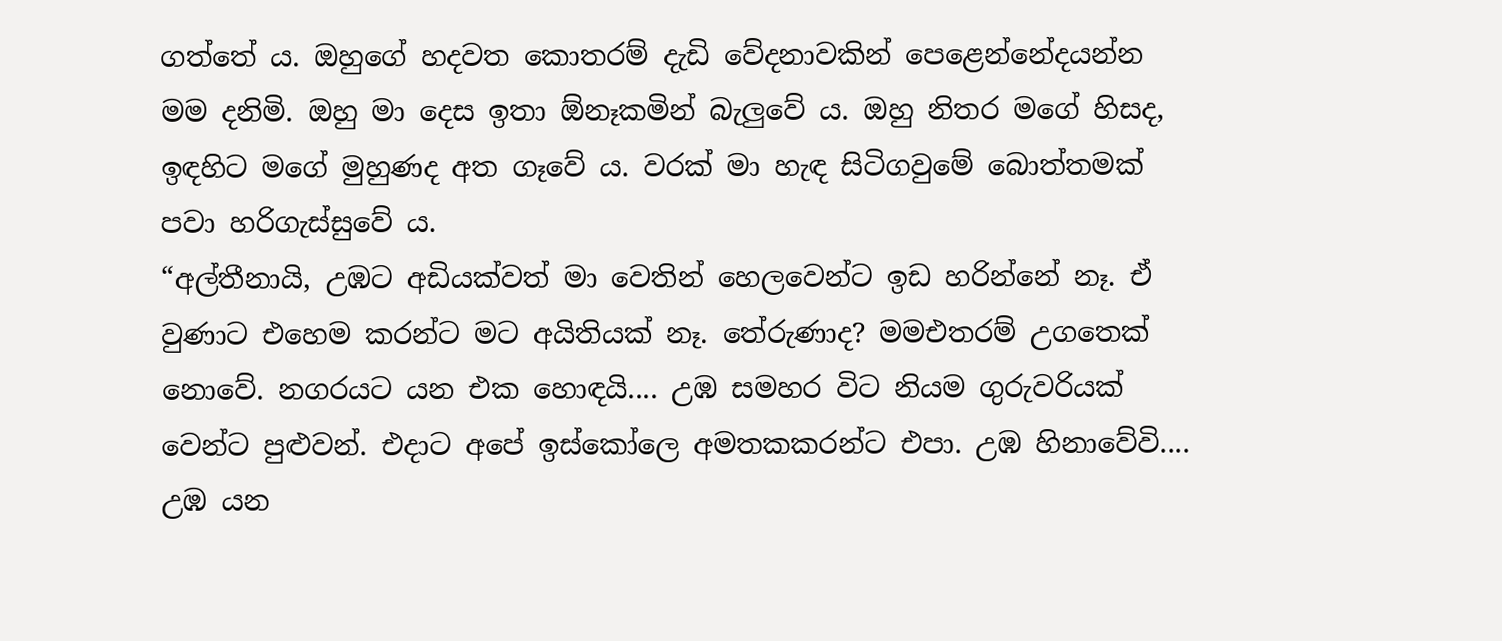ගත්තේ ය. ඔහුගේ හදවත කොතරම් දැඩි වේදනාවකින් පෙළෙන්නේදයන්න මම දනිමි. ඔහු මා දෙස ඉතා ඕනෑකමින් බැලුවේ ය. ඔහු නිතර මගේ හිසද, ඉඳහිට මගේ මුහුණද අත ගෑවේ ය. වරක් මා හැඳ සිටිගවුමේ බොත්තමක් පවා හරිගැස්සුවේ ය.
“අල්තීනායි, උඹට අඩියක්වත් මා වෙතින් හෙලවෙන්ට ඉඩ හරින්නේ නෑ. ඒ වුණාට එහෙම කරන්ට මට අයිතියක් නෑ. තේරුණාද? මමඑතරම් උගතෙක් නොවේ. නගරයට යන එක හොඳයි.... උඹ සමහර විට නියම ගුරුවරියක් වෙන්ට පුළුවන්. එදාට අපේ ඉස්කෝලෙ අමතකකරන්ට එපා. උඹ හිනාවේවි.... උඹ යන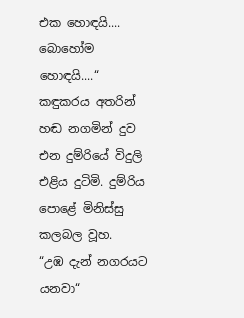එක හොඳයි.... බොහෝම හොඳයි....“
කඳුකරය අතරින් හඬ නගමින් දුව එන දුම්රියේ විදුලි එළිය දුටිමි. දුම්රිය පොළේ මිනිස්සු කලබල වූහ.
“උඹ දැන් නගරයට යනවා“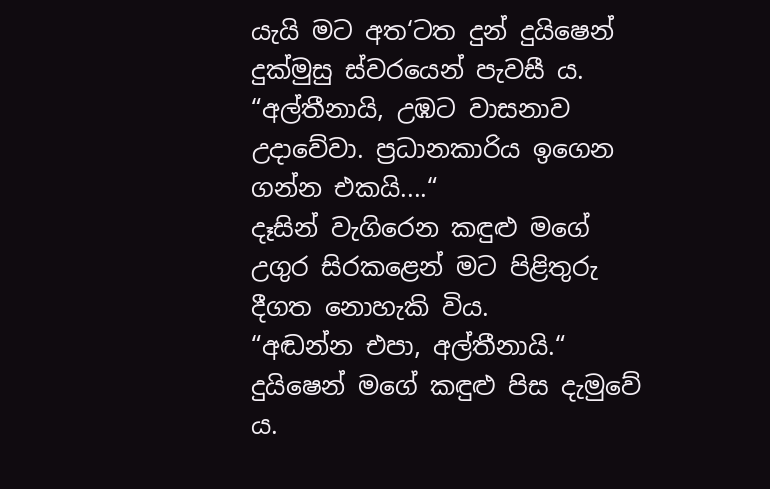යැයි මට අත‘ටත දුන් දුයිෂෙන් දුක්මුසු ස්වරයෙන් පැවසී ය. “අල්තීනායි, උඹට වාසනාව උදාවේවා. ප්‍රධානකාරිය ඉගෙන ගන්න එකයි....“
දෑසින් වැගිරෙන කඳුළු මගේ උගුර සිරකළෙන් මට පිළිතුරු දීගත නොහැකි විය.
“අඬන්න එපා, අල්තීනායි.“ දුයිෂෙන් මගේ කඳුළු පිස දැමුවේ ය.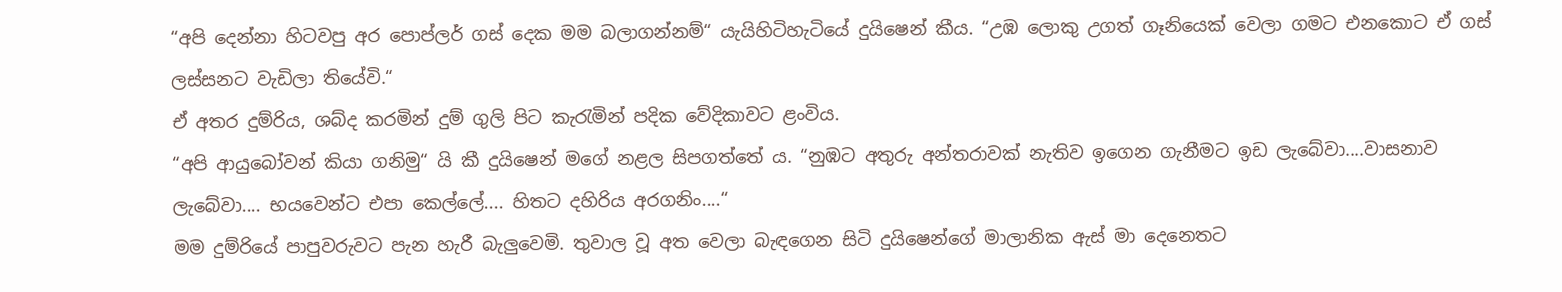“අපි දෙන්නා හිටවපු අර පොප්ලර් ගස් දෙක මම බලාගන්නම්“ යැයිහිටිහැටියේ දුයිෂෙන් කීය. “උඹ ලොකු උගත් ගෑනියෙක් වෙලා ගමට එනකොට ඒ ගස් ලස්සනට වැඩිලා තියේවි.“
ඒ අතර දුම්රිය, ශබ්ද කරමින් දුම් ගුලි පිට කැරැමින් පදික වේදිකාවට ළංවිය.
“අපි ආයුබෝවන් කියා ගනිමු“ යි කී දුයිෂෙන් මගේ නළල සිපගත්තේ ය. “නුඹට අතුරු අන්තරාවක් නැතිව ඉගෙන ගැනීමට ඉඩ ලැබේවා....වාසනාව ලැබේවා.... භයවෙන්ට එපා කෙල්ලේ.... හිතට දහිරිය අරගනිං....“
මම දුම්රියේ පාපුවරුවට පැන හැරී බැලුවෙමි. තුවාල වූ අත වෙලා බැඳගෙන සිටි දුයිෂෙන්ගේ මාලානික ඇස් මා දෙනෙතට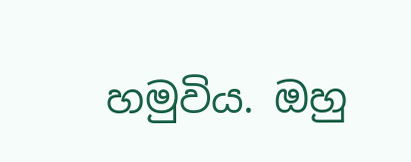හමුවිය. ඔහු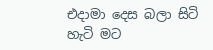එදාමා දෙස බලා සිටි හැටි මට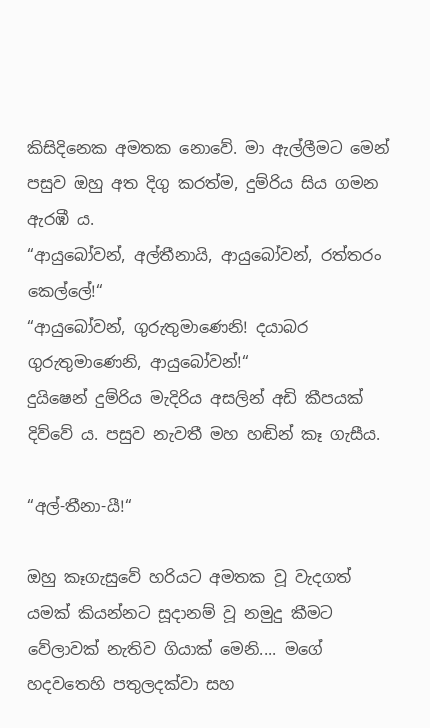කිසිදිනෙක අමතක නොවේ. මා ඇල්ලීමට මෙන් පසුව ඔහු අත දිගු කරත්ම, දුම්රිය සිය ගමන ඇරඹී ය.
“ආයුබෝවන්, අල්තීනායි, ආයුබෝවන්, රත්තරං කෙල්ලේ!“
“ආයුබෝවන්, ගුරුතුමාණෙනි! දයාබර ගුරුතුමාණෙනි, ආයුබෝවන්!“
දුයිෂෙන් දුම්රිය මැදිරිය අසලින් අඩි කීපයක් දිව්වේ ය. පසුව නැවතී මහ හඬින් කෑ ගැසීය.

“අල්-තීනා-යී!“

ඔහු කෑගැසුවේ හරියට අමතක වූ වැදගත් යමක් කියන්නට සූදානම් වූ නමුදු කීමට වේලාවක් නැතිව ගියාක් මෙනි.... මගේ හදවතෙහි පතුලදක්වා සහ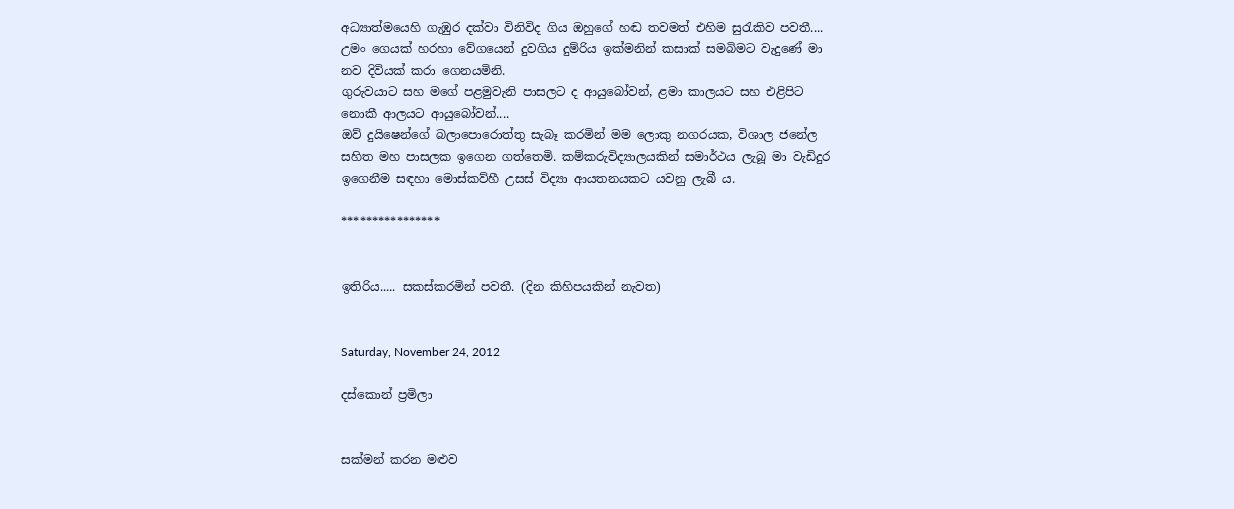අධ්‍යාත්මයෙහි ගැඹුර දක්වා විනිවිද ගිය ඔහුගේ හඬ තවමත් එහිම සුරැකිව පවතී....
උමං ගෙයක් හරහා වේගයෙන් දුවගිය දුම්රිය ඉක්මනින් කසාක් සමබිමට වැදුණේ මා නව දිවියක් කරා ගෙනයමිනි.
ගුරුවයාට සහ මගේ පළමුවැනි පාසලට ද ආයුබෝවන්, ළමා කාලයට සහ එළිපිට නොකී ආලයට ආයුබෝවන්....
ඔව් දුයිෂෙන්ගේ බලාපොරොත්තු සැබෑ කරමින් මම ලොකු නගරයක, විශාල ජනේල සහිත මහ පාසලක ඉගෙන ගත්තෙමි. කම්කරුවිද්‍යාලයකින් සමාර්ථය ලැබූ මා වැඩිදුර ඉගෙනීම සඳහා මොස්කව්හී උසස් විද්‍යා ආයතනයකට යවනු ලැබී ය.

****************


ඉතිරිය..... සකස්කරමින් පවතී. (දින කිහිපයකින් නැවත)


Saturday, November 24, 2012

දස්කොන් ප්‍රමිලා


සක්මන් කරන මළුව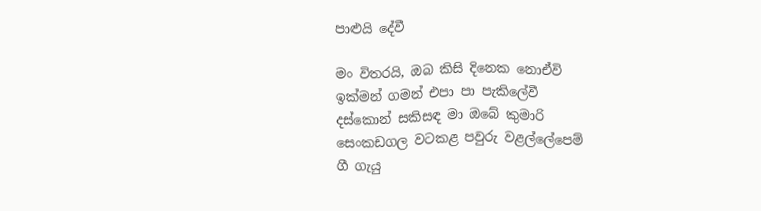පාළුයි දේවී

මං විතරයි, ඔබ කිසි දිනෙක නොඒවි
ඉක්මන් ගමන් එපා පා පැකිලේවී
දස්කොන් සකිසඳ මා ඔබේ කුමාරි
සෙංකඩගල වටකළ පවුරු වළල්ලේපෙම්
ගී ගැයු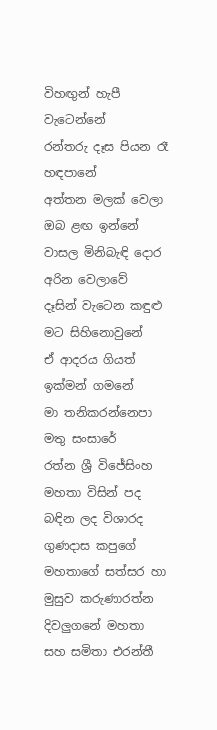විහඟුන් හැපී වැටෙන්නේ
රන්තරු දෑස පියන රෑ හඳපානේ
අත්තන මලක් වෙලා ඔබ ළඟ ඉන්නේ
වාසල මිනිබැඳි දොර අරින වෙලාවේ
දෑසින් වැටෙන කඳුළු මට සිහිනොවුනේ
ඒ ආදරය ගියත් ඉක්මන් ගමනේ
මා තනිකරන්නෙපා මතු සංසාරේ
රත්න ශ්‍රී විජේසිංහ මහතා විසින් පද බඳින ලද විශාරද ගුණදාස කපුගේ මහතාගේ සත්සර හා මුසුව කරුණාරත්න දිවලුගනේ මහතා සහ සමිතා එරන්තී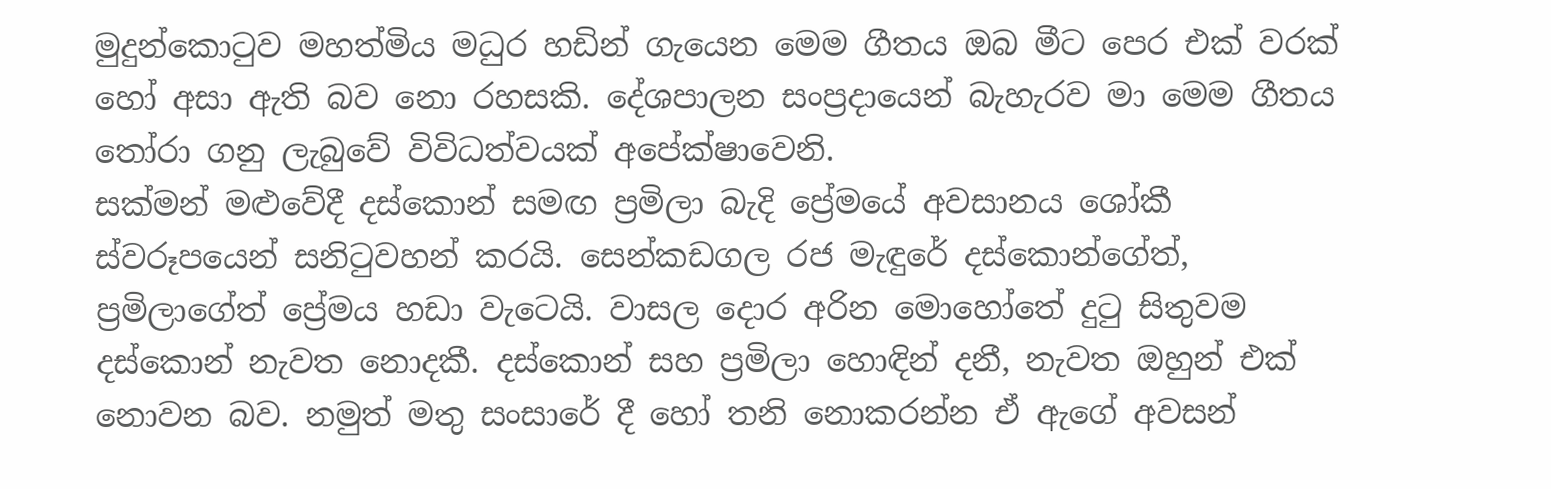මුදුන්කොටුව මහත්මිය මධුර හඩින් ගැයෙන මෙම ගීතය ඔබ මීට පෙර එක් වරක් හෝ අසා ඇති බව නො රහසකි. දේශපාලන සංප්‍රදායෙන් බැහැරව මා මෙම ගීතය තෝරා ගනු ලැබුවේ විවිධත්වයක් අපේක්ෂාවෙනි.
සක්මන් මළුවේදී දස්කොන් සමඟ ප්‍රමිලා බැදි ප්‍රේමයේ අවසානය ශෝකී ස්වරූපයෙන් සනිටුවහන් කරයි. සෙන්කඩගල රජ මැඳුරේ දස්කොන්ගේත්, ප්‍රමිලාගේත් ප්‍රේමය හඩා වැටෙයි. වාසල දොර අරින මොහෝතේ දුටු සිතුවම දස්කොන් නැවත නොදකී. දස්කොන් සහ ප්‍රමිලා හොඳින් දනී, නැවත ඔහුන් එක් නොවන බව. නමුත් මතු සංසාරේ දී හෝ තනි නොකරන්න ඒ ඇගේ අවසන්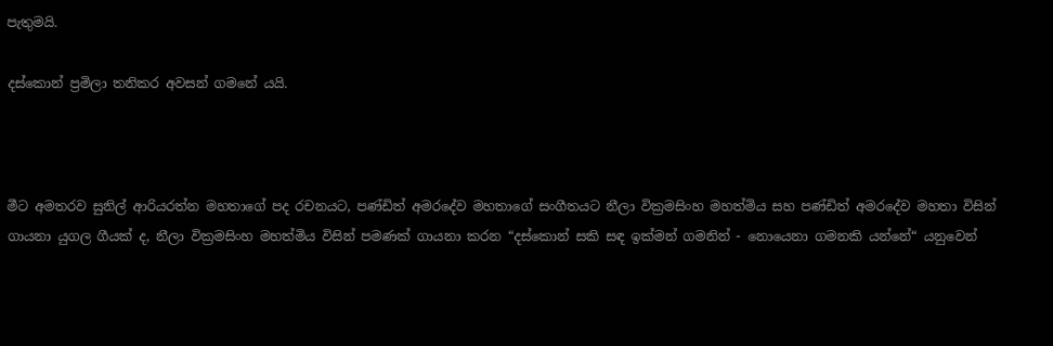පැතුමයි.

දස්කොන් ප්‍රමිලා තනිකර අවසන් ගමනේ යයි.



මීට අමතරව සුනිල් ආරියරත්න මහතාගේ පද රචනයට, පණ්ඩිත් අමරදේව මහතාගේ සංගීතයට නීලා වික්‍රමසිංහ මහත්මිය සහ පණ්ඩිත් අමරදේව මහතා විසින් ගායනා යුගල ගීයක් ද, නීලා වික්‍රමසිංහ මහත්මිය විසින් පමණක් ගායනා කරන “දස්කොන් සකි සඳ ඉක්මන් ගමනින් - නොයෙනා ගමනකි යන්නේ“ යනුවෙන්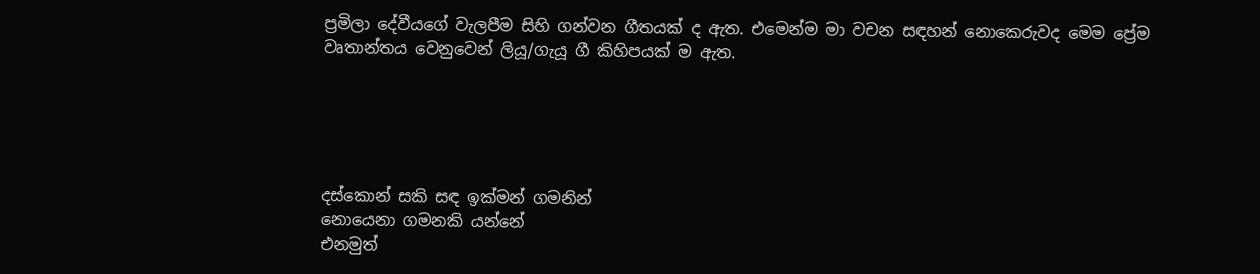ප්‍රමිලා දේවීයගේ වැලපීම සිහි ගන්වන ගීතයක් ද ඇත. එමෙන්ම මා වචන සඳහන් නොකෙරුවද මෙම ප්‍රේම වෘතාන්තය වෙනුවෙන් ලියූ/ගැයූ ගී කිහිපයක් ම ඇත.





දස්කොන් සකි සඳ ඉක්මන් ගමනින්
නොයෙනා ගමනකි යන්නේ
එනමුත්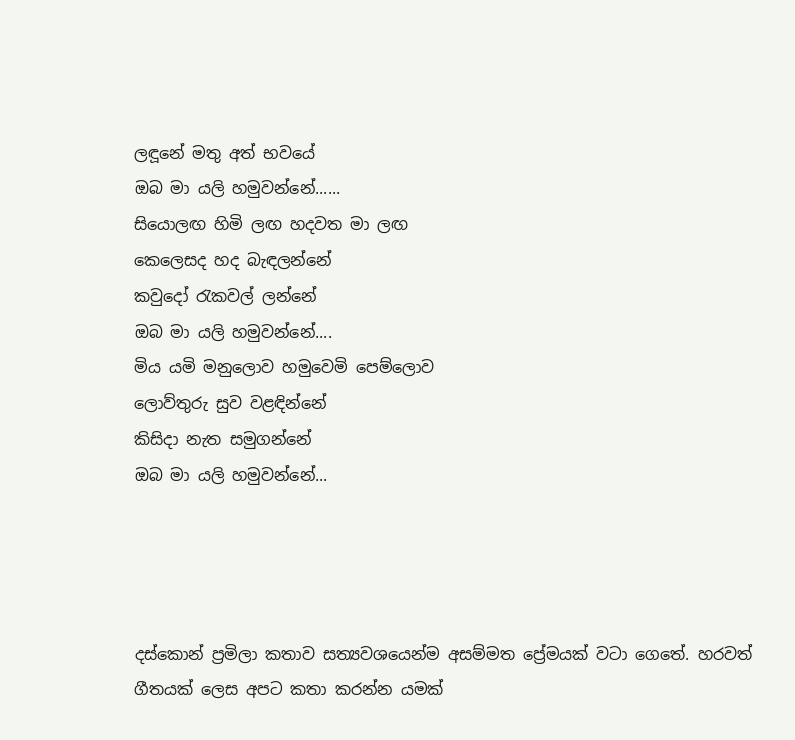ලඳූනේ මතු අත් භවයේ
ඔබ මා යලි හමුවන්නේ......
සියොලඟ හිමි ලඟ හදවත මා ලඟ
කෙලෙසද හද බැඳලන්නේ
කවුදෝ රැකවල් ලන්නේ
ඔබ මා යලි හමුවන්නේ....
මිය යමි මනුලොව හමුවෙමි පෙම්ලොව
ලොව්තුරු සුව වළඳින්නේ
කිසිදා නැත සමුගන්නේ
ඔබ මා යලි හමුවන්නේ...




දස්කොන් ප්‍රමිලා කතාව සත්‍යවශයෙන්ම අසම්මත ප්‍රේමයක් වටා ගෙතේ. හරවත් ගීතයක් ලෙස අපට කතා කරන්න යමක්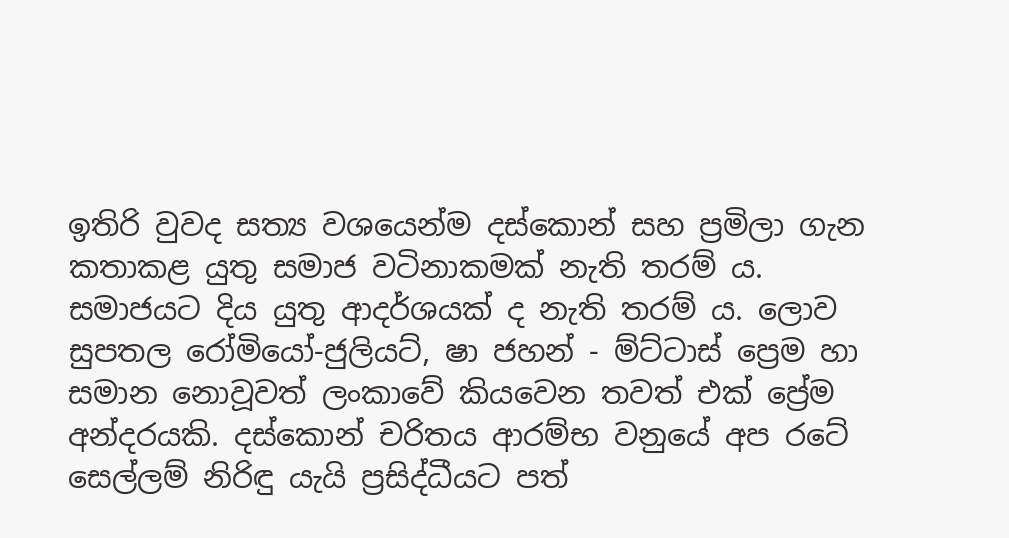ඉතිරි වුවද සත්‍ය වශයෙන්ම දස්කොන් සහ ප්‍රමිලා ගැන කතාකළ යුතු සමාජ වටිනාකමක් නැති තරම් ය. සමාජයට දිය යුතු ආදර්ශයක් ද නැති තරම් ය. ලොව සුපතල රෝමියෝ-ජුලියට්, ෂා ජහන් - ම්ට්ටාස් ප්‍රෙම හා සමාන නොවූවත් ලංකාවේ කියවෙන තවත් එක් ප්‍රේම අන්දරයකි. දස්කොන් චරිතය ආරම්භ වනුයේ අප රටේ සෙල්ලම් නිරිඳු යැයි ප්‍රසිද්ධීයට පත්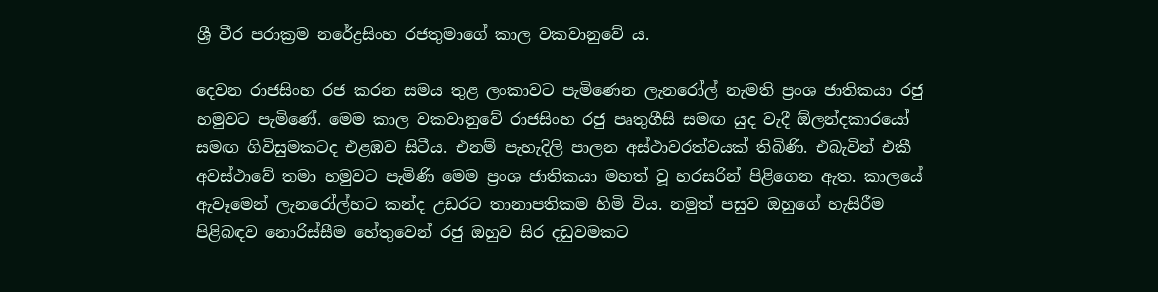ශ්‍රී වීර පරාක්‍රම නරේද්‍රසිංහ රජතුමාගේ කාල වකවානුවේ ය.

දෙවන රාජසිංහ රජ කරන සමය තුළ ලංකාවට පැමිණෙන ලැනරෝල් නැමති ප්‍රංශ ජාතිකයා රජු හමුවට පැමිණේ. මෙම කාල වකවානුවේ රාජසිංහ රජු පෘතුගීසි සමඟ යුද වැදී ඕලන්දකාරයෝ සමඟ ගිවිසුමකටද එළඹව සිටීය. එනම් පැහැදිලි පාලන අස්ථාවරත්වයක් තිබිණි. එබැවින් එකී අවස්ථාවේ තමා හමුවට පැමිණි මෙම ප්‍රංශ ජාතිකයා මහත් වූ හරසරින් පිළිගෙන ඇත. කාලයේ ඇවෑමෙන් ලැනරෝල්හට කන්ද උඩරට තානාපතිකම හිමි විය. නමුත් පසුව ඔහුගේ හැසිරීම පිළිබඳව නොරිස්සීම හේතුවෙන් රජු ඔහුව සිර දඩුවමකට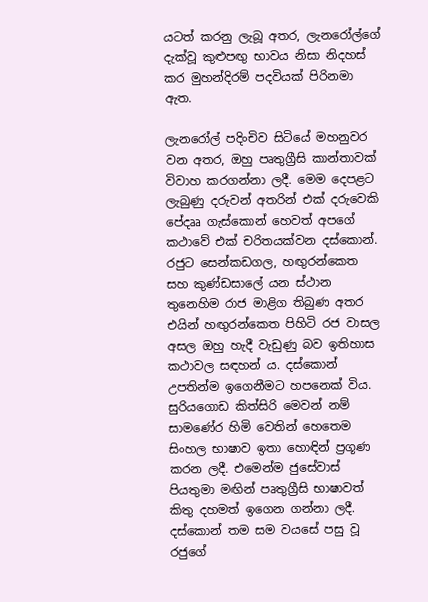යටත් කරනු ලැබූ අතර, ලැනරෝල්ගේ දැක්වූ කුළුපඟු භාවය නිසා නිදහස් කර මුහන්දිරම් පදවියක් පිරිනමා ඇත.

ලැනරෝල් පදිංචිව සිටියේ මහනුවර වන අතර, ඔහු පෘතුග්‍රීසි කාන්තාවක් විවාහ කරගන්නා ලදී. මෙම දෙපළට ලැබුණු දරුවන් අතරින් එක් දරුවෙකි පේදෲ ගැස්කොන් හෙවත් අපගේ කථාවේ එක් චරිතයක්වන දස්කොන්. රජුට සෙන්කඩගල, හඟුරන්කෙත සහ කුණ්ඩසාලේ යන ස්ථාන තුනෙහිම රාජ මාළිග තිබුණ අතර එයින් හඟුරන්කෙත පිහිටි රජ වාසල අසල ඔහු හැදී වැඩුණු බව ඉතිහාස කථාවල සඳහන් ය. දස්කොන් උපතින්ම ඉගෙනීමට හපනෙක් විය. සුරියගොඩ කිත්සිරි මෙවන් නම් සාමණේර හිමි වෙතින් හෙතෙම සිංහල භාෂාව ඉතා හොඳින් ප්‍රගූණ කරන ලදී. එමෙන්ම ජුසේවාස් පියතුමා මඟින් පෘතුග්‍රීසි භාෂාවත් කිතු දහමත් ඉගෙන ගන්නා ලදී. දස්කොන් තම සම වයසේ පසු වූ රජුගේ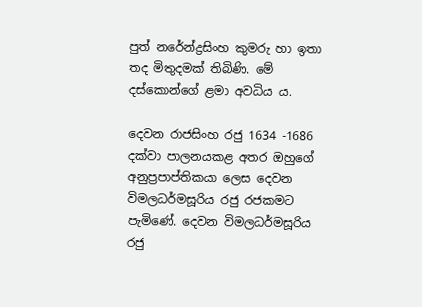පුත් නරේන්ද්‍රසිංහ කුමරු හා ඉතා තද මිතුදමක් තිබිණි. මේ දස්කොන්ගේ ළමා අවධිය ය.

දෙවන රාජසිංහ රජු 1634 -1686 දක්වා පාලනයකළ අතර ඔහුගේ අනුප්‍රපාප්තිකයා ලෙස දෙවන විමලධර්මසූරිය රජු රජකමට පැමිණේ. දෙවන විමලධර්මසූරිය රජු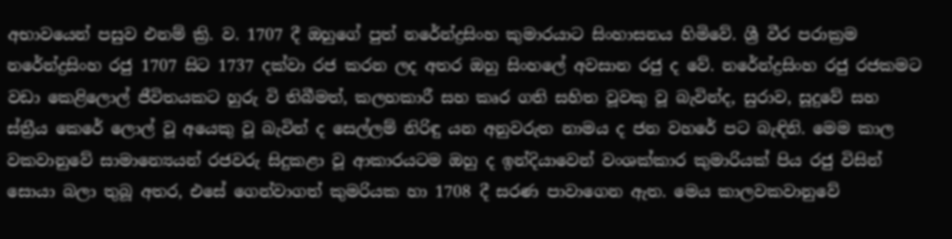අභාවයෙන් පසුව එනම් ක්‍රි. ව. 1707 දී ඔහුගේ පුත් නරේන්ද්‍රසිංහ කුමාරයාට සිංහාසනය හිමිවේ. ශ්‍රී වීර පරාක්‍රම නරේන්ද්‍රසිංහ රජු 1707 සිට 1737 දක්වා රජ කරන ලද අතර ඔහු සිංහලේ අවසාන රජු ද වේ. නරේන්ද්‍රසිංහ රජු රජකමට වඩා කෙළිලොල් ජීවිතයකට හුරු වි තිබීමත්, කලහකාරී සහ කෘර ගති සහිත වූවකු වූ බැවින්ද, සුරාව, සූදුවේ සහ ස්ත්‍රීය කෙරේ ලොල් වූ අයෙකු වූ බැවින් ද සෙල්ලම් නිරිඳු යන අනුවරුත නාමය ද ජන වහරේ පට බැඳිනි. මෙම කාල වකවානුවේ සාමාන්‍යෙයන් රජවරු සිදුකළා වූ ආකාරයටම ඔහු ද ඉන්දියාවෙන් වංශක්කාර කුමාරියක් පිය රජු විසින් සොයා බලා තුබූ අතර, එසේ ගෙන්වාගත් කුමරියක හා 1708 දී සරණ පාවාගෙන ඇත. මෙය කාලවකවානුවේ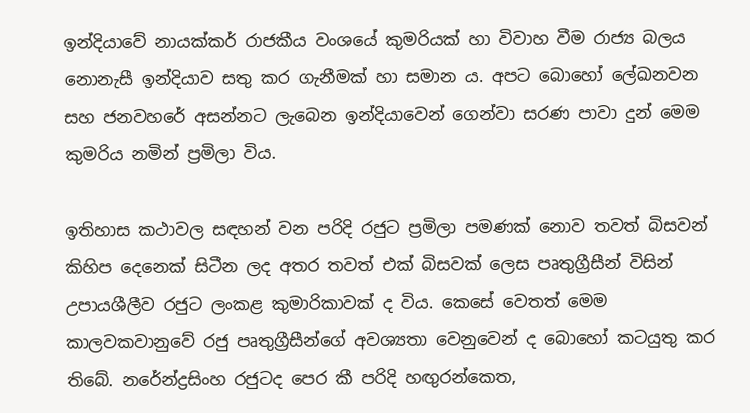ඉන්දියාවේ නායක්කර් රාජකීය වංශයේ කුමරියක් හා විවාහ වීම රාජ්‍ය බලය නොනැසී ඉන්දියාව සතු කර ගැනීමක් හා සමාන ය. අපට බොහෝ ලේඛනවන සහ ජනවහරේ අසන්නට ලැබෙන ඉන්දියාවෙන් ගෙන්වා සරණ පාවා දුන් මෙම කුමරිය නමින් ප්‍රමිලා විය.

ඉතිහාස කථාවල සඳහන් වන පරිදි රජුට ප්‍රමිලා පමණක් නොව තවත් බිසවන් කිහිප දෙනෙක් සිටීන ලද අතර තවත් එක් බිසවක් ලෙස පෘතුග්‍රීසීන් විසින් උපායශීලීව රජුට ලංකළ කුමාරිකාවක් ද විය. කෙසේ වෙතත් මෙම කාලවකවානුවේ රජු පෘතුග්‍රීසීන්ගේ අවශ්‍යතා වෙනුවෙන් ද බොහෝ කටයුතු කර තිබේ. නරේන්ද්‍රසිංහ රජුටද පෙර කී පරිදි හඟුරන්කෙත,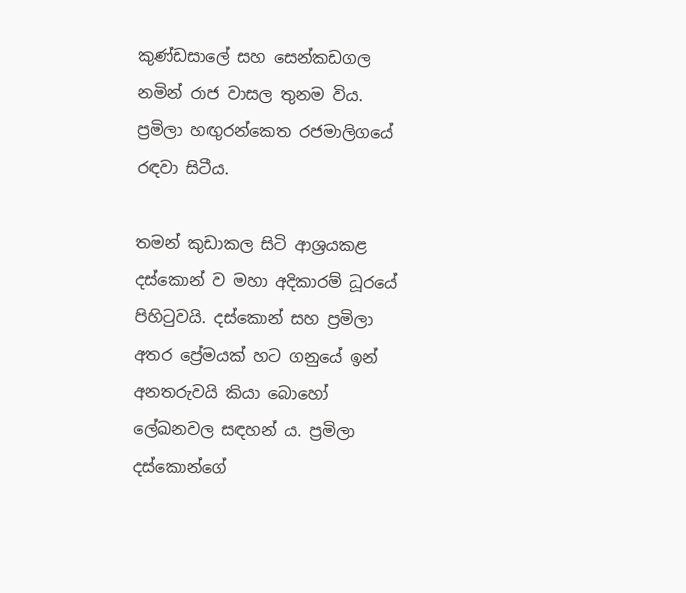කුණ්ඩසාලේ සහ සෙන්කඩගල නමින් රාජ වාසල තුනම විය. ප්‍රමිලා හඟුරන්කෙත රජමාලිගයේ රඳවා සිටීය.

තමන් කුඩාකල සිටි ආශ්‍රයකළ දස්කොන් ව මහා අදිකාරම් ධූරයේ පිහිටුවයි. දස්කොන් සහ ප්‍රමිලා අතර ප්‍රේමයක් හට ගනුයේ ඉන් අනතරුවයි කියා බොහෝ ලේඛනවල සඳහන් ය. ප්‍රමිලා දස්කොන්ගේ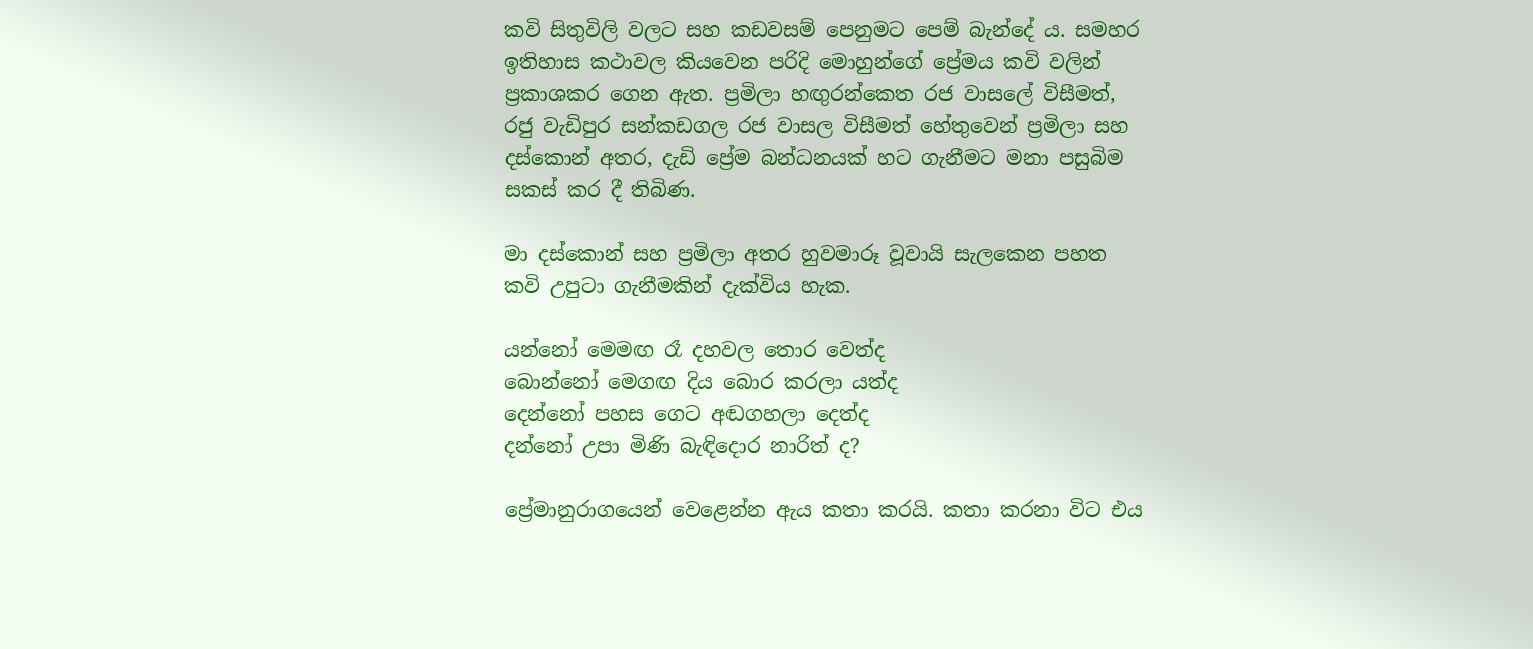කවි සිතුවිලි වලට සහ කඩවසම් පෙනුමට පෙම් බැන්දේ ය. සමහර ඉතිහාස කථාවල කියවෙන පරිදි මොහුන්ගේ ප්‍රේමය කවි වලින් ප්‍රකාශකර ගෙන ඇත. ප්‍රමිලා හඟුරන්කෙත රජ වාසලේ විසීමත්, රජු වැඩිපුර සන්කඩගල රජ වාසල විසීමත් හේතුවෙන් ප්‍රමිලා සහ දස්කොන් අතර, දැඩි ප්‍රේම බන්ධනයක් හට ගැනීමට මනා පසුබිම සකස් කර දී තිබිණ.

මා දස්කොන් සහ ප්‍රමිලා අතර හුවමාරූ වූවායි සැලකෙන පහත කවි උපුටා ගැනීමකින් දැක්විය හැක.

යන්නෝ මෙමඟ රෑ දහවල තොර වෙත්ද
බොන්නෝ මෙගඟ දිය බොර කරලා යත්ද
දෙන්නෝ පහස ගෙට අඬගහලා දෙත්ද
දන්නෝ උපා මිණි බැඳිදොර නාරිත් ද?

ප්‍රේමානුරාගයෙන් වෙළෙන්න ඇය කතා කරයි. කතා කරනා විට එය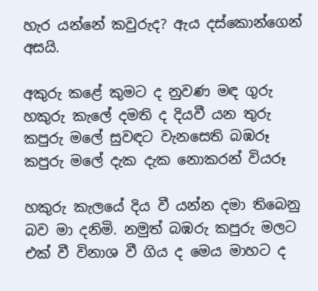හැර යන්නේ කවුරුද? ඇය දස්කොන්ගෙන් අසයි.

අකුරු කළේ කුමට ද නුවණ මඳ ගුරු
හකුරු කැලේ දමති ද දියවී යන තුරු
කපුරු මලේ සුවඳට වැනසෙති බඹරූ
කපුරු මලේ දැක දැක නොකරන් වියරූ

හකුරු කැලයේ දිය වී යන්න දමා තිබෙනු බව මා දනිමි. නමුත් බඹරු කපුරු මලට එක් වී විනාශ වී ගිය ද මෙය මාහට ද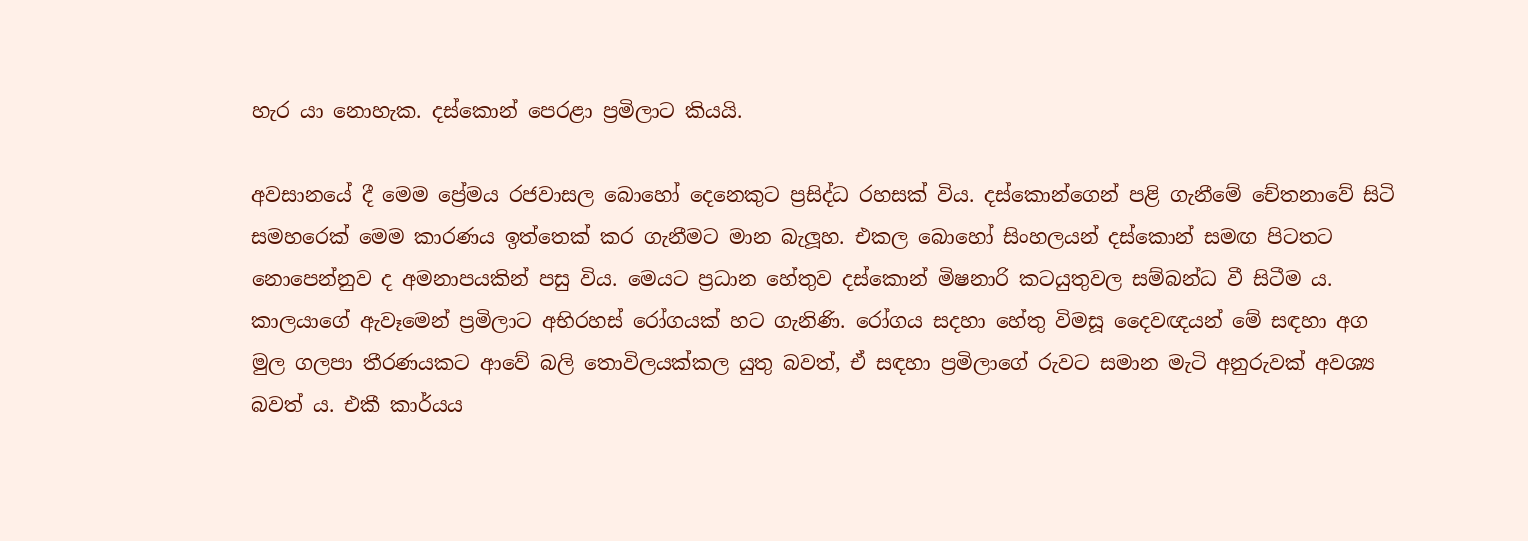හැර යා නොහැක. දස්කොන් පෙරළා ප්‍රමිලාට කියයි.

අවසානයේ දී මෙම ප්‍රේමය රජවාසල බොහෝ දෙනෙකුට ප්‍රසිද්ධ රහසක් විය. දස්කොන්ගෙන් පළි ගැනීමේ චේතනාවේ සිටි සමහරෙක් මෙම කාරණය ඉත්තෙක් කර ගැනීමට මාන බැලූහ. එකල බොහෝ සිංහලයන් දස්කොන් සමඟ පිටතට නොපෙන්නුව ද අමනාපයකින් පසු විය. මෙයට ප්‍රධාන හේතුව දස්කොන් මිෂනාරි කටයුතුවල සම්බන්ධ වී සිටීම ය. කාලයාගේ ඇවෑමෙන් ප්‍රමිලාට අභිරහස් රෝගයක් හට ගැනිණි. රෝගය සදහා හේතු විමසූ දෛවඥයන් මේ සඳහා අග මුල ගලපා තීරණයකට ආවේ බලි තොවිලයක්කල යුතු බවත්, ඒ සඳහා ප්‍රමිලාගේ රුවට සමාන මැටි අනුරුවක් අවශ්‍ය බවත් ය. එකී කාර්යය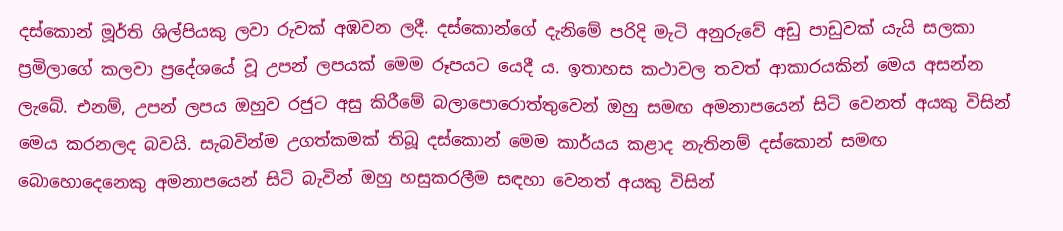දස්කොන් මූර්ති ශිල්පියකු ලවා රුවක් අඹවන ලදී. දස්කොන්ගේ දැනිමේ පරිදි මැටි අනුරුවේ අඩු පාඩුවක් යැයි සලකා ප්‍රමිලාගේ කලවා ප්‍රදේශයේ වූ උපන් ලපයක් මෙම රූපයට යෙදී ය. ඉතාහස කථාවල තවත් ආකාරයකින් මෙය අසන්න ලැබේ. එනම්, උපන් ලපය ඔහුව රජුට අසු කිරීමේ බලාපොරොත්තුවෙන් ඔහු සමඟ අමනාපයෙන් සිටි වෙනත් අයකු විසින් මෙය කරනලද බවයි. සැබවින්ම උගත්කමක් තිබූ දස්කොන් මෙම කාර්යය කළාද නැතිනම් දස්කොන් සමඟ බොහොදෙනෙකු අමනාපයෙන් සිටි බැවින් ඔහු හසුකරලීම සඳහා වෙනත් අයකු විසින්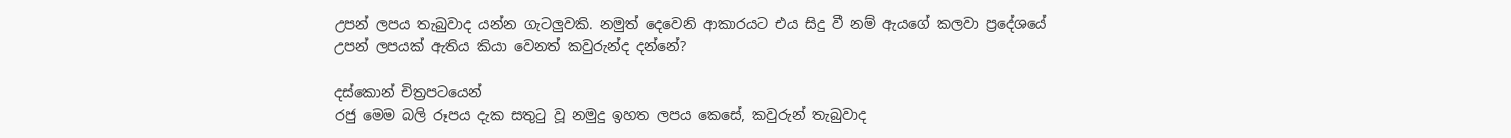උපන් ලපය තැබුවාද යන්න ගැටලුවකි. නමුත් දෙවෙනි ආකාරයට එය සිදු වී නම් ඇයගේ කලවා ප්‍රදේශයේ උපන් ලපයක් ඇතිය කියා වෙනත් කවුරුන්ද දන්නේ?

දස්කොන් චිත්‍රපටයෙන්
රජු මෙම බලි රූපය දැක සතුටු වූ නමුදු ඉහත ලපය කෙසේ, කවුරුන් තැබුවාද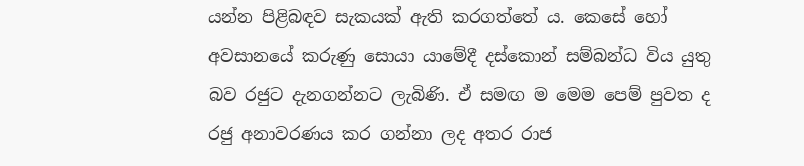යන්න පිළිබඳව සැකයක් ඇති කරගත්තේ ය. කෙසේ හෝ අවසානයේ කරුණු සොයා යාමේදී දස්කොන් සම්බන්ධ විය යුතු බව රජුට දැනගන්නට ලැබිණි. ඒ සමඟ ම මෙම පෙම් පුවත ද රජු අනාවරණය කර ගන්නා ලද අතර රාජ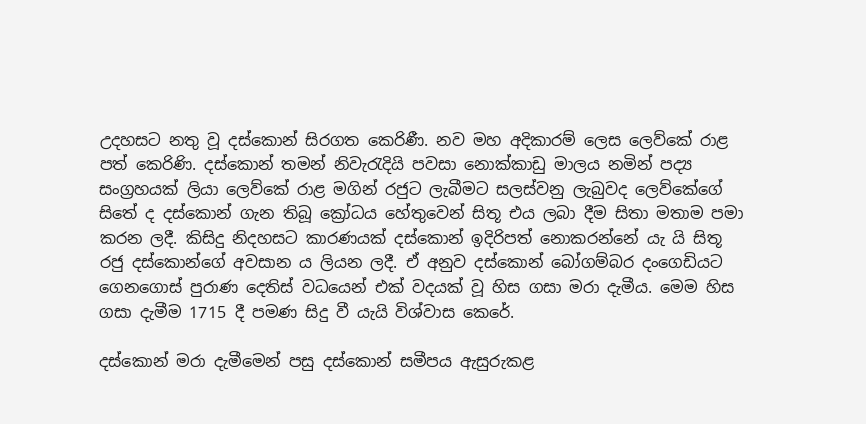උදහසට නතු වූ දස්කොන් සිරගත කෙරිණී. නව මහ අදිකාරම් ලෙස ලෙව්කේ රාළ පත් කෙරිණි. දස්කොන් තමන් නිවැරැදියි පවසා නොක්කාඩු මාලය නමින් පද්‍ය සංග්‍රහයක් ලියා ලෙව්කේ රාළ මගින් රජුට ලැබීමට සලස්වනු ලැබුවද ලෙව්කේගේ සිතේ ද දස්කොන් ගැන තිබූ ක්‍රෝධය හේතුවෙන් සිතූ එය ලබා දීම සිතා මතාම පමා කරන ලදී. කිසිදු නිදහසට කාරණයක් දස්කොන් ඉදිරිපත් නොකරන්නේ යැ යි සිතූ රජු දස්කොන්ගේ අවසාන ය ලියන ලදී. ඒ අනුව දස්කොන් බෝගම්බර දංගෙඩියට ගෙනගොස් පුරාණ දෙතිස් වධයෙන් එක් වදයක් වූ හිස ගසා මරා දැමීය. මෙම හිස ගසා දැමීම 1715 දී පමණ සිදු වී යැයි විශ්වාස කෙරේ.

දස්කොන් මරා දැමීමෙන් පසු දස්කොන් සමීපය ඇසුරුකළ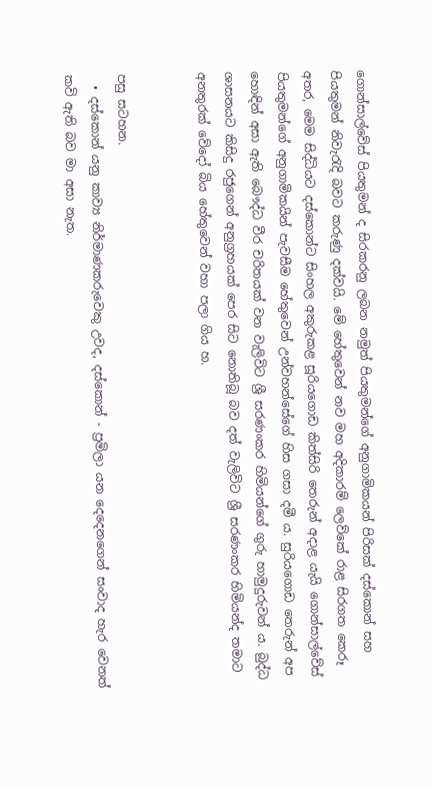ගොන්සාල්වේස් පියතුමන් ද සිරකරනු ලබන නමුත් පියතුමන්ගේ අනුගාමිකයන් පිරිසක් දස්කොන් සහ පියතුමන් නිවැරැදි බවට කරුණු දක්වයි. මේ හේතුවෙන් නව මහ අදිකාරම් ලෙව්කේ රාළ සිරගත කෙරූ අතර, මෙම සිද්ධියට දස්කොන්ට සිංහල අකුරුකළ සූරියගොඩ කිත්සිරි තෙරුන් අදාළ යැයි ගොන්සාල්වේස් පියතුමන්ගේ අනුගාමිකයින් පැවසීම හේතුවෙන් උන්වහන්සේගේ හිස ගසා දමී ය. සුරියගොඩ තෙරුන් අප හොඳින් අසා ඇති බෞද්ධ වීර චරිතයක් වන වැලිවිට ශ්‍රී සරණංකර හිමියන්ගේ ගුරු හාමුදුරුවන් ය. බුද්ධ ශාසනයට කිසිදු රජුගෙන් අනුග්‍රහයක් පෙර සිට නොතිබූ බව දත් වැලිවිට ශ්‍රී සරණංකර හිමියන්ද තමාට අනතුරක් වේදෝ බිය හේතුවෙන් වහා පලා ගිය හ.


පසු සටහන.
  • දස්කොන් යනු කාව්‍ය නිර්මාණකරුවෙකු උවද, දස්කොන් - ප්‍රමිලා යන දෙදෙනගෙන් සංවාද හැර වෙනත් කවි ඇති බව මා අසා නැත.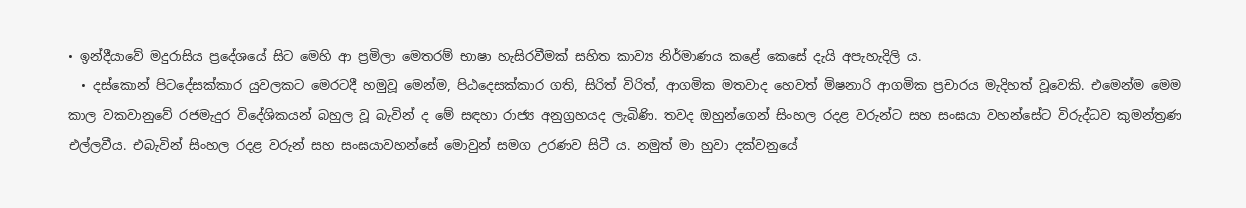• ඉන්දීයාවේ මදුරාසිය ප්‍රදේශයේ සිට මෙහි ආ ප්‍රමිලා මෙතරම් භාෂා හැසිරවීමක් සහිත කාව්‍ය නිර්මාණය කළේ කෙසේ දැයි අපැහැදිලි ය.
  • දස්කොන් පිටදේසක්කාර යුවලකට මෙරටදී හමුවූ මෙන්ම, පිඨදෙසක්කාර ගති, සිරිත් විරිත්, ආගමික මතවාද හෙවත් මිෂනාරි ආගමික ප්‍රචාරය මැදිහත් වූවෙකි. එමෙන්ම මෙම කාල වකවානුවේ රජමැදුර විදේශිකයන් බහුල වූ බැවින් ද මේ සඳහා රාජ්‍ය අනුග්‍රහයද ලැබිණි. තවද ඔහුන්ගෙන් සිංහල රදළ වරුන්ට සහ සංඝයා වහන්සේට විරුද්ධව කුමන්ත්‍රණ එල්ලවීය. එබැවින් සිංහල රදළ වරුන් සහ සංඝයාවහන්සේ මොවුන් සමග උරණව සිටී ය. නමුත් මා හුවා දක්වනුයේ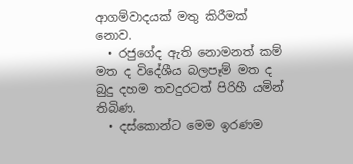ආගම්වාදයක් මතු කිරීමක් නොව.
  • රජුගේද ඇති නොමනත් කම් මත ද විදේශීය බලපෑම් මත ද බුදු දහම තවදුරටත් පිරිහී යමින් තිබිණ.
  • දස්කොන්ට මෙම ඉරණම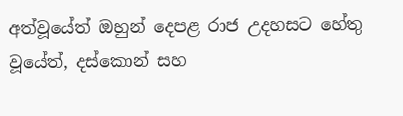අත්වූයේත් ඔහුන් දෙපළ රාජ උදහසට හේතු වූයේත්, දස්කොන් සහ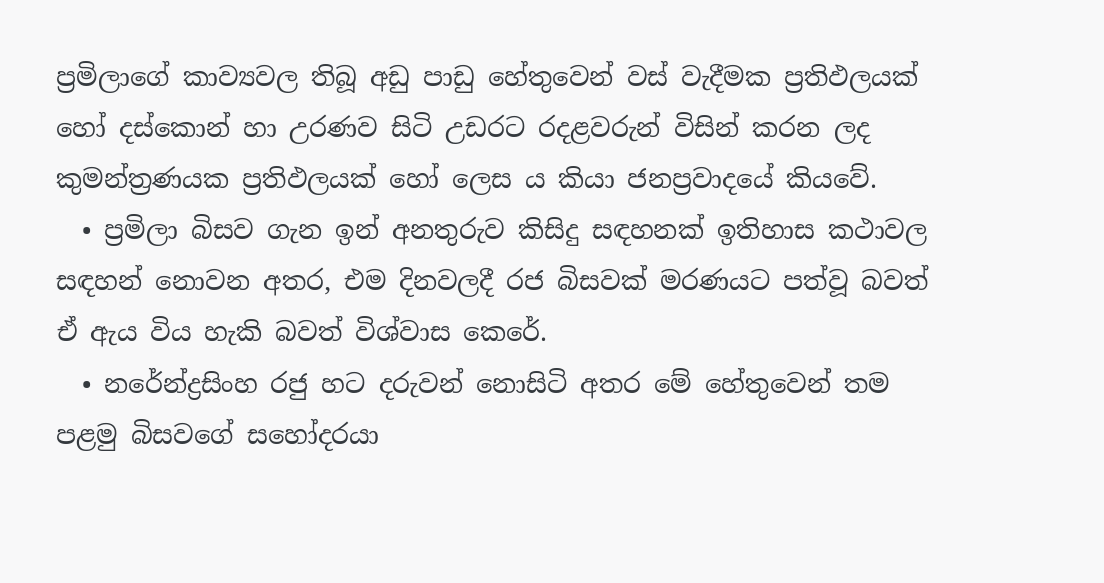ප්‍රමිලාගේ කාව්‍යවල තිබූ අඩු පාඩු හේතුවෙන් වස් වැදීමක ප්‍රතිඵලයක් හෝ දස්කොන් හා උරණව සිටි උඩරට රදළවරුන් විසින් කරන ලද කුමන්ත්‍රණයක ප්‍රතිඵලයක් හෝ ලෙස ය කියා ජනප්‍රවාදයේ කියවේ.
  • ප්‍රමිලා බිසව ගැන ඉන් අනතුරුව කිසිදු සඳහනක් ඉතිහාස කථාවල සඳහන් නොවන අතර, එම දිනවලදී රජ බිසවක් මරණයට පත්වූ බවත් ඒ ඇය විය හැකි බවත් විශ්වාස කෙරේ.
  • නරේන්ද්‍රසිංහ රජු හට දරුවන් නොසිටි අතර මේ හේතුවෙන් තම පළමු බිසවගේ සහෝදරයා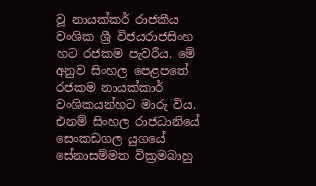වූ නායක්කර් රාජකීය වංශික ශ්‍රී විජයරාජසිංහ හට රජකම පැවරීය. මේ අනුව සිංහල පෙළපතේ රජකම නායක්කාර් වංශිකයන්හට මාරු විය. එනම් සිංහල රාජධානියේ සෙංකඩගල යුගයේ සේනාසම්මත වික්‍රමබාහු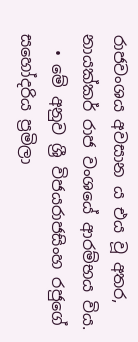රාජවංශය අවසාන ය එය වූ අතර, නායක්කර් රාජ වංශයේ ආරම්භය විය.
  • මේ අනුව ශ්‍රී විජයරාජසිංහ රජුගේ සහෝදරිය ප්‍රමිලා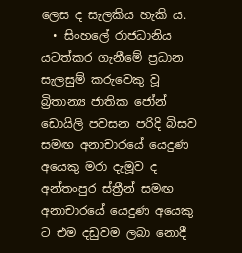ලෙස ද සැලකිය හැකි ය.
  • සිංහලේ රාජධානිය යටත්කර ගැනීමේ ප්‍රධාන සැලසුම් කරුවෙකු වූ බ්‍රිතාන්‍ය ජාතික ජෝන් ඩොයිලි පවසන පරිදි බිසව සමඟ අනාචාරයේ යෙදුණ අයෙකු මරා දැමූව ද අන්තංපුර ස්ත්‍රීන් සමඟ අනාචාරයේ යෙදුණ අයෙකු ට එම දඩුවම ලබා නොදී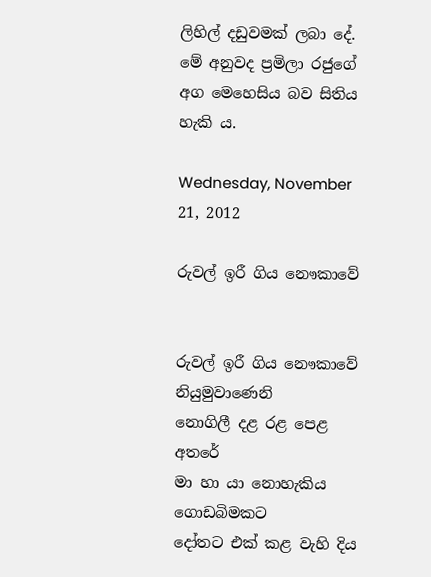ලිහිල් දඩුවමක් ලබා දේ. මේ අනුවද ප්‍රමිලා රජුගේ අග මෙහෙසිය බව සිතිය හැකි ය.

Wednesday, November 21, 2012

රුවල් ඉරී ගිය නෞකාවේ


රුවල් ඉරී ගිය නෞකාවේ
නියුමුවාණෙනි
නොගිලී දළ රළ ‍පෙළ අතරේ
මා හා යා නොහැකිය ගොඩබිමකට
දෝතට එක් කළ ‍වැහි දිය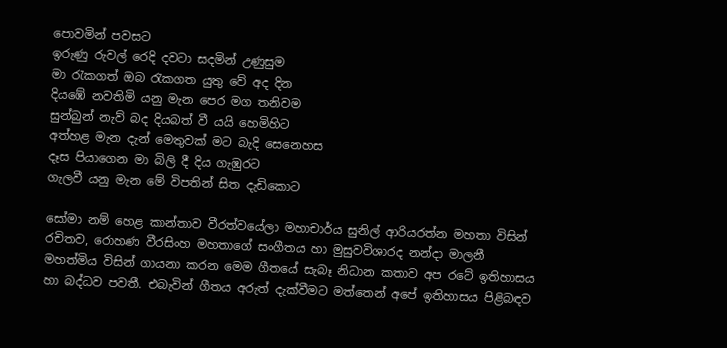පොවමින් පවසට
ඉරුණු රුවල් රෙදි දවටා සදමින් උණුසුම
මා රැකගත් ඔබ රැකගත යුතු වේ අද දින
දිය‍‍‍‍ඹේ නවතිමි යනු මැන පෙර මග තනිවම
සුන්බුන් නැව් බද දියබත් වී යයි හෙමිහිට
අත්හළ මැන දැන් මෙතුවක් මට බැදි සෙනෙහස
දෑස පියාගෙන මා බිලි දී දිය ගැඹුරට
ගැලවී යනු මැන මේ විපතින් සිත දැඩිකොට

සෝමා නම් හෙළ කාන්තාව වීරත්වයේලා මහාචාර්ය සුනිල් ආරියරත්න මහතා විසින් රචිතව, රොහණ වීරසිංහ මහතාගේ සංගීතය හා මුසුවවිශාරද නන්දා මාලනී මහත්මිය විසින් ගායනා කරන මෙම ගීතයේ සැබෑ නිධාන කතාව අප රටේ ඉතිහාසය හා බද්ධව පවතී. එබැවින් ගීතය අරුත් දැක්වීමට මත්තෙන් අපේ ඉතිහාසය පිළිබඳව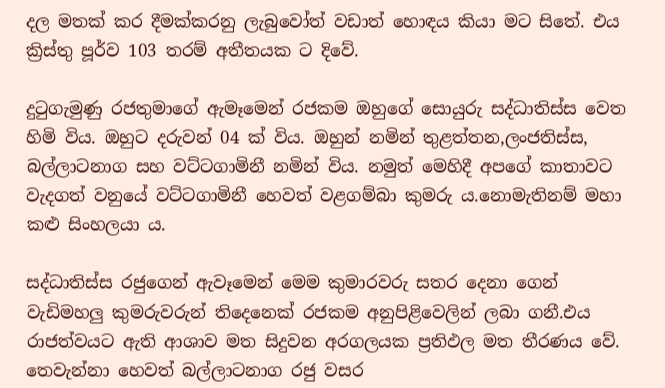දල මතක් කර දීමක්කරනු ලැබුවෝත් වඩාත් හොඳය කියා මට සිතේ. එය ක්‍රිස්තු පූර්ව 103 තරම් අතීතයක ට දිවේ.

දුටුගැමුණු රජතුමාගේ ඇමෑමෙන් රජකම ඔහුගේ සොයුරු සද්ධාතිස්ස වෙත හිමි විය. ඔහුට දරුවන් 04 ක් විය. ඔහුන් නමින් තුළත්තන,ලංජතිස්ස, බල්ලාටනාග සහ වට්ටගාමිනී නමින් විය. නමුත් මෙහිදී අපගේ කාතාවට වැදගත් වනුයේ වට්ටගාමිනී හෙවත් වළගම්බා කුමරු ය.නොමැතිනම් මහා කළු සිංහලයා ය.

සද්ධාතිස්ස රජුගෙන් ඇවෑමෙන් මෙම කුමාරවරු සතර දෙනා ගෙන් වැඩිමහලු කුමරුවරුන් තිදෙනෙක් රජකම අනුපිළිවෙලින් ලබා ගනී.එය රාජත්වයට ඇති ආශාව මත සිදුවන අරගලයක ප්‍රතිඵල මත තීරණය වේ. තෙවැන්නා හෙවත් බල්ලාටනාග රජු වසර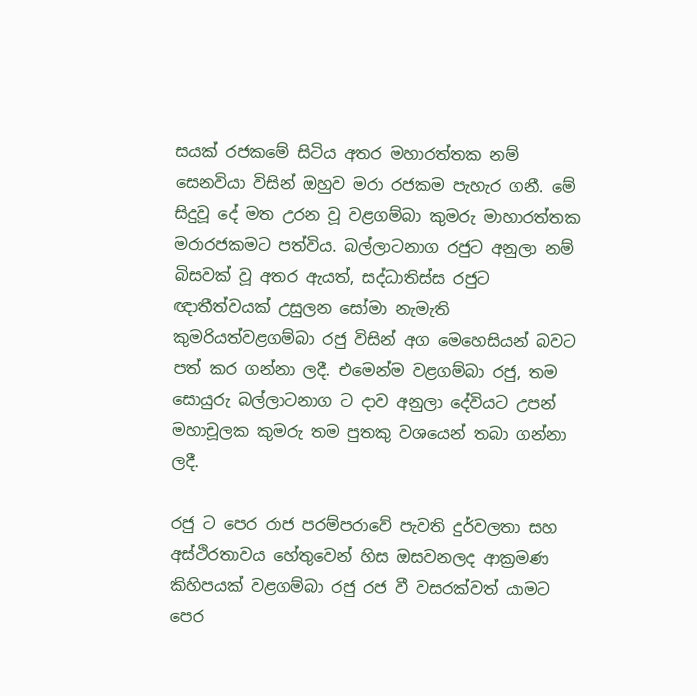සයක් රජකමේ සිටිය අතර මහාරත්තක නම් සෙනවියා විසින් ඔහුව මරා රජකම පැහැර ගනී. මේ සිදුවූ දේ මත උරන වූ වළගම්බා කුමරු මාහාරත්තක මරාරජකමට පත්විය. බල්ලාටනාග රජුට අනුලා නම් බිසවක් වූ අතර ඇයත්, සද්ධාතිස්ස රජුට ඥාතීත්වයක් උසුලන සෝමා නැමැති කුමරියත්වළගම්බා රජු විසින් අග මෙහෙසියන් බවට පත් කර ගන්නා ලදී. එමෙන්ම වළගම්බා රජු, තම සොයුරු බල්ලාටනාග ට දාව අනුලා දේවියට උපන් මහාචූලක කුමරු තම පුතකු වශයෙන් තබා ගන්නා ලදී.

රජු ට පෙර රාජ පරම්පරාවේ පැවති දුර්වලතා සහ අස්ථිරතාවය හේතුවෙන් හිස ඔසවනලද ආක්‍රමණ කිහිපයක් වළගම්බා රජු රජ වී වසරක්වත් යාමට පෙර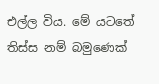එල්ල විය. මේ යටතේ තිස්ස නම් බමුණෙක්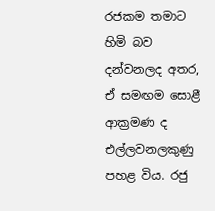රජකම තමාට හිමි බව දන්වනලද අතර, ඒ සමඟම සොළී ආක්‍රමණ ද එල්ලවනලකුණු පහළ විය. රජු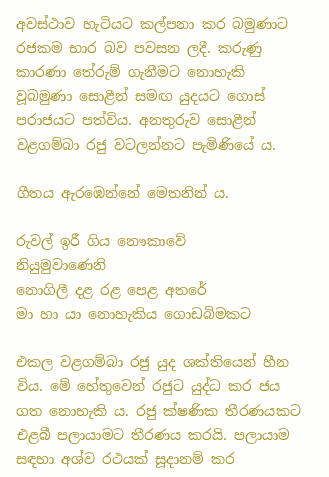අවස්ථාව හැටියට කල්පනා කර බමුණාට රජකම භාර බව පවසන ලදී. කරුණු කාරණා තේරුම් ගැනීමට නොහැකි වූබමුණා සොළීන් සමඟ යුදයට ගොස් පරාජයට පත්විය. අනතුරුව සොළීන් වළගම්බා රජු වටලන්නට පැමිණියේ ය.

ගීතය ඇරඹෙන්නේ මෙතනින් ය.

රුවල් ඉරී ගිය නෞකාවේ
නියුමුවාණෙනි
නොගිලී දළ රළ ‍පෙළ අතරේ
මා හා යා නොහැකිය ගොඩබිමකට

එකල වළගම්බා රජු යුද ශක්තියෙන් හීන විය. මේ හේතුවෙන් රජුට යුද්ධ කර ජය ගත නොහැකි ය. රජු ක්ෂණික තීරණයකට එළබී පලායාමට තීරණය කරයි. පලායාම සඳහා අශ්ව රථයක් සූදානම් කර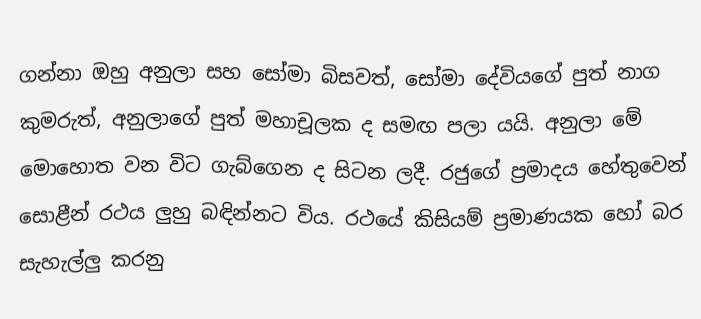ගන්නා ඔහු අනුලා සහ සෝමා බිසවත්, සෝමා දේවියගේ පුත් නාග කුමරුත්, අනුලාගේ පුත් මහාචූලක ද සමඟ පලා යයි. අනුලා මේ මොහොත වන විට ගැබ්ගෙන ද සිටන ලදී. රජුගේ ප්‍රමාදය හේතුවෙන් සොළීන් රථය ලුහු බඳින්නට විය. රථයේ කිසියම් ප්‍රමාණයක හෝ බර සැහැල්ලු කරනු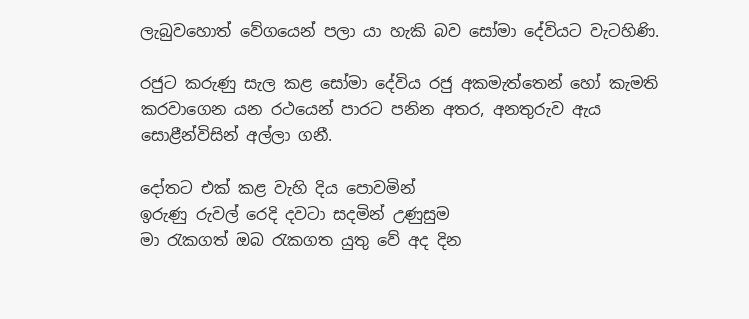ලැබුවහොත් වේගයෙන් පලා යා හැකි බව සෝමා දේවියට වැටහිණි.

රජුට කරුණු සැල කළ සෝමා දේවිය රජු අකමැත්තෙන් හෝ කැමති කරවාගෙන යන රථයෙන් පාරට පනින අතර, අනතුරුව ඇය සොළීන්විසින් අල්ලා ගනී.

දෝතට එක් කළ ‍වැහි දිය පොවමින්
ඉරුණු රුවල් රෙදි දවටා සදමින් උණුසුම
මා රැකගත් ඔබ රැකගත යුතු වේ අද දින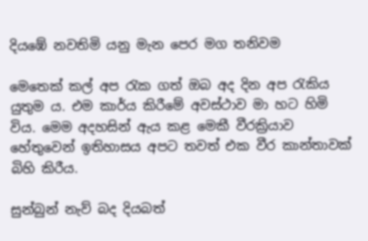දිය‍‍‍‍ඹේ නවතිමි යනු මැන පෙර මග තනිවම

මෙතෙක් කල් අප රැක ගත් ඔබ අද දින අප රැකිය යුතුම ය. එම කාර්ය කිරීමේ අවස්ථාව මා හට හිමි විය. මෙම අදහසින් ඇය කළ මෙකී වීරක්‍රියාව හේතුවෙන් ඉතිහාසය අපට තවත් එක වීර කාන්තාවක් බිහි කිරීය.

සුන්බුන් නැව් බද දියබත්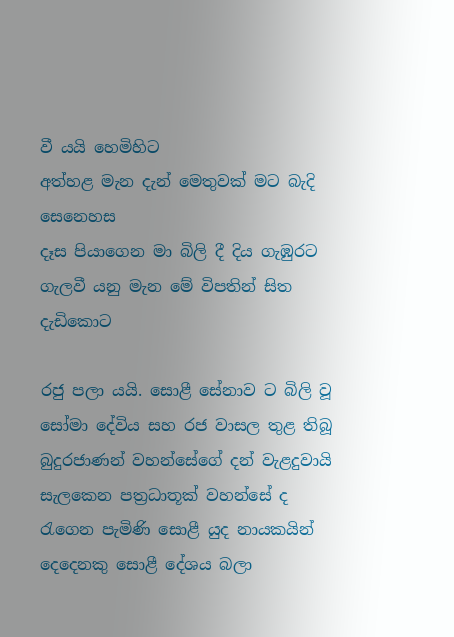වී යයි හෙමිහිට
අත්හළ මැන දැන් මෙතුවක් මට බැදි සෙනෙහස
දෑස පියාගෙන මා බිලි දී දිය ගැඹුරට
ගැලවී යනු මැන මේ විපතින් සිත දැඩිකොට

රජු පලා යයි. සොළී සේනාව ට බිලි වූ සෝමා දේවිය සහ රජ වාසල තුළ තිබූ බුදුරජාණන් වහන්සේගේ දන් වැළදුවායි සැලකෙන පත්‍රධාතූක් වහන්සේ ද රැගෙන පැමිණි සොළී යුද නායකයින් දෙදෙනකු සොළී දේශය බලා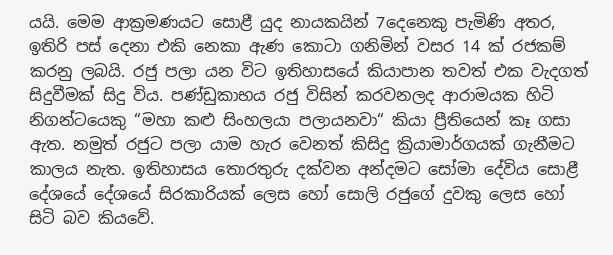යයි. මෙම ආක්‍රමණයට සොළී යුද නායකයින් 7දෙනෙකු පැමිණි අතර, ඉතිරි පස් දෙනා එකි නෙකා ඇණ කොටා ගනිමින් වසර 14 ක් රජකම් කරනු ලබයි. රජු පලා යන විට ඉතිහාසයේ කියාපාන තවත් එක වැදගත් සිදුවීමක් සිදු විය. පණ්ඩුකාභය රජු විසින් කරවනලද ආරාමයක හිටි නිගන්ටයෙකු “මහා කළු සිංහලයා පලායනවා“ කියා ප්‍රීතියෙන් කෑ ගසා ඇත. නමුත් රජුට පලා යාම හැර වෙනත් කිසිදු ක්‍රියාමාර්ගයක් ගැනීමට කාලය නැත. ඉතිහාසය තොරතුරු දක්වන අන්දමට සෝමා දේවිය සොළී දේශයේ දේශයේ සිරකාරියක් ලෙස හෝ සොලි රජුගේ දුවකු ලෙස හෝ සිටි බව කියවේ.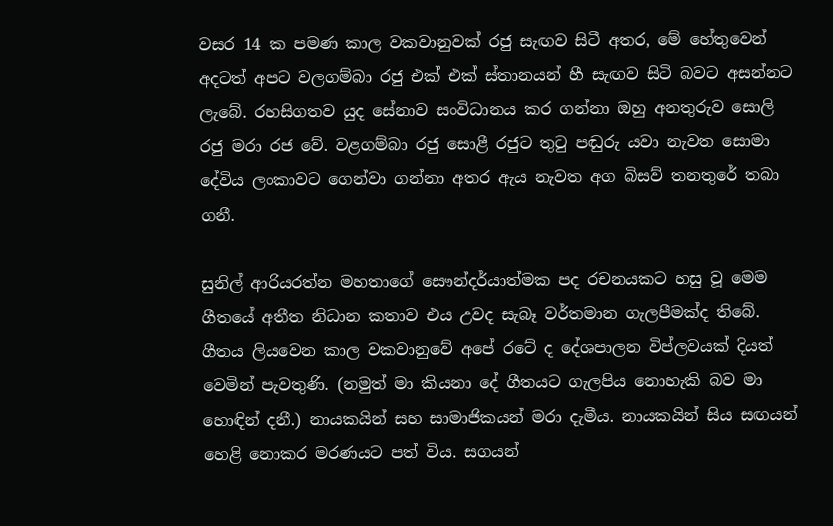වසර 14 ක පමණ කාල වකවානුවක් රජු සැඟව සිටී අතර, මේ හේතුවෙන් අදටත් අපට වලගම්බා රජු එක් එක් ස්තානයන් හී සැඟව සිටි බවට අසන්නට ලැබේ. රහසිගතව යුද සේනාව සංවිධානය කර ගන්නා ඔහු අනතුරුව සොලි රජු මරා රජ වේ. වළගම්බා රජු සොළී රජුට තුටු පඬුරු යවා නැවත සොමා දේවිය ලංකාවට ගෙන්වා ගන්නා අතර ඇය නැවත අග බිසව් තනතුරේ තබා ගනී.

සුනිල් ආරියරත්න මහතාගේ සෞන්දර්යාත්මක පද රචනයකට හසු වූ මෙම ගීතයේ අතීත නිධාන කතාව එය උවද සැබෑ වර්තමාන ගැලපීමක්ද තිබේ. ගීතය ලියවෙන කාල වකවානුවේ අපේ රටේ ද දේශපාලන විප්ලවයක් දියත් වෙමින් පැවතුණි. (නමුත් මා කියනා දේ ගීතයට ගැලපිය නොහැකි බව මා හොඳින් දනී.) නායකයින් සහ සාමාජිකයන් මරා දැමීය‍. නායකයින් සිය සඟයන් හෙළි නොකර මරණයට පත් විය. සගයන්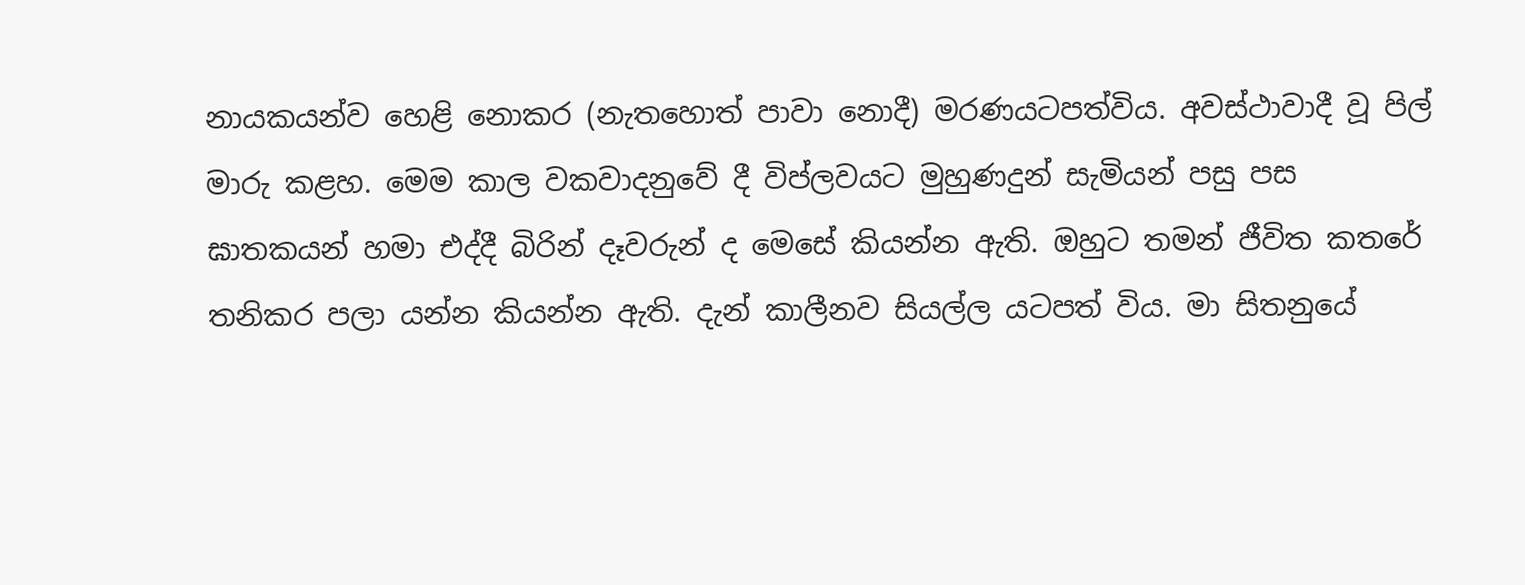නායකයන්ව හෙළි නොකර (නැතහොත් පාවා නොදී) මරණයටපත්විය. අවස්ථාවාදී වූ පිල් මාරු කළහ. මෙම කාල වකවාදනුවේ දී විප්ලවයට මුහුණදුන් සැමියන් පසු පස ඝාතකයන් හමා එද්දී බිරින් දෑවරුන් ද මෙසේ කියන්න ඇති. ඔහුට තමන් ජීවිත කතරේ තනිකර පලා යන්න කියන්න ඇති. දැන් කාලීනව සියල්ල යටපත් විය. මා සිතනුයේ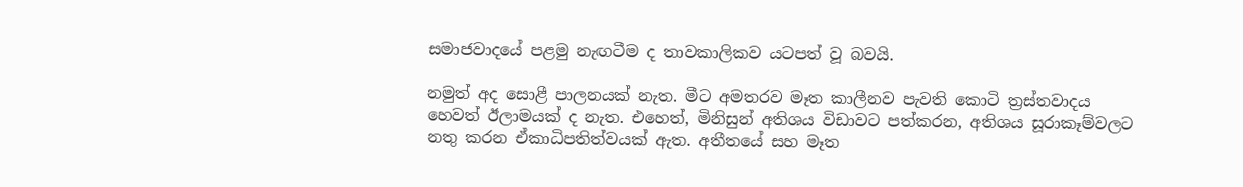සමාජවාදයේ පළමු නැඟටීම ද තාවකාලිකව යටපත් වූ බවයි.

නමුත් අද සොළී පාලනයක් නැත. මීට අමතරව මෑත කාලීනව පැවති කොටි ත්‍රස්තවාදය හෙවත් ඊලාමයක් ද නැත. එහෙත්, මිනිසුන් අතිශය විඩාවට පත්කරන, අතිශය සූරාකෑම්වලට නතු කරන ඒකාධිපතිත්වයක් ඇත. අතීතයේ සහ මෑත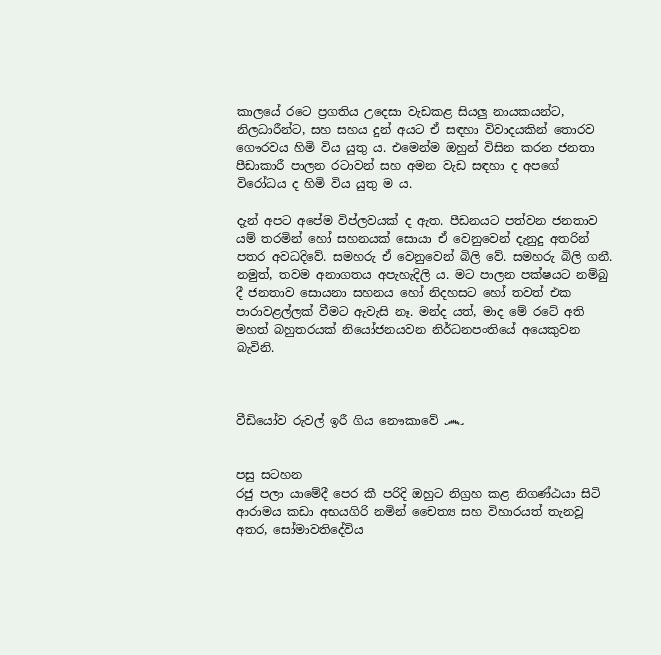කාලයේ රටෙ ප්‍රගතිය උදෙසා වැඩකළ සියලු නායකයන්ට, නිලධාරීන්ට, සහ සහය දුන් අයට ඒ සඳහා විවාදයකින් තොරව ගෞරවය හිමි විය යුතු ය. එමෙන්ම ඔහුන් විසින කරන ජනතා පීඩාකාරී පාලන රටාවන් සහ අමන වැඩ සඳහා ද අපගේ විරෝධය ද හිමි විය යුතු ම ය.

දැන් අපට අපේම විප්ලවයක් ද ඇත. පීඩනයට පත්වන ජනතාව යම් තරමින් හෝ සහනයක් සොයා ඒ වෙනුවෙන් දැනුදු අතරින් පතර අවධදිවේ. සමහරු ඒ වෙනුවෙන් බිලි වේ. සමහරු බිලි ගනී. නමුත්, තවම අනාගතය අපැහැදිලි ය. මට පාලන පක්ෂයට නම්බු දී ජනතාව සොයනා සහනය හෝ නිදහසට හෝ තවත් එක පාරාවළල්ලක් වීමට ඇවැසි නෑ. මන්ද යත්, මාද මේ රටේ අති මහත් බහුතරයක් නියෝජනයවන නිර්ධනපංතියේ අයෙකුවන බැවිනි.



වීඩියෝව රුවල් ඉරී ගිය නෞකාවේ ෴


පසු සටහන
රජු පලා යාමේදී පෙර කී පරිදි ඔහුට නිග්‍රහ කළ නිගණ්ඨයා සිටි ආරාමය කඩා අභයගිරි නමින් චෛත්‍ය සහ විහාරයත් තැනවූ අතර, සෝමාවතිදේවිය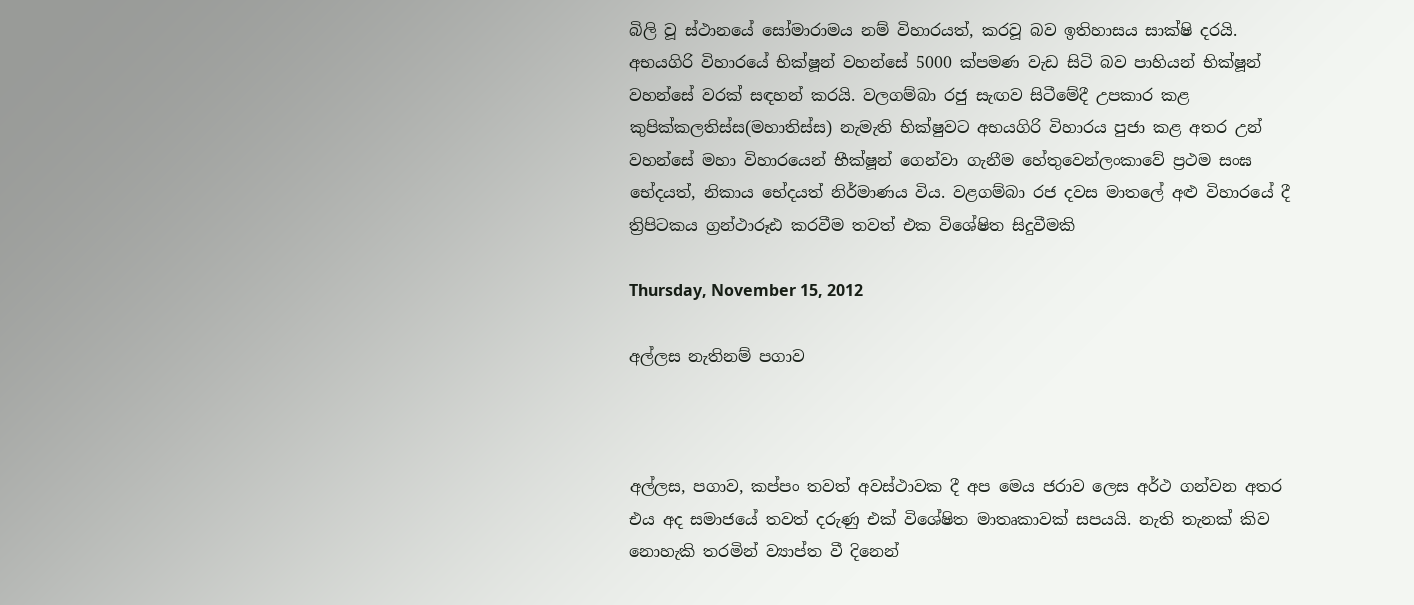බිලි වූ ස්ථානයේ සෝමාරාමය නම් විහාරයත්, කරවූ බව ඉතිහාසය සාක්ෂි දරයි. අභයගිරි විහාරයේ භික්ෂූන් වහන්සේ 5000 ක්පමණ වැඩ සිටි බව පාහියන් භික්ෂූන් වහන්සේ වරක් සඳහන් කරයි. වලගම්බා රජු සැඟව සිටීමේදී උපකාර කළ කුපික්කලතිස්ස(මහාතිස්ස) නැමැති භික්ෂුවට අභයගිරි විහාරය පුජා කළ අතර උන් වහන්සේ මහා විහාරයෙන් භීක්ෂූන් ගෙන්වා ගැනීම හේතුවෙන්ලංකාවේ ප්‍රථම සංඝ භේදයත්, නිකාය භේදයත් නිර්මාණය විය. වළගම්බා රජ දවස මාතලේ අළු විහාරයේ දී ත්‍රිපිටකය ග්‍රන්ථාරූඪ කරවීම තවත් එක විශේෂිත සිදුවීමකි

Thursday, November 15, 2012

අල්ලස නැතිනම් පගාව



අල්ලස, පගාව, කප්පං තවත් අවස්ථාවක දී අප මෙය ජරාව ලෙස අර්ථ ගන්වන අතර එය අද සමාජයේ තවත් දරුණු එක් විශේෂිත මාතෘකාවක් සපයයි. නැති තැනක් කිව නොහැකි තරමින් ව්‍යාප්ත වී දිනෙන්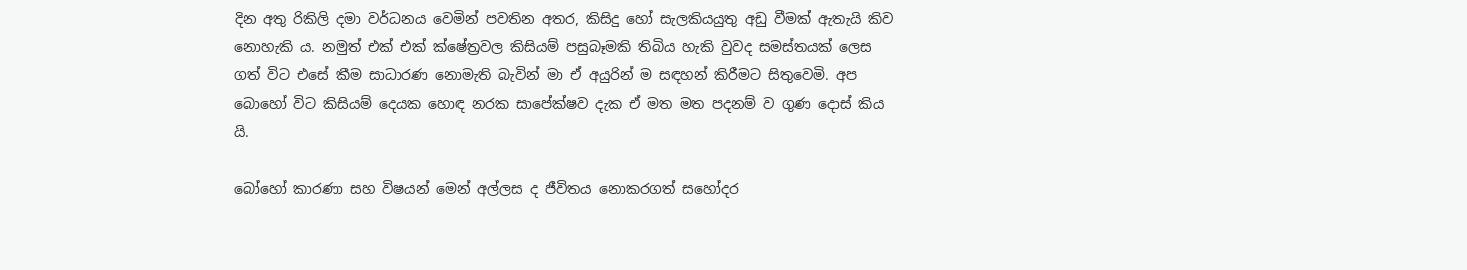දින අතු රිකිලි දමා වර්ධනය වෙමින් පවතින අතර, කිසිදු හෝ සැලකියයුතු අඩු වීමක් ඇතැයි කිව නොහැකි ය. නමුත් එක් එක් ක්ෂේත්‍රවල කිසියම් පසුබෑමකි තිබිය හැකි වුවද සමස්තයක් ලෙස ගත් විට එසේ කීම සාධාරණ නොමැති බැවින් මා ඒ අයුරින් ම සඳහන් කිරීමට සිතුවෙමි. අප බොහෝ විට කිසියම් දෙයක හොඳ නරක සාපේක්ෂව දැක ඒ මත මත පදනම් ව ගුණ දොස් කිය යි.

බෝහෝ කාරණා සහ විෂයන් මෙන් අල්ලස ද ජීවිතය නොකරගත් සහෝදර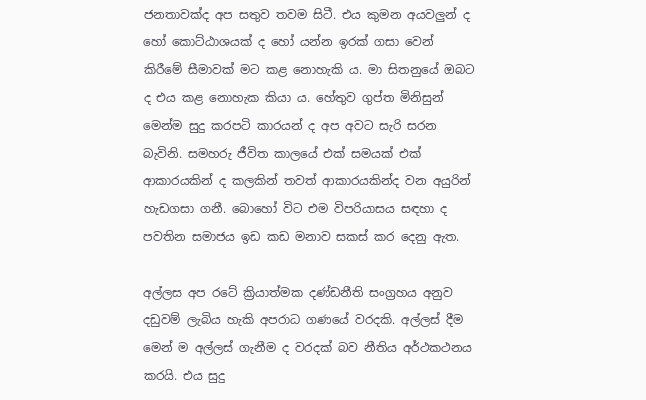ජනතාවක්ද අප සතුව තවම සිටී. එය කුමන අයවලුන් ද හෝ කොට්ඨාශයක් ද හෝ යන්න ඉරක් ගසා වෙන් කිරීමේ සීමාවක් මට කළ නොහැකි ය. මා සිතනුයේ ඔබට ද එය කළ නොහැක කියා ය. හේතුව ගුප්ත මිනිසුන් මෙන්ම සුදු කරපටි කාරයන් ද අප අවට සැරි සරන බැවිනි. සමහරු ජීවිත කාලයේ එක් සමයක් එක් ආකාරයකින් ද කලකින් තවත් ආකාරයකින්ද වන අයුරින් හැඩගසා ගනී. බොහෝ විට එම විපරියාසය සඳහා ද පවතින සමාජය ඉඩ කඩ මනාව සකස් කර දෙනු ඇත.

අල්ලස අප රටේ ක්‍රියාත්මක දණ්ඩනීති සංග්‍රහය අනුව දඩුවම් ලැබිය හැකි අපරාධ ගණයේ වරදකි. අල්ලස් දීම මෙන් ම අල්ලස් ගැනීම ද වරදක් බව නීතිය අර්ථකථනය කරයි. එය සුදු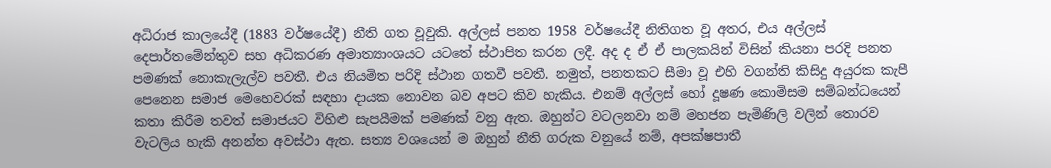අධිරාජ කාලයේදී (1883 වර්ෂයේදී) නීති ගත වූවුකි. අල්ලස් පනත 1958 වර්ෂයේදී නිතිගත වූ අතර, එය අල්ලස් දෙපාර්තමේන්තුව සහ අධිකරණ අමාත්‍යාංශයට යටතේ ස්ථාපිත කරන ලදී. අද ද ඒ ඒ පාලකයින් විසින් කියනා පරදි පනත පමණක් නොකැලැල්ව පවතී. එය නියමිත පරිදි ස්ථාන ගතවී පවතී. නමුත්, පනතකට සීමා වූ එහි වගන්ති කිසිදු අයුරක කැපී පෙනෙන සමාජ මෙහෙවරක් සඳහා දායක නොවන බව අපට කිව හැකිය. එනම් අල්ලස් හෝ දූෂණ කොමිසම සම්බන්ධයෙන් කතා කිරීම තවත් සමාජයට විහිළු සැපයීමක් පමණක් වනු ඇත. ඔහුන්ට වටලනවා නම් මහජන පැමිණිලි වලින් තොරව වැටලිය හැකි අනන්ත අවස්ථා ඇත. සත්‍ය වශයෙන් ම ඔහුන් නීති ගරුක වනුයේ නම්, අපක්ෂපාතී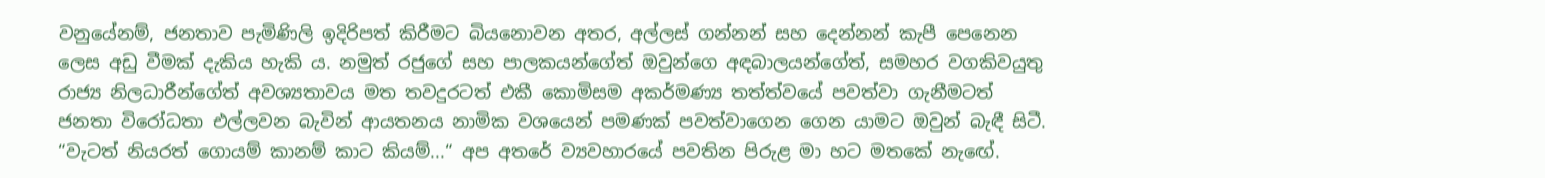වනුයේනම්, ජනතාව පැමිණිලි ඉදිරිපත් කිරීමට බියනොවන අතර, අල්ලස් ගන්නන් සහ දෙන්නන් කැපී පෙනෙන ලෙස අඩු වීමක් දැකිය හැකි ය. නමුත් රජුගේ සහ පාලකයන්ගේත් ඔවුන්ගෙ අඳබාලයන්ගේත්, සමහර වගකිවයුතු රාජ්‍ය නිලධාරීන්ගේත් අවශ්‍යතාවය මත තවදුරටත් එකී කොමිසම අකර්මණ්‍ය තත්ත්වයේ පවත්වා ගැනීමටත් ජනතා විරෝධතා එල්ලවන බැවින් ආයතනය නාමික වශයෙන් පමණක් පවත්වාගෙන ගෙන යාමට ඔවුන් බැඳී සිටී. “වැටත් නියරත් ගොයම් කානම් කාට කියම්...“ අප අතරේ ව්‍යවහාරයේ පවතින පිරුළ මා හට මතකේ නැඟේ.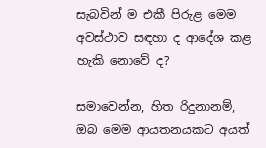සැබවින් ම එකී පිරුළ මෙම අවස්ථාව සඳහා ද ආදේශ කළ හැකි නොවේ ද?

සමාවෙන්න, හිත රිදුනානම්, ඔබ මෙම ආයතනයකට අයත්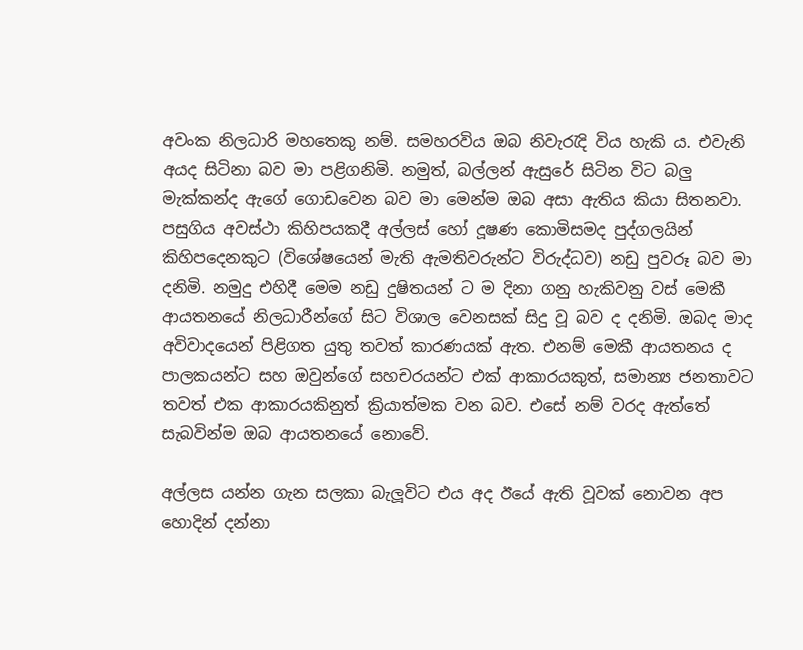අවංක නිලධාරි මහතෙකු නම්. සමහරවිය ඔබ නිවැරැදි විය හැකි ය. එවැනි අයද සිටිනා බව මා පළිගනිමි. නමුත්, බල්ලන් ඇසුරේ සිටින විට බලු මැක්කන්ද ඇගේ ගොඩවෙන බව මා මෙන්ම ඔබ අසා ඇතිය කියා සිතනවා. පසුගිය අවස්ථා කිහිපයකදී අල්ලස් හෝ දූෂණ කොමිසමද පුද්ගලයින් කිහිපදෙනකුට (විශේෂයෙන් මැති ඇමතිවරුන්ට විරුද්ධව) නඩු පුවරූ බව මා දනිමි. නමුදු එහිදී මෙම නඩු දුෂිතයන් ට ම දිනා ගනු හැකිවනු වස් මෙකී ආයතනයේ නිලධාරීන්ගේ සිට විශාල වෙනසක් සිදු වූ බව ද දනිමි. ඔබද මාද අවිවාදයෙන් පිළිගත යුතු තවත් කාරණයක් ඇත. එනම් මෙකී ආයතනය ද පාලකයන්ට සහ ඔවුන්ගේ සහචරයන්ට එක් ආකාරයකුත්, සමාන්‍ය ජනතාවට තවත් එක ආකාරයකිනුත් ක්‍රියාත්මක වන බව. එසේ නම් වරද ඇත්තේ සැබවින්ම ඔබ ආයතනයේ නොවේ.

අල්ලස යන්න ගැන සලකා බැලූවිට එය අද ඊයේ ඇති වූවක් නොවන අප හොදින් දන්නා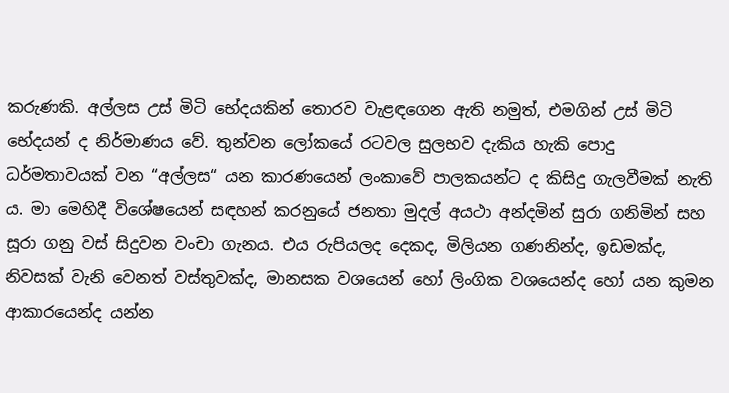කරුණකි. අල්ලස උස් මිටි භේදයකින් තොරව වැළඳගෙන ඇති නමුත්, එමගින් උස් මිටි භේදයන් ද නිර්මාණය වේ. තුන්වන ලෝකයේ රටවල සුලභව දැකිය හැකි පොදු ධර්මතාවයක් වන “අල්ලස“ යන කාරණයෙන් ලංකාවේ පාලකයන්ට ද කිසිදු ගැලවීමක් නැති ය. මා මෙහිදී විශේෂයෙන් සඳහන් කරනුයේ ජනතා මුදල් අයථා අන්දමින් සුරා ගනිමින් සහ සූරා ගනු වස් සිදුවන වංචා ගැනය. එය රුපියලද දෙකද, මිලියන ගණනින්ද, ඉඩමක්ද, නිවසක් වැනි වෙනත් වස්තුවක්ද, මානසක වශයෙන් හෝ ලිංගික වශයෙන්ද හෝ යන කුමන ආකාරයෙන්ද යන්න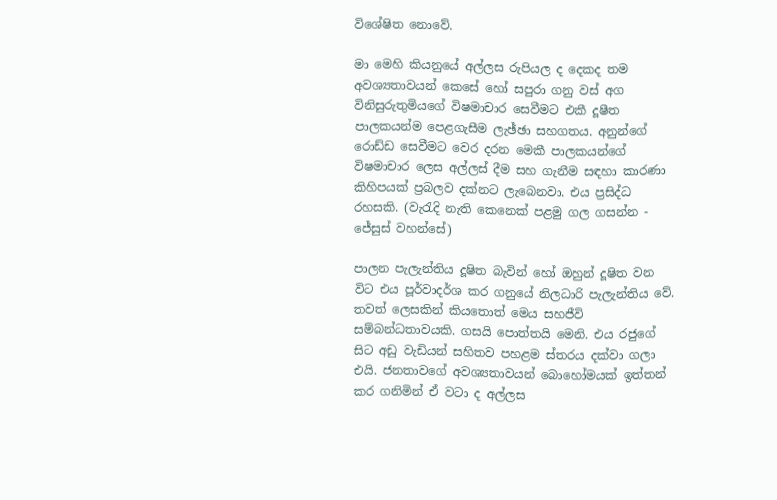විශේෂිත නොවේ.

මා මෙහි කියනුයේ අල්ලස රුපියල ද දෙකද තම අවශ්‍යතාවයන් කෙසේ හෝ සපුරා ගනු වස් අග විනිසුරුතුමියගේ විෂමාචාර සෙවීමට එකී දූෂීත පාලකයන්ම පෙළගැසීම ලැඡ්ඡා සහගතය. අනුන්ගේ රොඩ්ඩ සෙවීමට වෙර දරන මෙකී පාලකයන්ගේ විෂමාචාර ලෙස අල්ලස් දීම සහ ගැනීම සඳහා කාරණා කිහිපයක් ප්‍රබලව දක්නට ලැබෙනවා. එය ප්‍රසිද්ධ රහසකි. (වැරැදි නැති කෙනෙක් පළමු ගල ගසන්න - ජේසුස් වහන්සේ)

පාලන පැලැන්තිය දූෂිත බැවින් හෝ ඔහුන් දූෂිත වන විට එය පූර්වාදර්ශ කර ගනුයේ නිලධාරි පැලැන්තිය වේ. තවත් ලෙසකින් කියතොත් මෙය සහජීවි සම්බන්ධතාවයකි. ගසයි පොත්තයි මෙනි. එය රජුගේ සිට අඩු වැඩියන් සහිතව පහළම ස්තරය දක්වා ගලා එයි. ජනතාවගේ අවශ්‍යතාවයන් බොහෝමයක් ඉත්තන් කර ගනිමින් ඒ වටා ද අල්ලස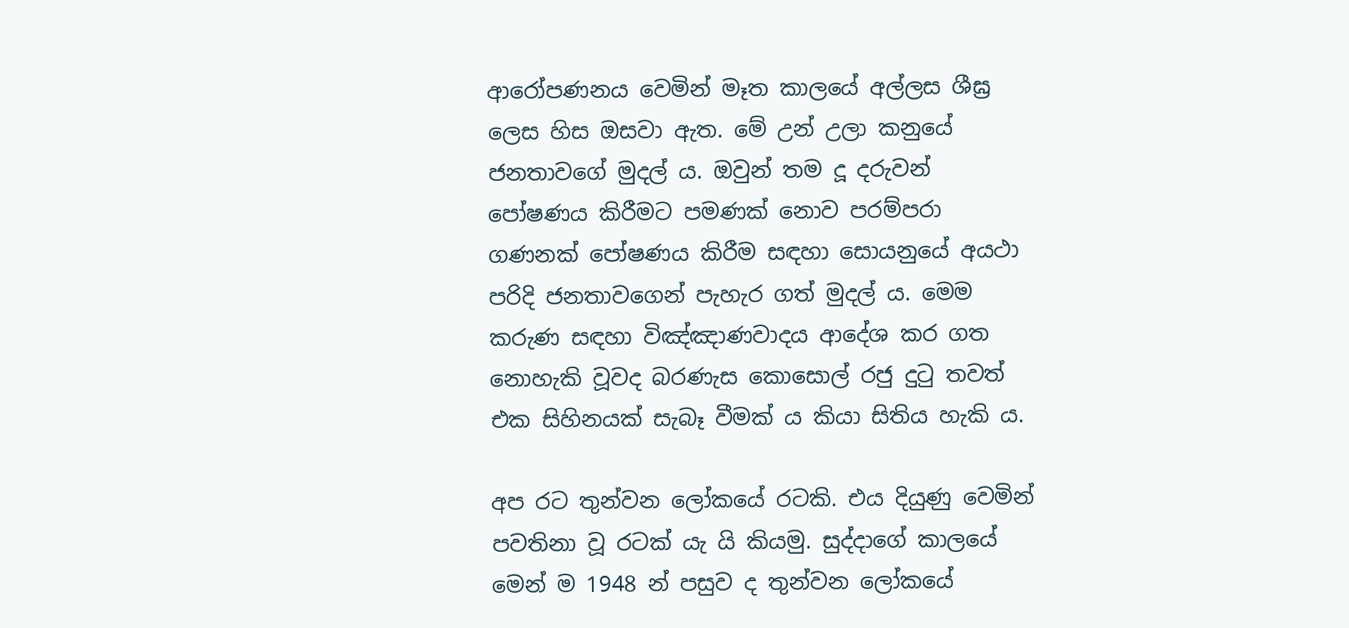ආරෝපණනය වෙමින් මෑත කාලයේ අල්ලස ශීඝ්‍ර ලෙස හිස ඔසවා ඇත. මේ උන් උලා කනුයේ ජනතාවගේ මුදල් ය. ඔවුන් තම දූ දරුවන් පෝෂණය කිරීමට පමණක් නොව පරම්පරා ගණනක් පෝෂණය කිරීම සඳහා සොයනුයේ අයථා පරිදි ජනතාවගෙන් පැහැර ගත් මුදල් ය. මෙම කරුණ සඳහා විඤ්ඤාණවාදය ආදේශ කර ගත නොහැකි වූවද බරණැස කොසොල් රජු දුටු තවත් එක සිහිනයක් සැබෑ වීමක් ය කියා සිතිය හැකි ය.

අප රට තුන්වන ලෝකයේ රටකි. එය දියුණු වෙමින් පවතිනා වූ රටක් යැ යි කියමු. සුද්දාගේ කාලයේ මෙන් ම 1948 න් පසුව ද තුන්වන ලෝකයේ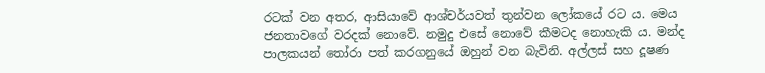රටක් වන අතර, ආසියාවේ ආශ්චර්යවත් තුන්වන ලෝකයේ රට ය. මෙය ජනතාවගේ වරදක් නොවේ. නමුදු එසේ නොවේ කීමටද නොහැකි ය. මන්ද පාලකයන් තෝරා පත් කරගනුයේ ඔහුන් වන බැවිනි. අල්ලස් සහ දූෂණ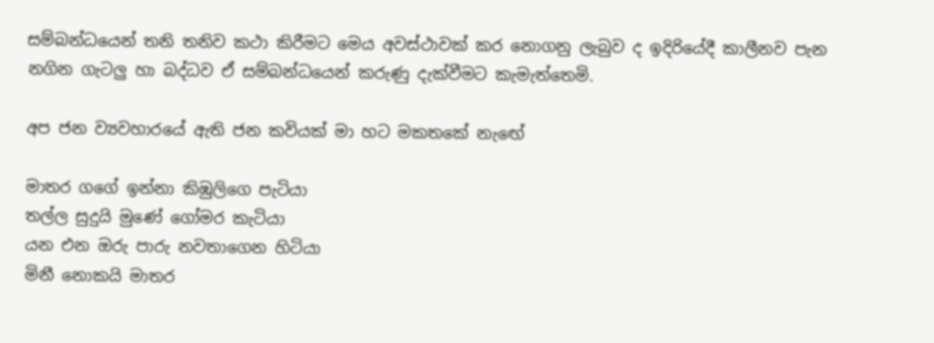සම්බන්ධයෙන් තනි තනිව කථා කිරීමට මෙය අවස්ථාවක් කර නොගනු ලැබුව ද ඉදිරියේදී කාලීනව පැන නගින ගැටලු හා බද්ධව ඒ සම්බන්ධයෙන් කරුණු දැක්වීමට කැමැත්තෙමි.

අප ජන ව්‍යවහාරයේ ඇති ජන කවියක් මා හට මකතකේ නැඟේ

මාතර ගගේ ඉන්නා කිඹුලිගෙ පැටියා
තල්ල සුදුයි මුණේ ගෝමර කැටියා
යන එන ඔරු පාරු නවතාගෙන හිටියා
මිනී නොකයි මාතර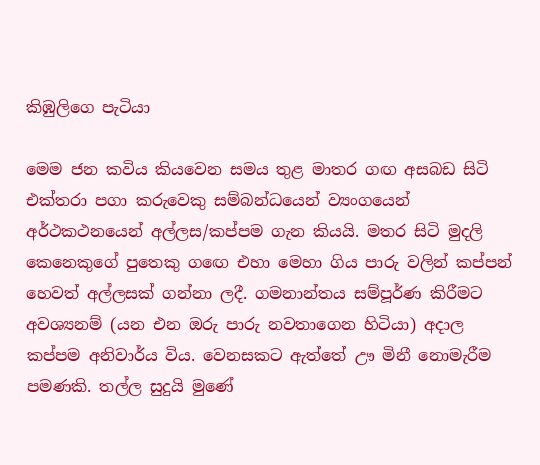කිඹුලිගෙ පැටියා

මෙම ජන කවිය කියවෙන සමය තුළ මාතර ගඟ අසබඩ සිටි එක්තරා පගා කරුවෙකු සම්බන්ධයෙන් ව්‍යංගයෙන් අර්ථකථනයෙන් අල්ලස/කප්පම ගැන කියයි. මතර සිටි මුදලි කෙනෙකුගේ පුතෙකු ගඟෙ එහා මෙහා ගිය පාරු වලින් කප්පන් හෙවත් අල්ලසක් ගන්නා ලදී. ගමනාන්තය සම්පූර්ණ කිරීමට අවශ්‍යනම් (යන එන ඔරු පාරු නවතාගෙන හිටියා) අදාල කප්පම අනිවාර්ය විය. වෙනසකට ඇත්තේ ඌ මිනී නොමැරීම පමණකි. තල්ල සුදුයි මුණේ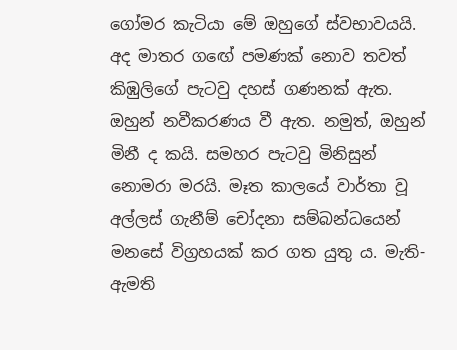ගෝමර කැටියා මේ ඔහුගේ ස්වභාවයයි. අද මාතර ගඟේ පමණක් නොව තවත් කිඹුලිගේ පැටවු දහස් ගණනක් ඇත. ඔහුන් නවීකරණය වී ඇත. නමුත්, ඔහුන් මිනී ද කයි. සමහර පැටවු මිනිසුන් නොමරා මරයි. මෑත කාලයේ වාර්තා වූ අල්ලස් ගැනීම් චෝදනා සම්බන්ධයෙන් මනසේ විග්‍රහයක් කර ගත යුතු ය. මැති-ඇමති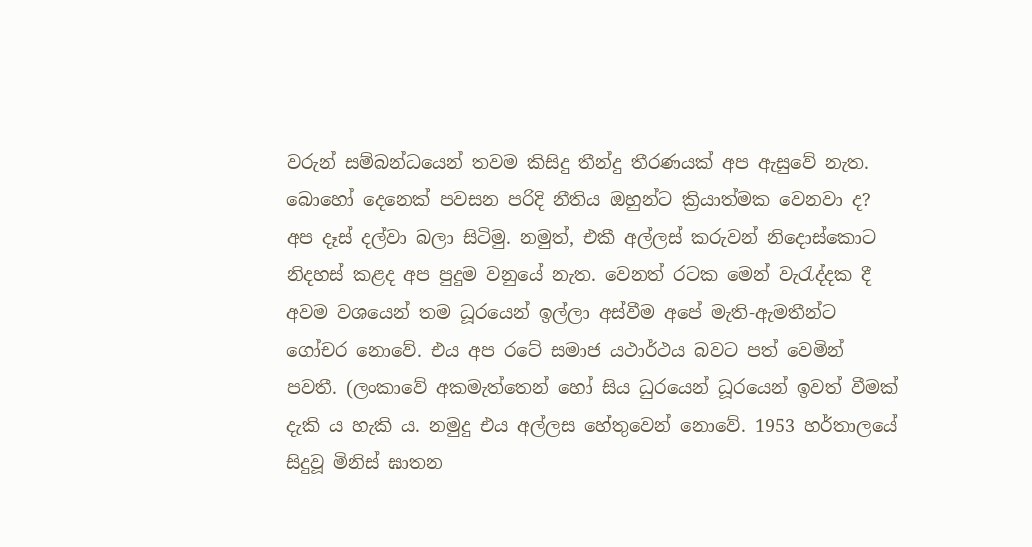වරුන් සම්බන්ධයෙන් තවම කිසිදු තීන්දු තීරණයක් අප ඇසුවේ නැත. බොහෝ දෙනෙක් පවසන පරිදි නීතිය ඔහුන්ට ක්‍රියාත්මක වෙනවා ද? අප දෑස් දල්වා බලා සිටිමු. නමුත්, එකී අල්ලස් කරුවන් නිදොස්කොට නිදහස් කළද අප පුදුම වනුයේ නැත. වෙනත් රටක මෙන් වැරැද්දක දී අවම වශයෙන් තම ධූරයෙන් ඉල්ලා අස්වීම අපේ මැති-ඇමතීන්ට ගෝචර නොවේ. එය අප රටේ සමාජ යථාර්ථය බවට පත් වෙමින් පවතී. (ලංකාවේ අකමැත්තෙන් හෝ සිය ධුරයෙන් ධූරයෙන් ඉවත් වීමක් දැකි ය හැකි ය. නමුදු එය අල්ලස හේතුවෙන් නොවේ. 1953 හර්තාලයේ සිදුවූ මිනිස් ඝාතන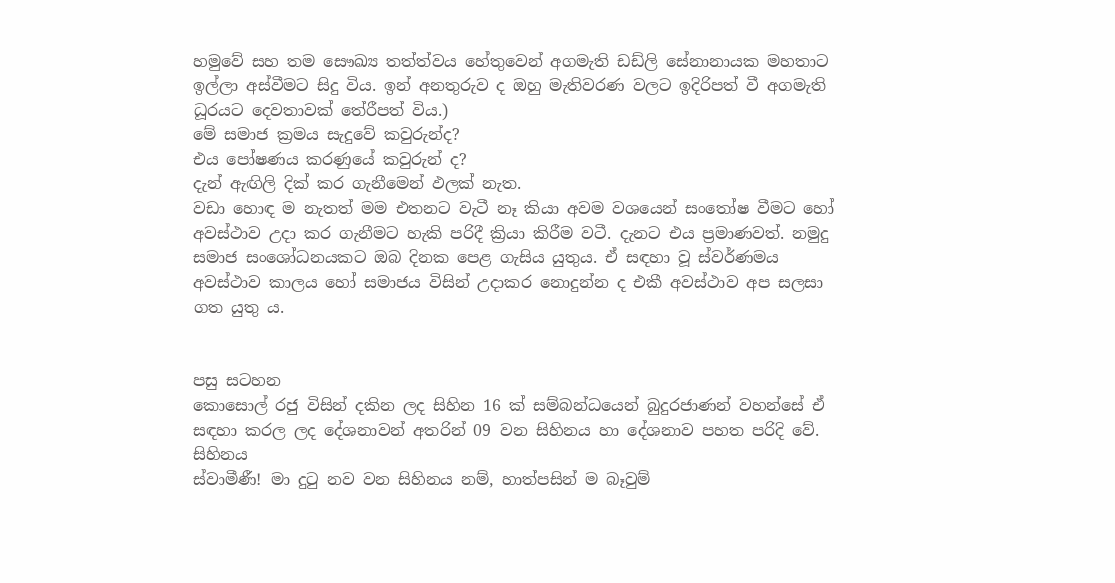හමුවේ සහ තම සෞඛ්‍ය තත්ත්වය හේතුවෙන් අගමැති ඩඩ්ලි සේනානායක මහතාට ඉල්ලා අස්වීමට සිදු විය. ඉන් අනතුරුව ද ඔහු මැතිවරණ වලට ඉදිරිපත් වී අගමැති ධූරයට දෙවතාවක් තේරීපත් විය.)
මේ සමාජ ක්‍රමය සැදුවේ කවුරුන්ද?
එය පෝෂණය කරණුයේ කවුරුන් ද?
දැන් ඇඟිලි දික් කර ගැනීමෙන් ඵලක් නැත.
වඩා හොඳ ම නැතත් මම එතනට වැටී නෑ කියා අවම වශයෙන් සංතෝෂ වීමට හෝ අවස්ථාව උදා කර ගැනීමට හැකි පරිදී ක්‍රියා කිරීම වටී. දැනට එය ප්‍රමාණවත්. නමුදු සමාජ සංශෝධනයකට ඔබ දිනක පෙළ ගැසිය යුතුය. ඒ සඳහා වූ ස්වර්ණමය අවස්ථාව කාලය හෝ සමාජය විසින් උදාකර නොදුන්න ද එකී අවස්ථාව අප සලසා ගත යුතු ය.


පසු සටහන
කොසොල් රජු විසින් දකින ලද සිහින 16 ක් සම්බන්ධයෙන් බුදුරජාණන් වහන්සේ ඒ සඳහා කරල ලද දේශනාවන් අතරින් 09 වන සිහිනය හා දේශනාව පහත පරිදි වේ.
සිහිනය
ස්වාමීණී! මා දුටු නව වන සිහිනය නම්, හාත්පසින් ම බෑවුම්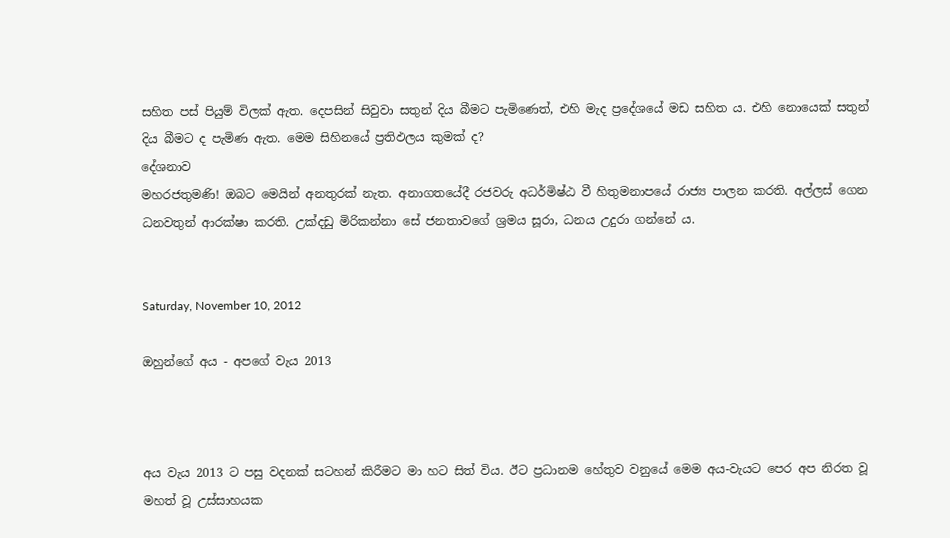සහිත පස් පියුම් විලක් ඇත. දෙපසින් සිවුවා සතුන් දිය බීමට පැමිණෙත්, එහි මැද ප්‍රදේශයේ මඩ සහිත ය. එහි නොයෙක් සතුන් දිය බීමට ද පැමිණ ඇත. මෙම සිහිනයේ ප්‍රතිඵලය කුමක් ද?
දේශනාව
මහරජතුමණි! ඔබට මෙයින් අනතුරක් නැත. අනාගතයේදී රජවරු අධර්මිෂ්ඨ වී හිතුමනාපයේ රාජ්‍ය පාලන කරති. අල්ලස් ගෙන ධනවතුන් ආරක්ෂා කරති. උක්දඩු මිරිකන්නා සේ ජනතාවගේ ශ්‍රමය සූරා, ධනය උදුරා ගන්නේ ය.


Saturday, November 10, 2012

ඔහුන්ගේ අය - අපගේ වැය 2013



අය වැය 2013 ට පසු වදනක් සටහන් කිරීමට මා හට සිත් විය. ඊට ප්‍රධානම හේතුව වනුයේ මෙම අය-වැයට පෙර අප නිරත වූ මහත් වූ උස්සාහයක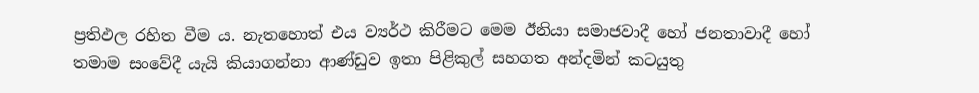ප්‍රතිඵල රහිත වීම ය. නැතහොත් එය ව්‍යර්ථ කිරීමට මෙම ඊනියා සමාජවාදී හෝ ජනතාවාදී හෝ තමාම සංවේදී යැයි කියාගන්නා ආණ්ඩුව ඉතා පිළිකුල් සහගත අන්දමින් කටයුතු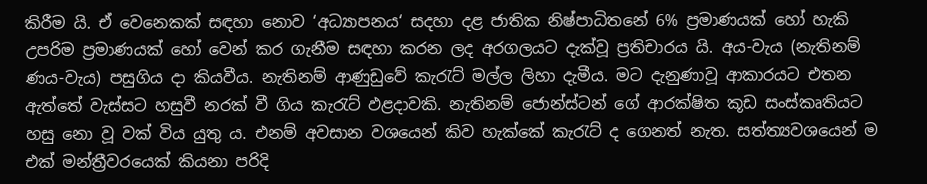කිරීම යි. ඒ වෙනෙකක් සඳහා නොව ‘අධ්‍යාපනය‘ සදහා දළ ජාතික නිෂ්පාධිතනේ 6% ප්‍රමාණයක් හෝ හැකි උපරිම ප්‍රමාණයක් හෝ වෙන් කර ගැනීම සඳහා කරන ලද අරගලයට දැක්වූ ප්‍රතිචාරය යි. අය-වැය (නැතිනම් ණය-වැය) පසුගිය දා කියවීය. නැතිනම් ආණුඩුවේ කැරැට් මල්ල ලිහා දැමීය. මට දැනුණාවූ ආකාරයට එතන ඇත්තේ වැස්සට හසුවී නරක් වී ගිය කැරැට් ඵළදාවකි. නැතිනම් ජොන්ස්ටන් ගේ ආරක්ෂිත කූඩ සංස්කෘතියට හසු නො වූ වක් විය යුතු ය. එනම් අවසාන වශයෙන් කිව හැක්කේ කැරැට් ද ගෙනත් නැත. සත්ත්‍යවශයෙන් ම එක් මන්ත්‍රීවරයෙක් කියනා පරිදි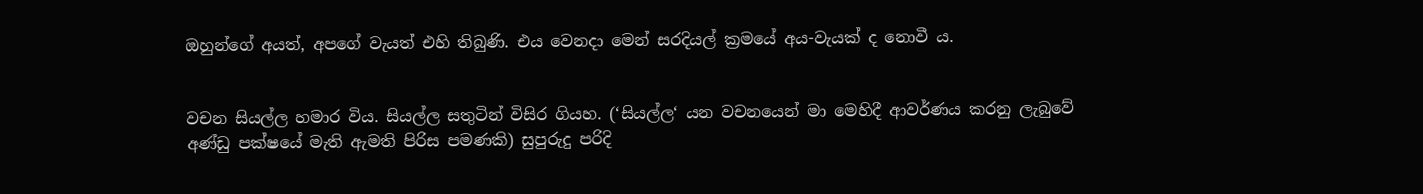ඔහුන්ගේ අයත්, අපගේ වැයත් එහි තිබුණි. එය වෙනදා මෙන් සරදියල් ක්‍රමයේ අය-වැයක් ද නොවී ය.


වචන සියල්ල හමාර විය. සියල්ල සතුටින් විසිර ගියහ. (‘සියල්ල‘ යන වචනයෙන් මා මෙහිදී ආවර්ණය කරනු ලැබුවේ අණ්ඩු පක්ෂයේ මැති ඇමති පිරිස පමණකි) සුපුරුදු පරිදි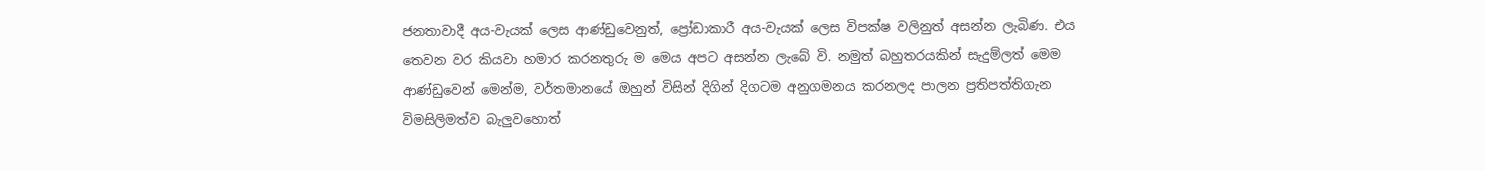ජනතාවාදී අය-වැයක් ලෙස ආණ්ඩුවෙනුත්, ප්‍රෝඩාකාරී අය-වැයක් ලෙස විපක්ෂ වලිනුත් අසන්න ලැබිණ. එය තෙවන වර කියවා හමාර කරනතුරු ම මෙය අපට අසන්න ලැබේ වි. නමුත් බහුතරයකින් සැදුම්ලත් මෙම ආණ්ඩුවෙන් මෙන්ම, වර්තමානයේ ඔහුන් විසින් දිගින් දිගටම අනුගමනය කරනලද පාලන ප්‍රතිපත්තිගැන විමසිලිමත්ව බැලුවහොත්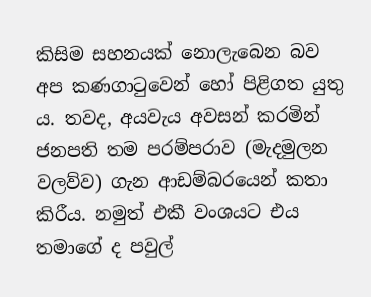කිසිම සහනයක් නොලැබෙන බව අප කණගාටුවෙන් හෝ පිළිගත යුතු ය. තවද, අයවැය අවසන් කරමින් ජනපති තම පරම්පරාව (මැදමුලන වලව්ව) ගැන ආඩම්බරයෙන් කතා කිරීය. නමුත් එකී වංශයට එය තමාගේ ද පවුල්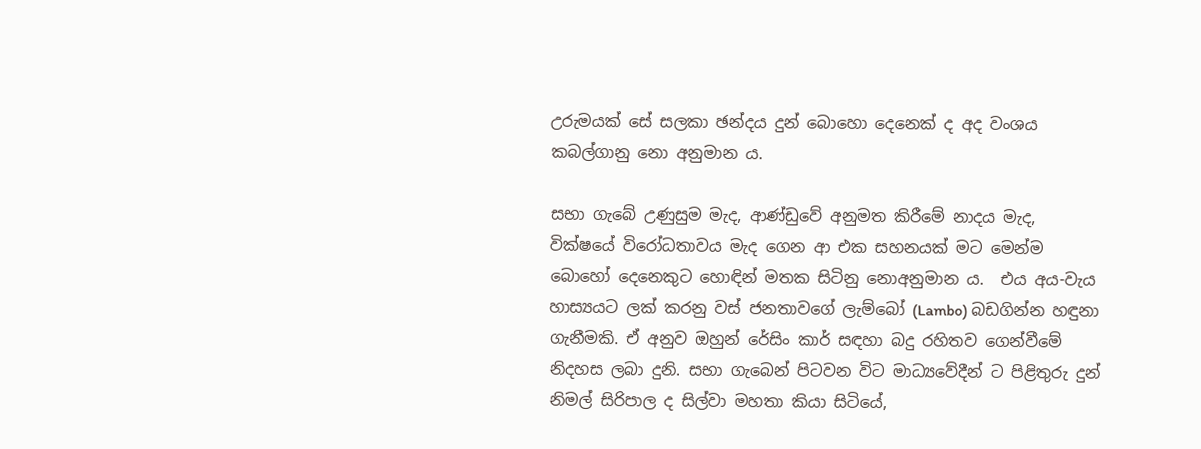උරුමයක් සේ සලකා ඡන්දය දුන් බොහො දෙනෙක් ද අද වංශය කබල්ගානු නො අනුමාන ය.

සභා ගැබේ උණුසුම මැද, ආණ්ඩුවේ අනුමත කිරීමේ නාදය මැද, වික්ෂයේ විරෝධතාවය මැද ගෙන ආ එක සහනයක් මට මෙන්ම බොහෝ දෙනෙකුට හොඳින් මතක සිටිනු නොඅනුමාන ය.  එය අය-වැය හාස්‍යයට ලක් කරනු වස් ජනතාවගේ ලැම්බෝ (Lambo) බඩගින්න හඳුනා ගැනීමකි. ඒ අනුව ඔහුන් රේසිං කාර් සඳහා බදු රහිතව ගෙන්වීමේ නිදහස ලබා දුනි. සභා ගැබෙන් පිටවන විට මාධ්‍යවේදීන් ට පිළිතුරු දුන් නිමල් සිරිපාල ද සිල්වා මහතා කියා සිටියේ,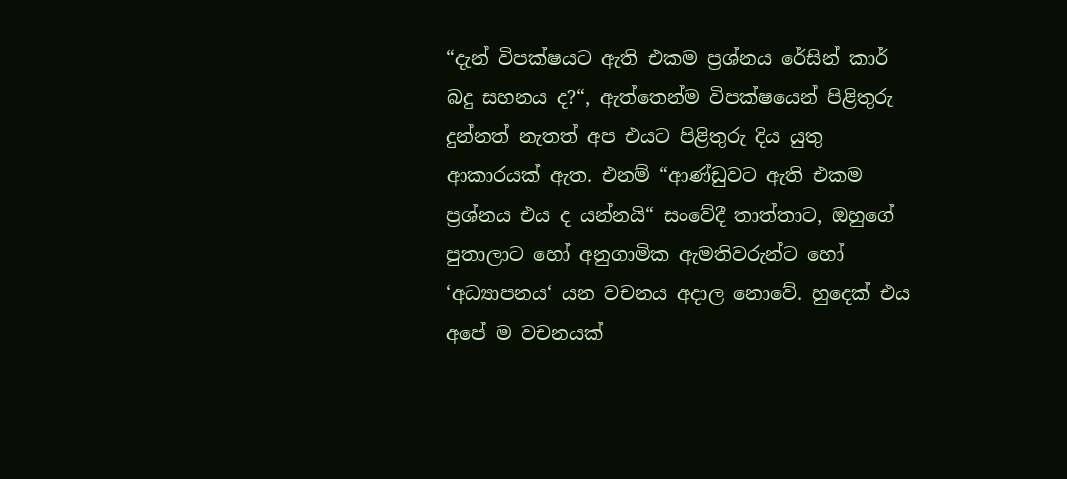“දැන් විපක්ෂයට ඇති එකම ප්‍රශ්නය රේසින් කාර් බදු සහනය ද?“, ඇත්තෙන්ම විපක්ෂයෙන් පිළිතුරු දුන්නත් නැතත් අප එයට පිළිතුරු දිය යුතු ආකාරයක් ඇත. එනම් “ආණ්ඩුවට ඇති එකම ප්‍රශ්නය එය ද යන්නයි“ සංවේදී තාත්තාට, ඔහුගේ පුතාලාට හෝ අනුගාමික ඇමතිවරුන්ට හෝ ‘අධ්‍යාපනය‘ යන වචනය අදාල නොවේ. හුදෙක් එය අපේ ම වචනයක්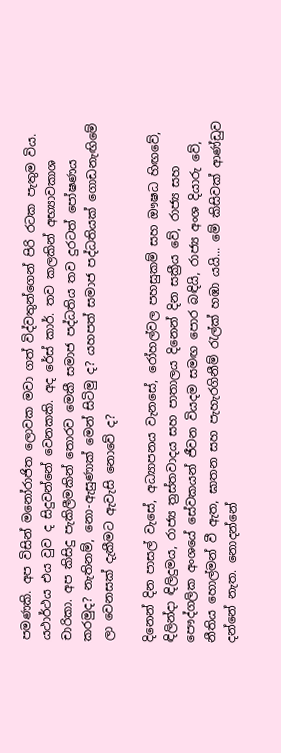පමණකි. අප විසින් මනෝරාජිත ලොවක මවා ගත් විද්වතුන්ගෙන් පිරි රටක පැතුම විය. යථාර්ථය එය වුව ද සිදුවන්නේ වෙනකකි. අද රේස් කාර්. තව කලකින් අභ්‍යාවකාශ චාරිකා. අප කිසිදු පැකිලීමකින් තොරව මෙකී සමාජ පද්ධතිය තව දුරටත් පෝෂණය කරමුද? නැතිනම්, නො-ඇසුණාක් මෙන් සිටිමු ද? යහපත් සමාජ පද්ධතියක් ගොඩනැඟිමේ ලා වෙනසක් දැකීමට ඇවැසි නොවේ ද?

දිනෙන් දින පාසල් වැසේ, අධ්‍යාපනය වැනසේ, රෝහල්වල පහසුකම් සහ ඖෂධ හිඟවේ, ඳිලින්දා ඳිලිදුමය, රාජ්‍ය ත්‍රස්තවාදය සහ පාතාලය දිනෙන් දින සක්‍රීය වේ, රාජ්‍ය සහ පෞද්ගලික අංශයේ සේවකයන් ජීවන වියදම සමඟ පොර බඳියි, රාජ්‍ය අංශ දියාරු වේ, නීතිය හොල්මන් වී ඇත, ඝාතන සහ පැහැරගිනීම් රැල්ක් හඹා යයි... මේ කිසිවක් ආණ්ඩුව දන්නේ නැත. නොදන්නේ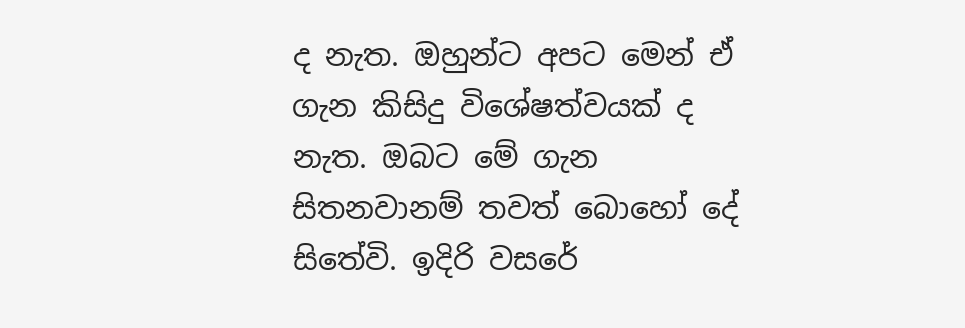ද නැත. ඔහුන්ට අපට මෙන් ඒ ගැන කිසිදු විශේෂත්වයක් ද නැත. ඔබට මේ ගැන සිතනවානම් තවත් බොහෝ දේ සිතේවි. ඉදිරි වසරේ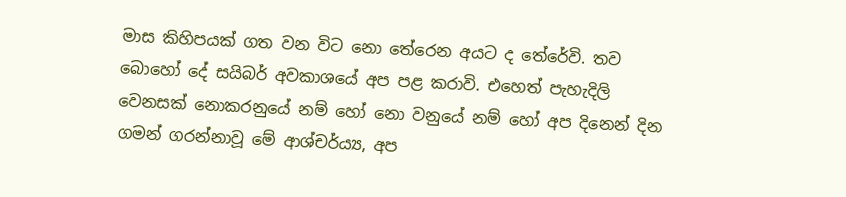මාස කිහිපයක් ගත වන විට නො තේරෙන අයට ද තේරේවි. තව බොහෝ දේ සයිබර් අවකාශයේ අප පළ කරාවි. එහෙත් පැහැදිලි වෙනසක් නොකරනුයේ නම් හෝ නො වනුයේ නම් හෝ අප දිනෙන් දින ගමන් ගරන්නාවූ මේ ආශ්චර්ය්‍ය, අප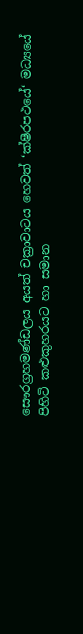සෞරග්‍රහමණ්ඩලය අයත් චක්‍රාවාටය හෙවත් ‘ක්ෂීරපථයේ‘ මධ්‍යයේ පිහිටි කළුකුහරයට හා සමාන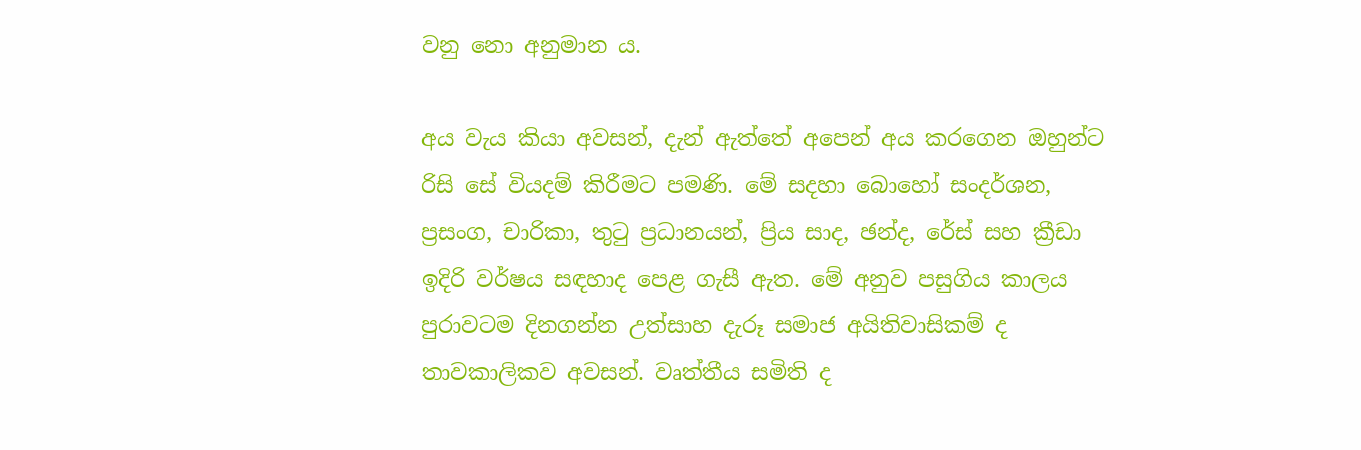වනු නො අනුමාන ය.

අය වැය කියා අවසන්, දැන් ඇත්තේ අපෙන් අය කරගෙන ඔහුන්ට රිසි සේ වියදම් කිරීමට පමණි. මේ සදහා බොහෝ සංදර්ශන, ප්‍රසංග, චාරිකා, තුටු ප්‍රධානයන්, ප්‍රිය සාද, ඡන්ද, රේස් සහ ක්‍රීඩා ඉදිරි වර්ෂය සඳහාද පෙළ ගැසී ඇත. මේ අනුව පසුගිය කාලය පුරාවටම දිනගන්න උත්සාහ දැරූ සමාජ අයිතිවාසිකම් ද තාවකාලිකව අවසන්. වෘත්තීය සමිති ද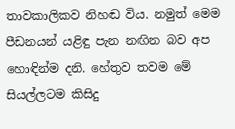තාවකාලිකව නිහඬ විය. නමුත් මෙම පීඩනයන් යළිඳු පැන නඟින බව අප හොඳින්ම දනි. හේතුව තවම මේ සියල්ලටම කිසිදු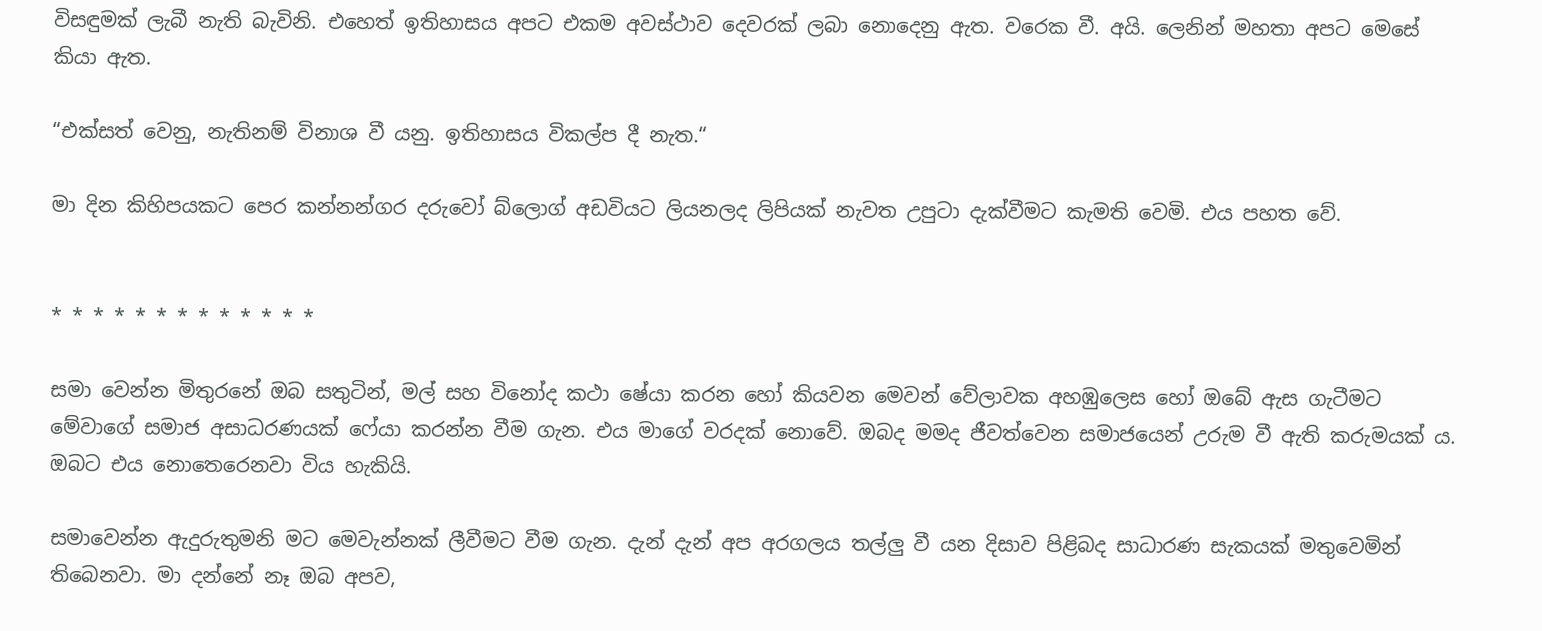විසඳුමක් ලැබී නැති බැවිනි. එහෙත් ඉතිහාසය අපට එකම අවස්ථාව දෙවරක් ලබා නොදෙනු ඇත. වරෙක වී. අයි. ලෙනින් මහතා අපට මෙසේ කියා ඇත.

“එක්සත් වෙනු, නැතිනම් විනාශ වී යනු. ඉතිහාසය විකල්ප දී නැත.“

මා දින කිහිපයකට පෙර කන්නන්ගර දරුවෝ බ්ලොග් අඩවියට ලියනලද ලිපියක් නැවත උපුටා දැක්වීමට කැමති වෙමි. එය පහත වේ.


* * * * * * * * * * * * *

සමා වෙන්න මිතුරනේ ඔබ සතුටින්, මල් සහ විනෝද කථා ෂේයා කරන හෝ කියවන මෙවන් වේලාවක අහඹුලෙස හෝ ඔබේ ඇස ගැටීමට මේවාගේ සමාජ අසාධරණයක් ෆේයා කරන්න වීම ගැන. එය මාගේ වරදක් නොවේ. ඔබද මමද ජීවත්වෙන සමාජයෙන් උරුම වී ඇති කරුමයක් ය. ඔබට එය නොතෙරෙනවා විය හැකියි.

සමාවෙන්න ඇදුරුතුමනි මට මෙවැන්නක් ලීවීමට වීම ගැන. දැන් දැන් අප අරගලය තල්ලු වී යන දිසාව පිළිබද සාධාරණ සැකයක් මතුවෙමින් තිබෙනවා. මා දන්නේ නෑ ඔබ අපව,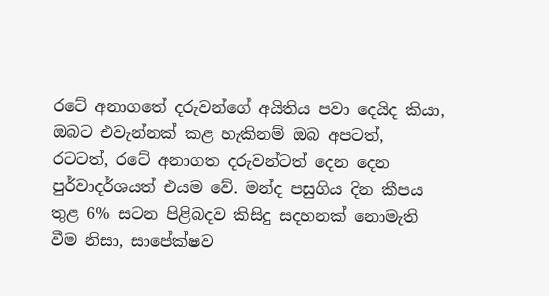රටේ අනාගතේ දරුවන්ගේ අයිතිය පවා දෙයිද කියා, ඔබට එවැන්නක් කළ හැකිනම් ඔබ අපටත්, රටටත්, රටේ අනාගත දරුවන්ටත් දෙන දෙන පුර්වාදර්ශයත් එයම වේ. මන්ද පසුගිය දින කීපය තුළ 6% සටන පිළිබදව කිසිදු සදහනක් නොමැති වීම නිසා, සාපේක්ෂව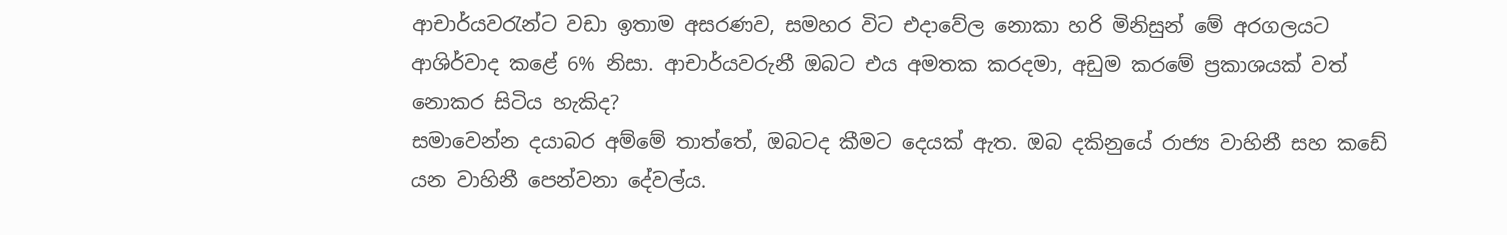ආචාර්යවරැන්ට වඩා ඉතාම අසරණව, සමහර විට එදාවේල නොකා හරි මිනිසුන් මේ අරගලයට ආශිර්වාද කළේ 6% නිසා. ආචාර්යවරුනී ඔබට එය අමතක කරදමා, අඩුම කරමේ ප්‍රකාශයක් වත් නොකර සිටිය හැකිද?
සමාවෙන්න දයාබර අම්මේ තාත්තේ, ඔබටද කීමට දෙයක් ඇත. ඔබ දකිනුයේ රාජ්‍ය වාහිනී සහ කඩේ යන වාහිනී පෙන්වනා දේවල්ය.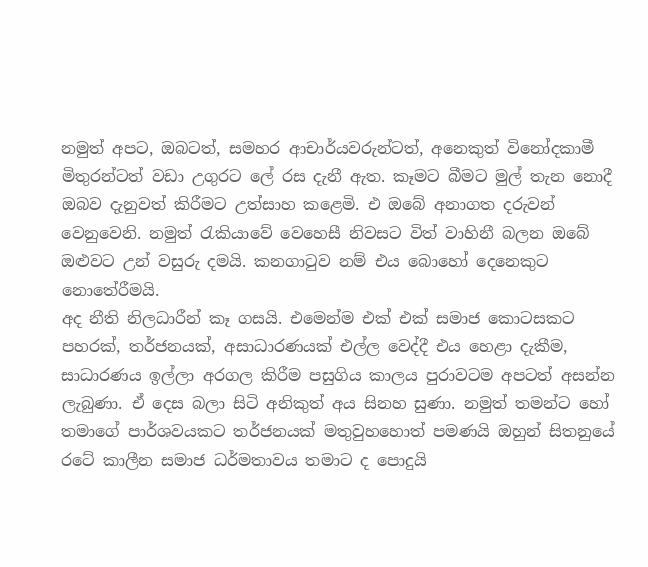නමුත් අපට, ඔබටත්, සමහර ආචාර්යවරුන්ටත්, අනෙකුත් විනෝදකාමී මිතුරන්ටත් වඩා උගුරට ලේ රස දැනී ඇත. කෑමට බීමට මුල් තැන නොදී ඔබව දැනුවත් කිරීමට උත්සාහ කළෙමි. එ ඔබේ අනාගත දරුවන් වෙනුවෙනි. නමුත් රැකියාවේ වෙහෙසී නිවසට විත් වාහිනී බලන ඔබේ ඔළුවට උන් වසුරු දමයි. කනගාටුව නම් එය බොහෝ දෙනෙකුට නොතේරීමයි.
අද නීති නිලධාරීන් කෑ ගසයි. එමෙන්ම එක් එක් සමාජ කොටසකට පහරක්, තර්ජනයක්, අසාධාරණයක් එල්ල වෙද්දී එය හෙළා දැකීම, සාධාරණය ඉල්ලා අරගල කිරීම පසුගිය කාලය පුරාවටම අපටත් අසන්න ලැබුණා. ඒ දෙස බලා සිටි අනිකුත් අය සිනහ සුණා. නමුත් තමන්ට හෝ තමාගේ පාර්ශවයකට තර්ජනයක් මතුවුහහොත් පමණයි ඔහුන් සිතනුයේ රටේ කාලීන සමාජ ධර්මතාවය තමාට ද පොදුයි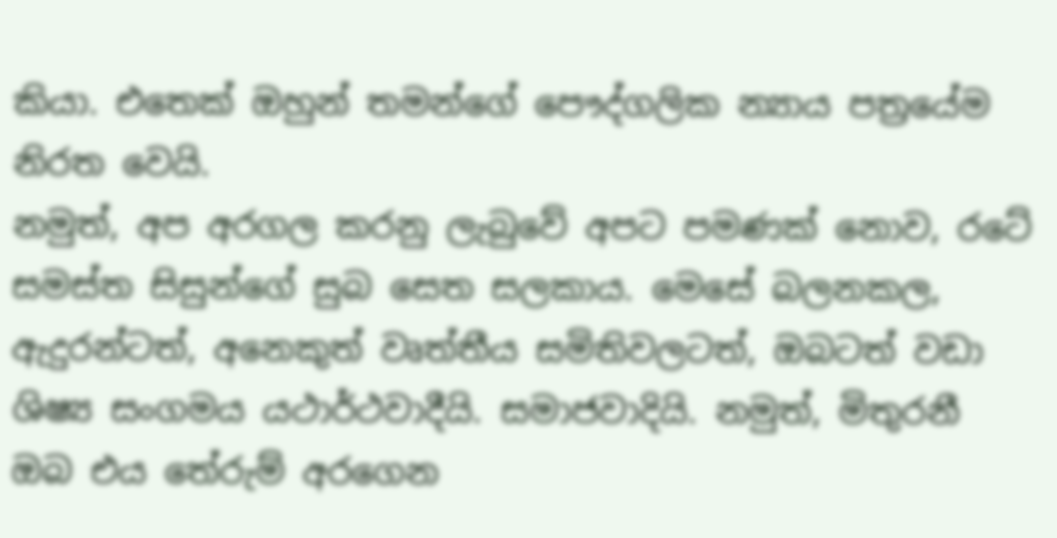කියා. එතෙක් ඔහුන් තමන්ගේ පෞද්ගලික න්‍යාය පත්‍රයේම නිරත වෙයි.
නමුත්, අප අරගල කරනු ලැබුවේ අපට පමණක් නොව, රටේ සමස්ත සිසුන්ගේ සුබ සෙත සලකාය. මෙසේ බලනකල, ඇදුරන්ටත්, අනෙකුත් වෘත්තීය සමිතිවලටත්, ඔබටත් වඩා ශිෂ්‍ය සංගමය යථාර්ථවාදීයි. සමාජවාදියි. නමුත්, මිතුරනී ඔබ එය තේරුම් අරගෙන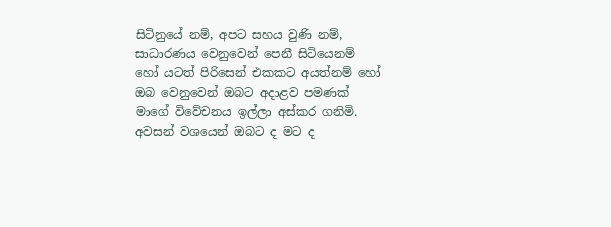සිටිනුයේ නම්, අපට සහය වුණි නම්, සාධාරණය වෙනුවෙන් පෙනී සිටියෙනම් හෝ යටත් පිරිසෙන් එකකට අයත්නම් හෝ ඔබ වෙනුවෙන් ඔබට අදාළව පමණක් මාගේ විවේචනය ඉල්ලා අස්කර ගනිමි.
අවසන් වශයෙන් ඔබට ද මට ද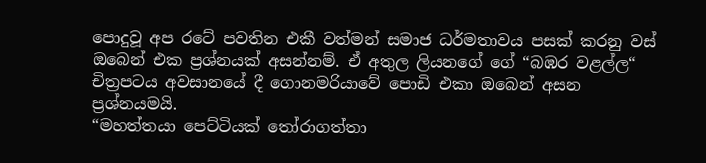පොදුවූ අප රටේ පවතින එකී වත්මන් සමාජ ධර්මතාවය පසක් කරනු වස් ඔබෙන් එක ප්‍රශ්නයක් අසන්නම්. ඒ අතුල ලියනගේ ගේ “බඹර වළල්ල“ චිත්‍රපටය අවසානයේ දී ගොනමරියාවේ පොඩි එකා ඔබෙන් අසන ප්‍රශ්නයමයි.
“මහත්තයා පෙට්ටියක් තෝරාගත්තා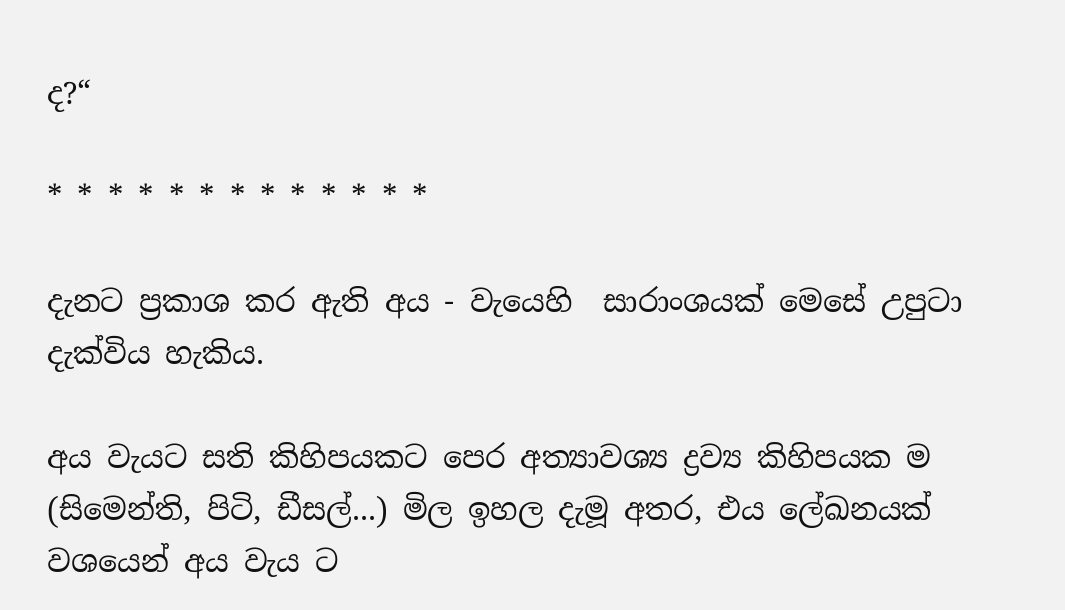ද?“

* * * * * * * * * * * * *

දැනට ප්‍රකාශ කර ඇති අය - වැයෙහි  සාරාංශයක් මෙසේ උපුටා දැක්විය හැකිය.

අය වැයට සති කිහිපයකට පෙර අත්‍යාවශ්‍ය ද්‍රව්‍ය කිහිපයක ම (සිමෙන්ති, පිටි, ඩීසල්...) මිල ඉහල දැමූ අතර, එය ලේඛනයක් වශයෙන් අය වැය ට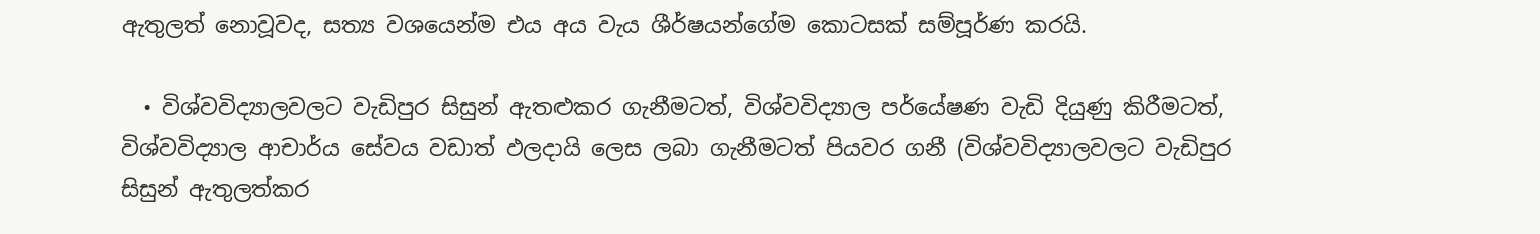ඇතුලත් නොවූවද, සත්‍ය වශයෙන්ම එය අය වැය ශීර්ෂයන්ගේම කොටසක් සම්පූර්ණ කරයි.

  • විශ්වවිද්‍යාලවලට වැඩිපුර සිසුන් ඇතළුකර ගැනීමටත්, විශ්වවිද්‍යාල පර්යේෂණ වැඩි දියුණු කිරීමටත්, විශ්වවිද්‍යාල ආචාර්ය සේවය වඩාත් ඵලදායි ලෙස ලබා ගැනීමටත් පියවර ගනී (විශ්වවිද්‍යාලවලට වැඩිපුර සිසුන් ඇතුලත්කර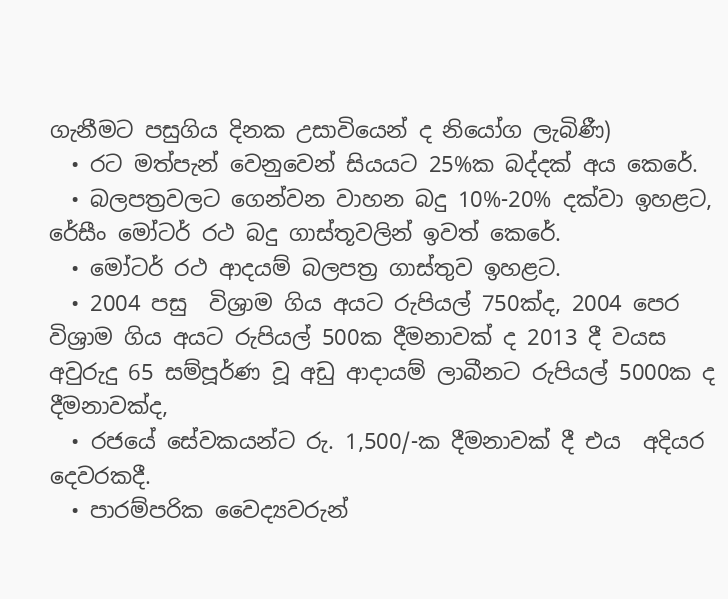ගැනීමට පසුගිය දිනක උසාවියෙන් ද නියෝග ලැබිණී)
  • රට මත්පැන් වෙනුවෙන් සියයට 25%ක බද්දක් අය කෙරේ.
  • බලපත්‍රවලට ගෙන්වන වාහන බදු 10%-20% දක්වා ඉහළට, රේසීං මෝටර් රථ බදු ගාස්තූවලින් ඉවත් කෙරේ.
  • මෝටර් රථ ආදයම් බලපත්‍ර ගාස්තුව ඉහළට.
  • 2004 පසු  විශ්‍රාම ගිය අයට රුපියල් 750ක්ද, 2004 පෙර විශ්‍රාම ගිය අයට රුපියල් 500ක දීමනාවක් ද 2013 දී වයස අවුරුදු 65 සම්පූර්ණ වූ අඩු ආදායම් ලාබීනට රුපියල් 5000ක ද දීමනාවක්ද,
  • රජයේ සේවකයන්ට රු. 1,500/-ක දීමනාවක් දී එය  අදියර දෙවරකදී.
  • පාරම්පරික වෛද්‍යවරුන්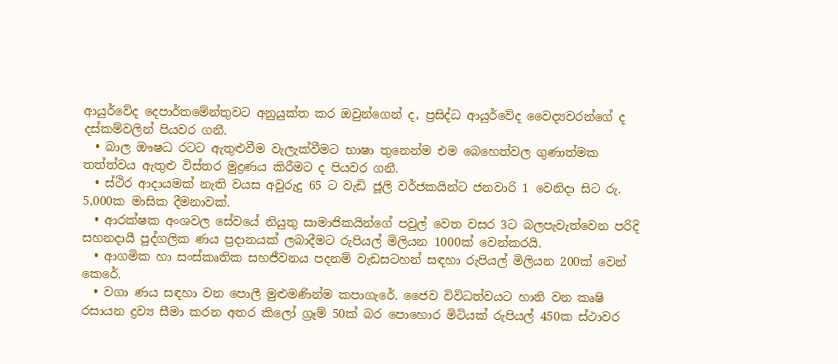ආයුර්වේද දෙපාර්තමේන්තුවට අනුයුක්ත කර ඔවුන්ගෙන් ද, ප්‍රසිද්ධ ආයුර්වේද වෛද්‍යවරන්ගේ ද දස්කම්වලින් පියවර ගනී.
  • බාල ඖෂධ රටට ඇතුළුවීම වැලැක්වීමට භාෂා තුනෙන්ම එම බෙහෙත්වල ගුණාත්මක තත්ත්වය ඇතුළු විස්තර මුද්‍රණය කිරීමට ද පියවර ගනී.
  • ස්ථිර ආදායමක් නැති වයස අවුරුදු 65 ට වැඩි ජූලි වර්ජකයින්ට ජනවාරි 1 වෙනිදා සිට රු. 5,000ක මාසික දීමනාවක්.
  • ආරක්ෂක අංශවල සේවයේ නියුතු සාමාජිකයින්ගේ පවුල් වෙත වසර 3ට බලපැවැත්වෙන පරිදි සහනදායී පුද්ගලික ණය ප්‍රදානයක් ලබාදීමට රුපියල් මිලියන 1000ක් වෙන්කරයි.
  • ආගමික හා සංස්කෘතික සහජීවනය පදනම් වැඩසටහන් සඳහා රුපියල් මිලියන 200ක් වෙන් කෙරේ.
  • වගා ණය සඳහා වන පොලී මුළුමණින්ම කපාගැරේ. ජෛව විවිධත්වයට හානි වන කෘෂි රසායන ද්‍රව්‍ය සීමා කරන අතර කිලෝ ග්‍රෑම් 50ක් බර පොහොර මිටියක් රුපියල් 450ක ස්ථාවර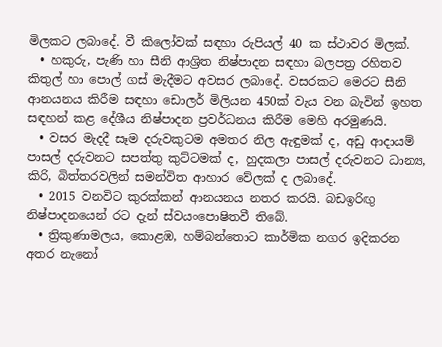මිලකට ලබාදේ. වී කි‍ලෝවක් සඳහා රුපියල් 40 ක ස්ථාවර මිලක්.
  • හකුරු, පැණි හා සීනි ආශ්‍රිත නිෂ්පාදන සඳහා බලපත්‍ර රහිතව කිතුල් හා පොල් ගස් මැදීමට අවසර ලබාදේ. වසරකට මෙරට සීනි ආනයනය කිරීම සඳහා ඩොලර් මිලියන 450ක් වැය වන බැවින් ඉහත සඳහන් ක‍ළ දේශීය නිෂ්පාදන ප්‍රවර්ධනය කිරීම මෙහි අරමුණයි.
  • වසර මැදදී සෑම දරුවකුටම අමතර නිල ඇඳුමක් ද, අඩු ආදායම් පාසල් දරුවනට සපත්තු කුට්ටමක් ද, හුදකලා පාසල් දරුවනට ධාන්‍ය, කිරි, බිත්තරවලින් සමන්විත ආහාර වේලක් ද ලබාදේ.
  • 2015 වනවිට කුරක්කන් ආනයනය නතර කරයි. බඩඉරිඟු නිෂ්පාදනයෙන් රට දැන් ස්වයංපොෂිතවී තිබේ.
  • ත්‍රිකුණාමලය, කොළඹ, හම්බන්තොට කාර්මික නගර ඉදිකරන අතර නැනෝ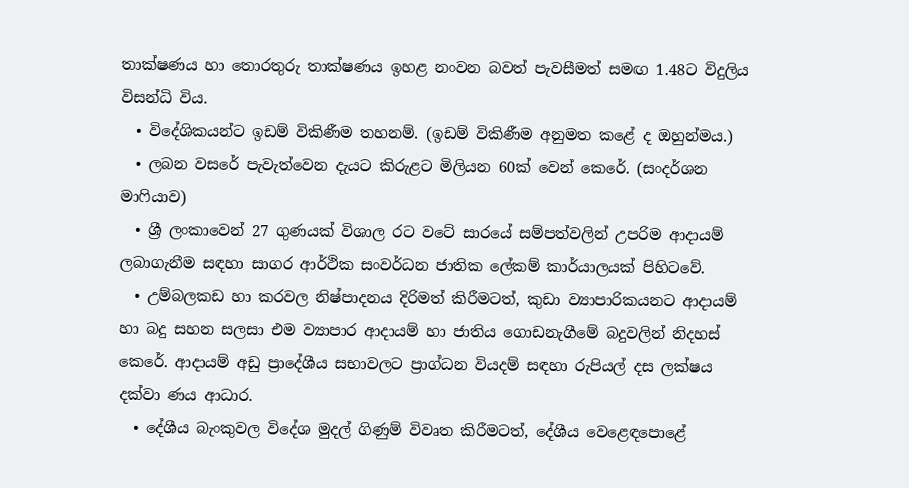තාක්ෂණය හා තොරතුරු තාක්ෂණය ඉහළ නංවන බවත් පැවසීමත් සමඟ 1.48ට විදුලිය විසන්ධි විය.
  • විදේශිකයන්ට ඉඩම් විකිණීම තහනම්. (ඉඩම් විකිණීම අනුමත කළේ ද ඔහුන්මය.)
  • ලබන වසරේ පැවැත්වෙන දැයට කිරුළට මිලියන 60ක් වෙන් කෙරේ. (සංදර්ශන මාෆියාව)
  • ශ්‍රී ලංකාවෙන් 27 ගුණයක් විශාල රට වටේ සාරයේ සම්පත්වලින් උපරිම ආදායම් ලබාගැනීම සඳහා සාගර ආර්ථික සංවර්ධන ජාතික ලේකම් කාර්යාලයක් පිහිටවේ.
  • උම්බලකඩ හා කරවල නිෂ්පාදනය දිරිමත් කිරීමටත්, කුඩා ව්‍යාපාරිකයනට ආදායම් හා බදු සහන සලසා එම ව්‍යාපාර ආදායම් හා ජාතිය ගොඩනැගීමේ බදුවලින් නිදහස් කෙරේ. ආදායම් අඩු ප්‍රාදේශීය සභාවලට ප්‍රාග්ධන වියදම් සඳහා රුපියල් දස ලක්ෂය දක්වා ණය ආධාර.
  • දේශීය බැංකුවල විදේශ මුදල් ගිණුම් විවෘත කිරීමටත්, දේශීය වෙළෙඳපොළේ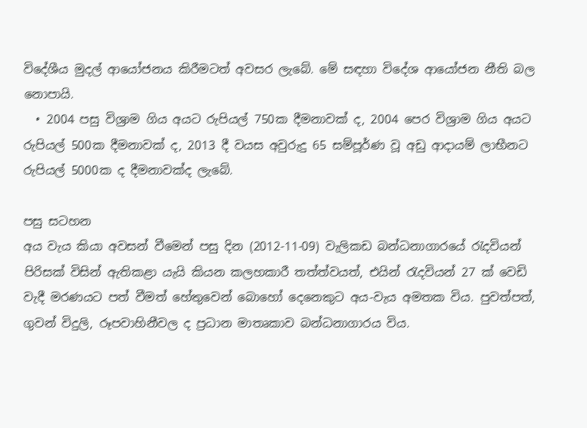විදේශීය මුදල් ආයෝජනය කිරීමටත් අවසර ලැබේ. මේ සඳහා විදේශ ආයෝජන නීති බල නොපායි.
  • 2004 පසු විශ්‍රාම ගිය අයට රුපියල් 750ක දීමනාවක් ද, 2004 පෙර විශ්‍රාම ගිය අයට රුපියල් 500ක දීමනාවක් ද, 2013 දී වයස අවුරුදු 65 සම්පූර්ණ වූ අඩු ආදායම් ලාභීනට රුපියල් 5000ක ද දීමනාවක්ද ලැබේ.

පසු සටහන
අය වැය කියා අවසන් වීමෙන් පසු දින (2012-11-09) වැලිකඩ බන්ධනාගාරයේ රැදවියන් පිරිසක් විසින් ඇතිකළා යැයි කියන කලහකාරී තත්ත්වයත්, එයින් රැදවියන් 27 ක් වෙඩි වැදී මරණයට පත් වීමත් හේතුවෙන් බොහෝ දෙනෙකුට අය-වැය අමතක විය. පුවත්පත්, ගුවන් විදුලි, රූපවාහිනීවල ද ප්‍රධාන මාතෘකාව බන්ධනාගාරය විය.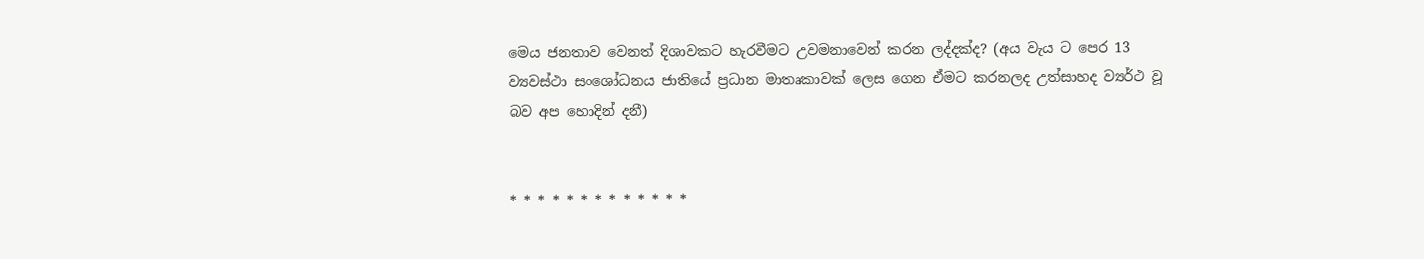මෙය ජනතාව වෙනත් දිශාවකට හැරවීමට උවමනාවෙන් කරන ලද්දක්ද? (අය වැය ට පෙර 13 ව්‍යවස්ථා සංශෝධනය ජාතියේ ප්‍රධාන මාතෘකාවක් ලෙස ගෙන ඒමට කරනලද උත්සාහද ව්‍යර්ථ වූ බව අප හොදින් දනී)


* * * * * * * * * * * * *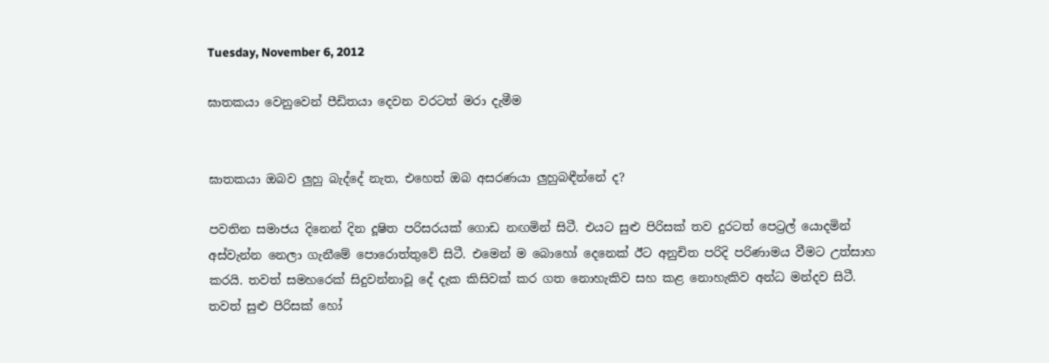Tuesday, November 6, 2012

ඝාතකයා වෙනුවෙන් පීඩිතයා දෙවන වරටත් මරා දැමීම


ඝාතකයා ඔබව ලුහු බැද්දේ නැත, එහෙත් ඔබ අසරණයා ලුහුබඳීන්නේ ද?

පවතින සමාජය දිනෙන් දින දූෂිත පරිසරයක් ගොඩ නඟමින් සිටී. එයට සුළු පිරිසක් තව දුරටත් පෙට්‍රල් යොදමින් අස්වැන්න නෙලා ගැනීමේ පොරොත්තුවේ සිටී. එමෙන් ම බොහෝ දෙනෙක් ඊට අනුචිත පරිදි පරිණාමය වීමට උත්සාහ කරයි. තවත් සමහරෙක් සිදුවන්නාවූ දේ දැක කිසිවක් කර ගත නොහැකිව සහ කළ නොහැකිව අන්ධ මන්දව සිටී. තවත් සුළු පිරිසක් හෝ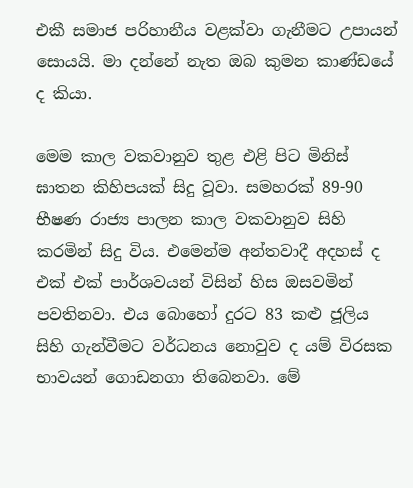එකී සමාජ පරිහානීය වළක්වා ගැනීමට උපායන් සොයයි. මා දන්නේ නැත ඔබ කුමන කාණ්ඩයේ ද කියා.

මෙම කාල වකවානුව තුළ එළි පිට මිනිස් ඝාතන කිහිපයක් සිදු වූවා. සමහරක් 89-90 භීෂණ රාජ්‍ය පාලන කාල වකවානුව සිහි කරමින් සිදු විය. එමෙන්ම අන්තවාදී අදහස් ද එක් එක් පාර්ශවයන් විසින් හිස ඔසවමින් පවතිනවා. එය බොහෝ දුරට 83 කළු ජූලිය සිහි ගැන්වීමට වර්ධනය නොවුව ද යම් විරසක භාවයන් ගොඩනගා තිබෙනවා. මේ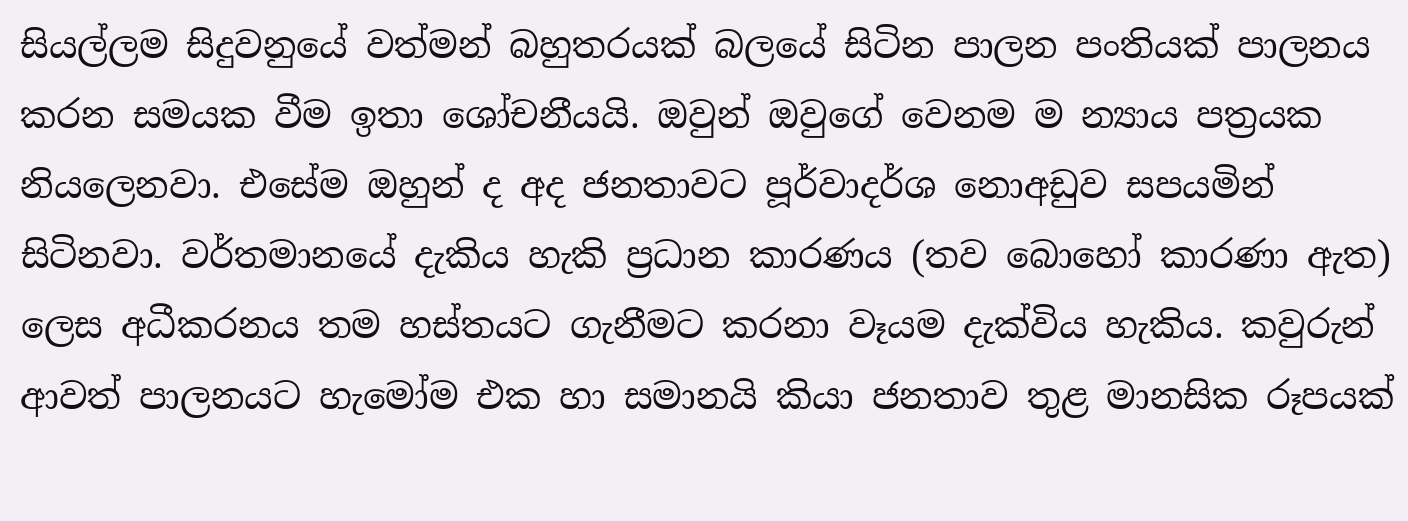සියල්ලම සිදුවනුයේ වත්මන් බහුතරයක් බලයේ සිටින පාලන පංතියක් පාලනය කරන සමයක වීම ඉතා ශෝචනීයයි. ඔවුන් ඔවුගේ වෙනම ම න්‍යාය පත්‍රයක නියලෙනවා. එසේම ඔහුන් ද අද ජනතාවට පූර්වාදර්ශ නොඅඩුව සපයමින් සිටිනවා. වර්තමානයේ දැකිය හැකි ප්‍රධාන කාරණය (තව බොහෝ කාරණා ඇත) ලෙස අධීකරනය තම හස්තයට ගැනීමට කරනා වෑයම දැක්විය හැකිය. කවුරුන් ආවත් පාලනයට හැමෝම එක හා සමානයි කියා ජනතාව තුළ මානසික රූපයක්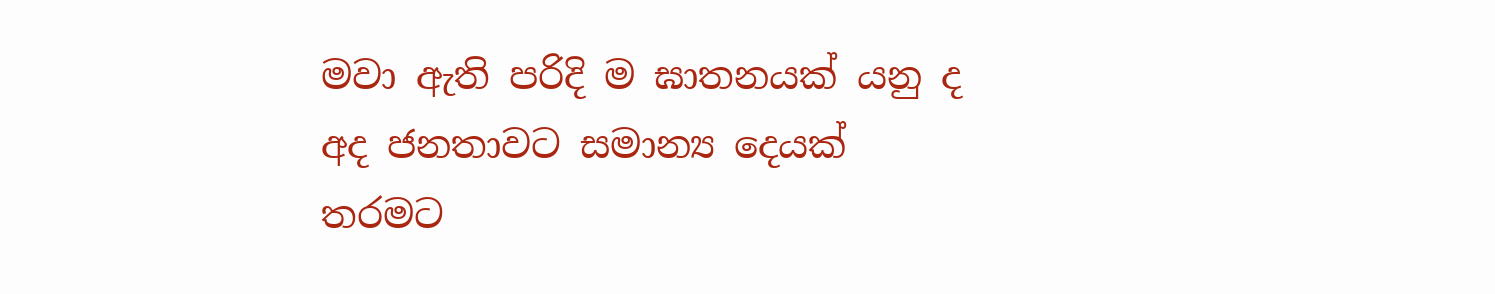මවා ඇති පරිදි ම ඝාතනයක් යනු ද අද ජනතාවට සමාන්‍ය දෙයක් තරමට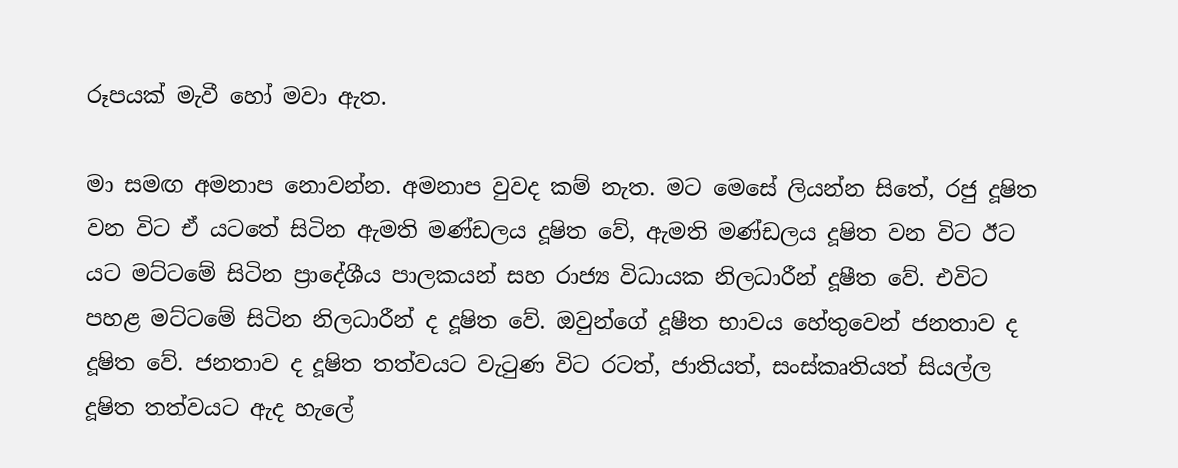රූපයක් මැවී හෝ මවා ඇත.

මා සමඟ අමනාප නොවන්න. අමනාප වුවද කම් නැත. මට මෙසේ ලියන්න සිතේ, රජු දූෂිත වන විට ඒ යටතේ සිටින ඇමති මණ්ඩලය දූෂිත වේ, ඇමති මණ්ඩලය දූෂිත වන විට ඊට යට මට්ටමේ සිටින ප්‍රාදේශීය පාලකයන් සහ රාජ්‍ය විධායක නිලධාරීන් දූෂීත වේ. එවිට පහළ මට්ටමේ සිටින නිලධාරීන් ද දූෂිත වේ. ඔවුන්ගේ දූෂීත භාවය හේතුවෙන් ජනතාව ද දූෂිත වේ. ජනතාව ද දූෂිත තත්වයට වැටුණ විට රටත්, ජාතියත්, සංස්කෘතියත් සියල්ල දූෂිත තත්වයට ඇද හැලේ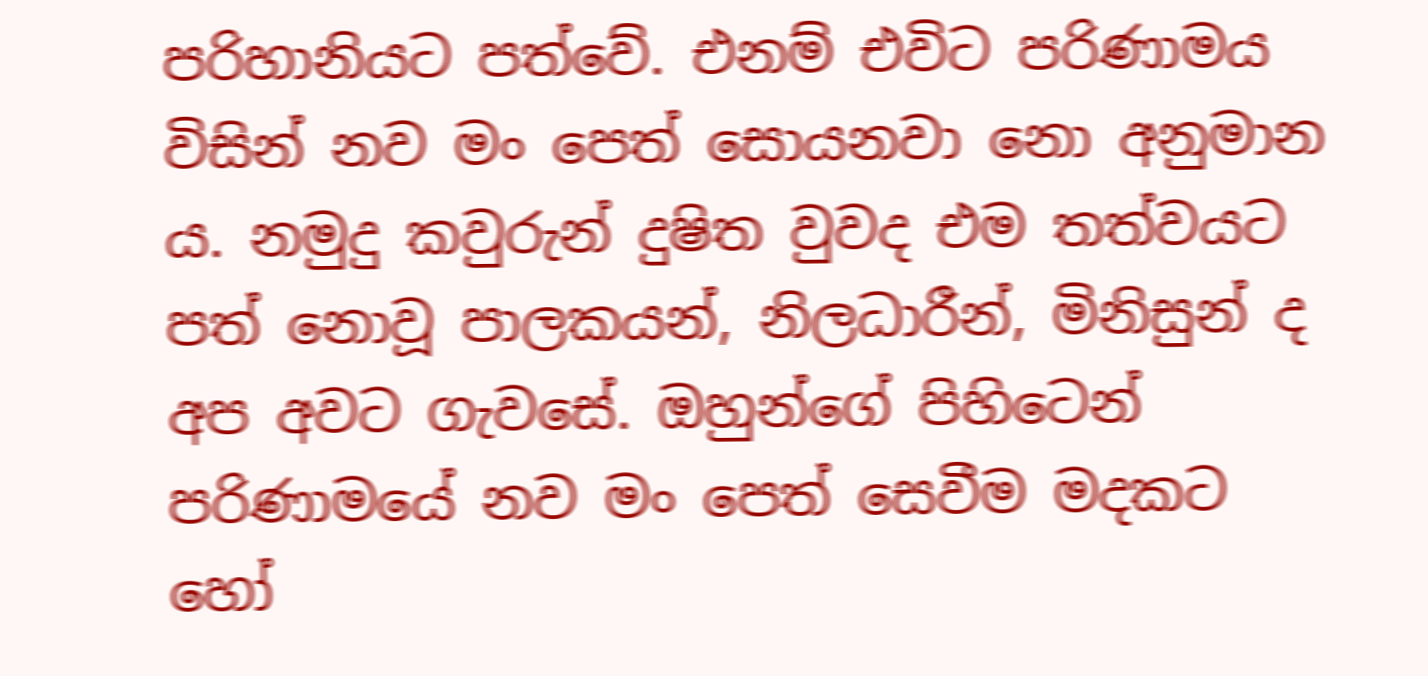පරිහානියට පත්වේ. එනම් එවිට පරිණාමය විසින් නව මං පෙත් සොයනවා නො අනුමාන ය. නමුදු කවුරුන් දුෂිත වුවද එම තත්වයට පත් නොවූ පාලකයන්, නිලධාරීන්, මිනිසුන් ද අප අවට ගැවසේ. ඔහුන්ගේ පිහිටෙන් පරිණාමයේ නව මං පෙත් සෙවීම මදකට හෝ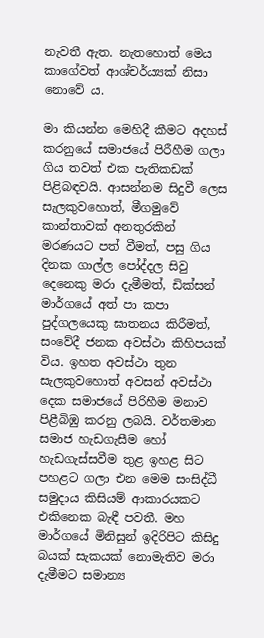නැවතී ඇත. නැතහොත් මෙය කාගේවත් ආශ්චර්ය්‍යක් නිසා නොවේ ය.

මා කියන්න මෙහිදී කීමට අදහස් කරනුයේ සමාජයේ පිරීහීම ගලා ගිය තවත් එක පැතිකඩක් පිළිබඳවයි. ආසන්නම සිදුවී ලෙස සැලකුවහොත්, මීගමුවේ කාන්තාවක් අනතුරකින් මරණයට පත් වීමත්, පසු ගිය දිනක ගාල්ල පෝද්දල සිවු දෙනෙකු මරා දැමීමත්, ඩික්සන් මාර්ගයේ අත් පා කපා පුද්ගලයෙකු ඝාතනය කිරීමත්, සංවේදී ජනක අවස්ථා කිහිපයක් විය. ඉහත අවස්ථා තුන සැලකුවහොත් අවසන් අවස්ථා දෙක සමාජයේ පිරිහීම මනාව පිළීබිඹු කරනු ලබයි. වර්තමාන සමාජ හැඩගැසීම හෝ හැඩගැස්සවීම තුළ ඉහළ සිට පහළට ගලා එන මෙම සංසිද්ධී සමුදාය කිසියම් ආකාරයකට එකිනෙක බැඳී පවතී. මහ මාර්ගයේ මිනිසුන් ඉදිරිපිට කිසිදු බයක් සැකයක් නොමැතිව මරා දැමීමට සමාන්‍ය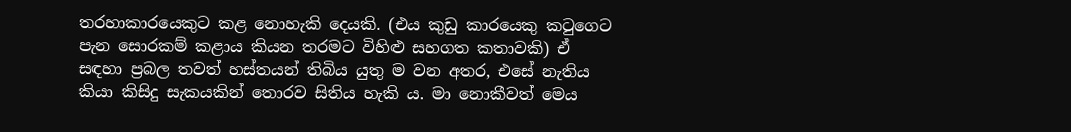තරහාකාරයෙකුට කළ නොහැකි දෙයකි. (එය කුඩු කාරයෙකු කටුගෙට පැන සොරකම් කළාය කියන තරමට විහිළු සහගත කතාවකි) ඒ සඳහා ප්‍රබල තවත් හස්තයන් තිබිය යුතු ම වන අතර, එසේ නැතිය කියා කිසිදු සැකයකින් තොරව සිතිය හැකි ය. මා නොකීවත් මෙය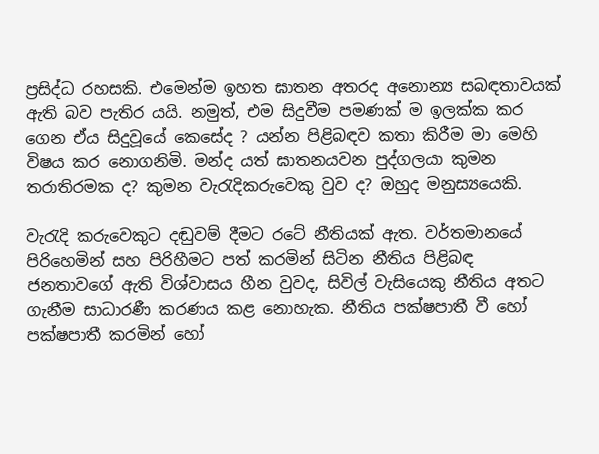ප්‍රසිද්ධ රහසකි. එමෙන්ම ඉහත ඝාතන අතරද අනොන්‍ය සබඳතාවයක් ඇති බව පැතිර යයි. නමුත්, එම සිදුවීම පමණක් ම ඉලක්ක කර ගෙන ඒය සිදුවූයේ කෙසේද ? යන්න පිළිබඳව කතා කිරීම මා මෙහි විෂය කර නොගනිමි. මන්ද යත් ඝාතනයවන පුද්ගලයා කුමන තරාතිරමක ද? කුමන වැරැදිකරුවෙකු වුව ද? ඔහුද මනුස්‍යයෙකි.

වැරැදි කරුවෙකුට දඬුවම් දීමට රටේ නීතියක් ඇත. වර්තමානයේ පිරිහෙමින් සහ පිරිහීමට පත් කරමින් සිටින නීතිය පිළිබඳ ජනතාවගේ ඇති විශ්වාසය හීන වුවද, සිවිල් වැසියෙකු නීතිය අතට ගැනීම සාධාරණී කරණය කළ නොහැක. නීතිය පක්ෂපාතී වී හෝ පක්ෂපාතී කරමින් හෝ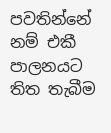පවතින්නේ නම් එකී පාලනයට තිත තැබීම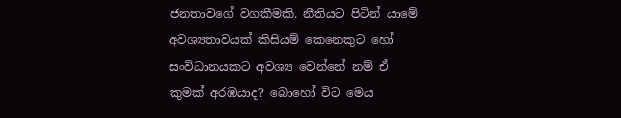ජනතාවගේ වගකීමකි. නීතියට පිටින් යාමේ අවශ්‍යතාවයක් කිසියම් කෙනෙකුට හෝ සංවිධානයකට අවශ්‍ය වෙන්නේ නම් ඒ කුමක් අරඹයාද? බොහෝ විට මෙය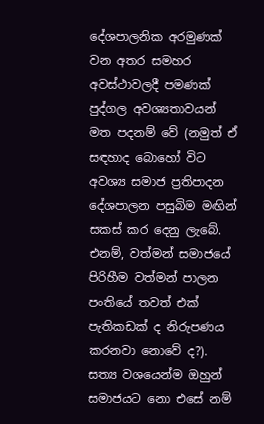දේශපාලනික අරමුණක් වන අතර සමහර අවස්ථාවලදී පමණක් පුද්ගල අවශ්‍යතාවයන් මත පදනම් වේ (නමුත් ඒ සඳහාද බොහෝ විට අවශ්‍ය සමාජ ප්‍රතිපාදන දේශපාලන පසුබිම මඟින් සකස් කර දෙනු ලැබේ. එනම්, වත්මන් සමාජයේ පිරිහීම වත්මන් පාලන පංතියේ තවත් එක් පැතිකඩක් ද නිරුපණය කරනවා නොවේ ද?). සත්‍ය වශයෙන්ම ඔහුන් සමාජයට නො එසේ නම්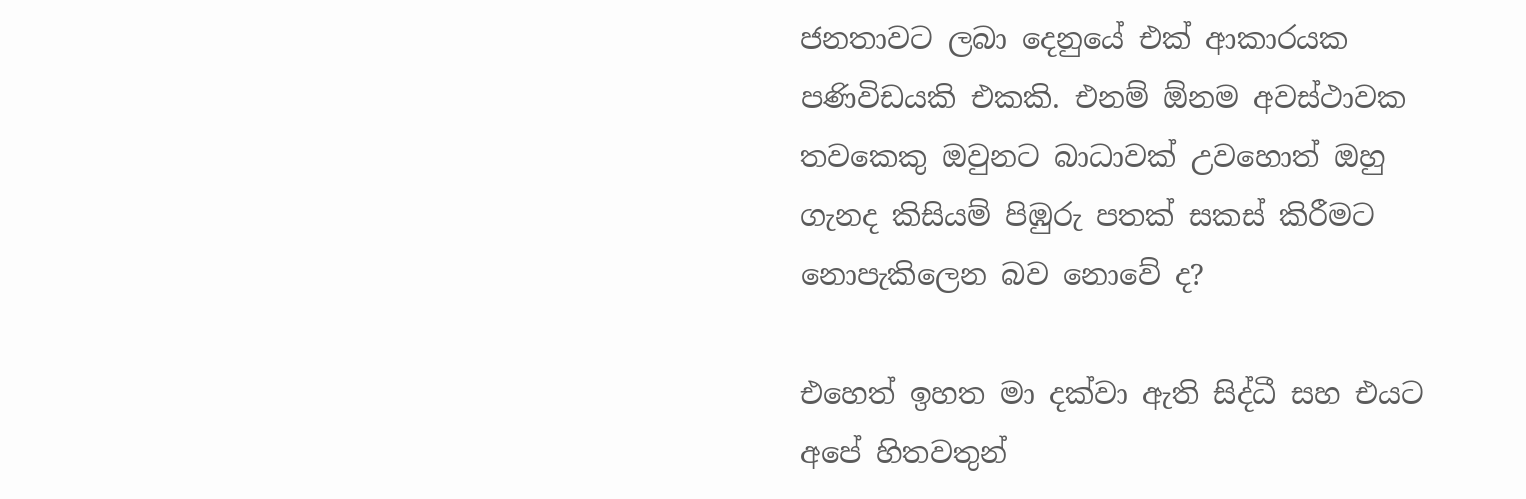ජනතාවට ලබා දෙනුයේ එක් ආකාරයක පණිවිඩයකි එකකි. එනම් ඕනම අවස්ථාවක තවකෙකු ඔවුනට බාධාවක් උවහොත් ඔහු ගැනද කිසියම් පිඹුරු පතක් සකස් කිරීමට නොපැකිලෙන බව නොවේ ද?

එහෙත් ඉහත මා දක්වා ඇති සිද්ධී සහ එයට අපේ හිතවතුන්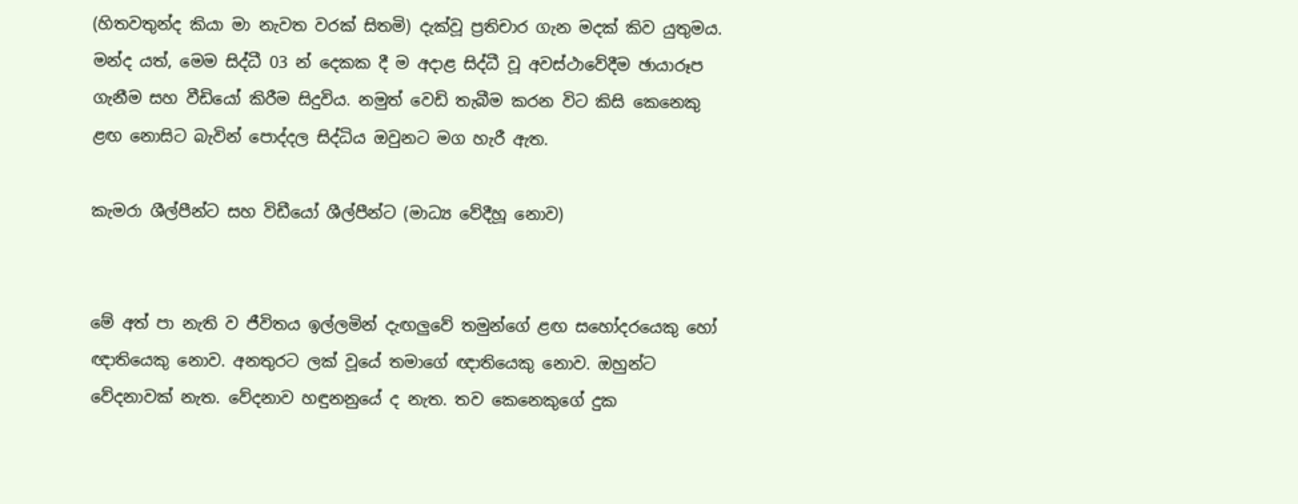(හිතවතුන්ද කියා මා නැවත වරක් සිතමි) දැක්වූ ප්‍රතිචාර ගැන මදක් කිව යුතුමය. මන්ද යත්, මෙම සිද්ධී 03 න් දෙකක දී ම අදාළ සිද්ධී වූ අවස්ථාවේදීම ඡායාරූප ගැනීම සහ වීඩියෝ කිරීම සිදුවිය. නමුත් වෙඩි තැබීම කරන විට කිසි කෙනෙකු ළඟ නොසිට බැවින් පොද්දල සිද්ධිය ඔවුනට මග හැරී ඇත.

කැමරා ශීල්පීන්ට සහ විඩීයෝ ශීල්පීන්ට (මාධ්‍ය වේදීහූ නොව)


මේ අත් පා නැති ව ජීවිතය ඉල්ලමින් දැඟලුවේ තමුන්ගේ ළඟ සහෝදරයෙකු හෝ ඥාතියෙකු නොව. අනතුරට ලක් වූයේ තමාගේ ඥාතියෙකු නොව. ඔහුන්ට වේදනාවක් නැත. වේදනාව හඳුනනුයේ ද නැත. තව කෙනෙකුගේ දුක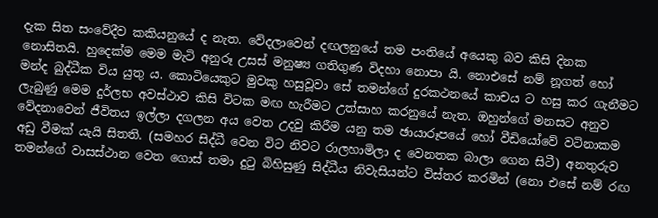දැක සිත සංවේදීව කකියනුයේ ද නැත. වේදලාවෙන් දඟලනුයේ තම පංතියේ අයෙකු බව කිසි දිනක නොසිතයි. හුදෙක්ම මෙම මැටි අනුරූ උසස් මනුෂ්‍ය ගතිගුණ විදහා නොපා යි. නොඑසේ නම් නූගත් හෝ මන්ද බුද්ධීක විය යුතු ය. කොටියෙකුට මුවකු හසුවූවා සේ තමන්ගේ දුරකථනයේ කාචය ට හසු කර ගැනීමට ලැබුණු මෙම දුර්ලභ අවස්ථාව කිසි විටක මඟ හැරීමට උත්සාහ කරනුයේ නැත. ඔහුන්ගේ මනසට අනුව වේදනාවෙන් ජීවිතය ඉල්ලා දගලන අය වෙත උදවු කිරීම යනු තම ඡායාරූපයේ හෝ වීඩියෝවේ වටිනාකම අඩු වීමක් යැයි සිතති. (සමහර සිද්ධී වෙන විට නිවට රාලහාමිලා ද වෙනතක බාලා ගෙන සිටී) අනතුරුව තමන්ගේ වාසස්ථාන වෙත ගොස් තමා දුටු බිහිසුණු සිද්ධීය නිවැසියන්ට විස්තර කරමින් (නො එසේ නම් රඟ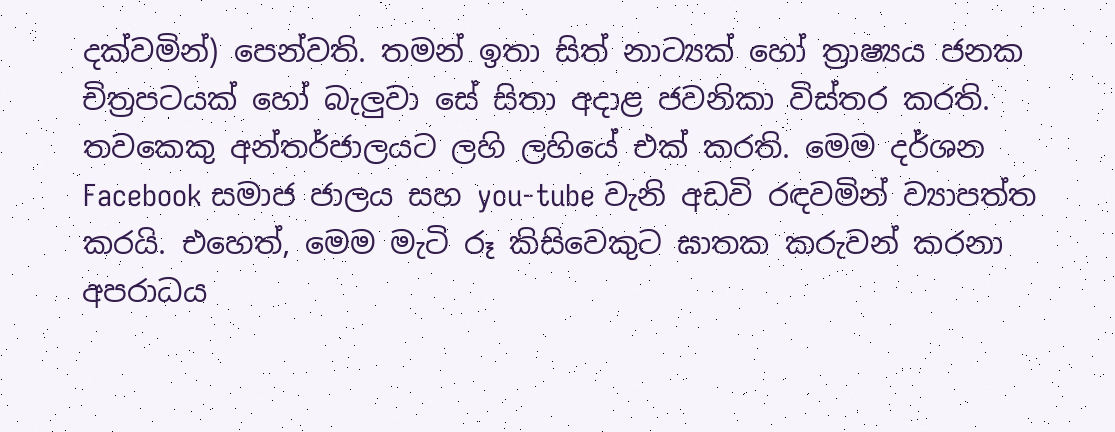දක්වමින්) පෙන්වති. තමන් ඉතා සිත් නාට්‍යක් හෝ ත්‍රාෂ්‍යය ජනක චිත්‍රපටයක් හෝ බැලුවා සේ සිතා අදාළ ජවනිකා විස්තර කරති. තවකෙකු අන්තර්ජාලයට ලහි ලහියේ එක් කරති. මෙම දර්ශන Facebook සමාජ ජාලය සහ you-tube වැනි අඩවි රඳවමින් ව්‍යාපත්ත කරයි. එහෙත්, මෙම මැටි රූ කිසිවෙකුට ඝාතක කරුවන් කරනා අපරාධය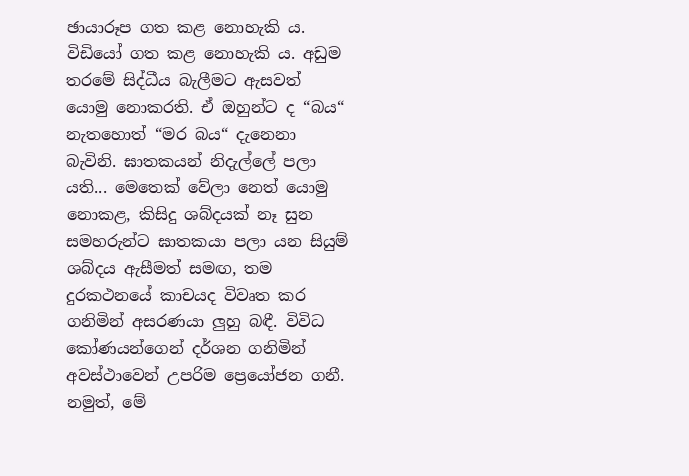ඡායාරූප ගත කළ නොහැකි ය. විඩියෝ ගත කළ නොහැකි ය. අඩුම තරමේ සිද්ධීය බැලීමට ඇසවත් යොමු නොකරති. ඒ ඔහුන්ට ද “බය“ නැතහොත් “මර බය“ දැනෙනා බැවිනි. ඝාතකයන් නිදැල්ලේ පලා යති... මෙතෙක් වේලා නෙත් යොමු නොකළ, කිසිදු ශබ්දයක් නෑ සුන සමහරුන්ට ඝාතකයා පලා යන සියුම් ශබ්දය ඇසීමත් සමඟ, තම දුරකථනයේ කාචයද විවෘත කර ගනිමින් අසරණයා ලුහු බඳී. විවිධ කෝණයන්ගෙන් දර්ශන ගනිමින් අවස්ථාවෙන් උපරිම ප්‍රෙයෝජන ගනී. නමුත්, මේ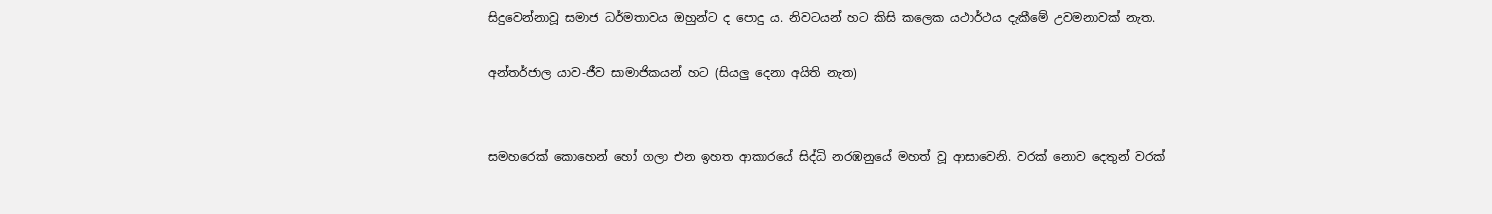සිදුවෙන්නාවූ සමාජ ධර්මතාවය ඔහුන්ට ද පොදු ය. නිවටයන් හට කිසි කලෙක යථාර්ථය දැකීමේ උවමනාවක් නැත.

අන්තර්ජාල යාව-ජීව සාමාජිකයන් හට (සියලු දෙනා අයිති නැත)


සමහරෙක් කොහෙන් හෝ ගලා එන ඉහත ආකාරයේ සිද්ධි නරඹනුයේ මහත් වූ ආසාවෙනි. වරක් නොව දෙතුන් වරක්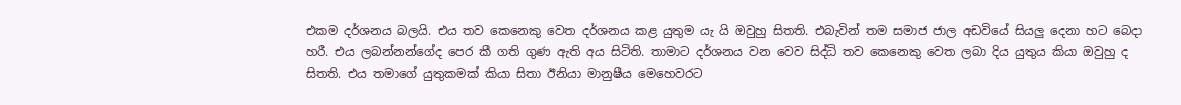එකම දර්ශනය බලයි. එය තව කෙනෙකු වෙත දර්ශනය කළ යුතුම යැ යි ඔවුහු සිතති. එබැවින් තම සමාජ ජාල අඩවියේ සියලු දෙනා හට බෙදා හරී. එය ලබන්නන්ගේද පෙර කී ගති ගුණ ඇති අය සිටිති. තාමාට දර්ශනය වන වෙව සිද්ධි තව කෙනෙකු වෙත ලබා දිය යුතුය කියා ඔවුහු ද සිතති. එය තමාගේ යුතුකමක් කියා සිතා ඊනියා මානුෂීය මෙහෙවරට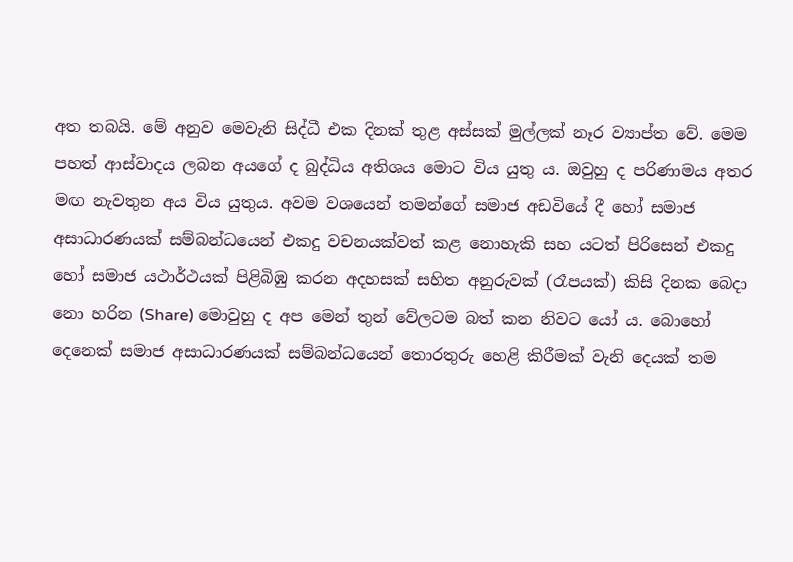අත තබයි. මේ අනුව මෙවැනි සිද්ධී එක දිනක් තුළ අස්සක් මුල්ලක් නෑර ව්‍යාප්ත වේ. මෙම පහත් ආස්වාදය ලබන අයගේ ද බුද්ධිය අතිශය මොට විය යුතු ය. ඔවුහු ද පරිණාමය අතර මඟ නැවතුන අය විය යුතුය. අවම වශයෙන් තමන්ගේ සමාජ අඩවියේ දී හෝ සමාජ අසාධාරණයක් සම්බන්ධයෙන් එකදු වචනයක්වත් කළ නොහැකි සහ යටත් පිරිසෙන් එකදු හෝ සමාජ යථාර්ථයක් පිළිබිඹු කරන අදහසක් සහිත අනුරුවක් (රෑපයක්) කිසි දිනක බෙදා නො හරින (Share) මොවුහු ද අප මෙන් තුන් වේලටම බත් කන නිවට යෝ ය. බොහෝ දෙනෙක් සමාජ අසාධාරණයක් සම්බන්ධයෙන් තොරතුරු හෙළි කිරීමක් වැනි දෙයක් තම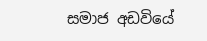සමාජ අඩවියේ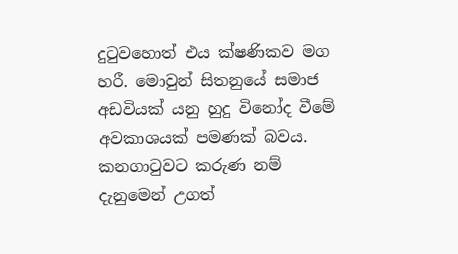දුටුවහොත් එය ක්ෂණිකව මග හරී. මොවුන් සිතනුයේ සමාජ අඩවියක් යනු හුදු විනෝද වීමේ අවකාශයක් පමණක් බවය. කනගාටුවට කරුණ නම් දැනුමෙන් උගත්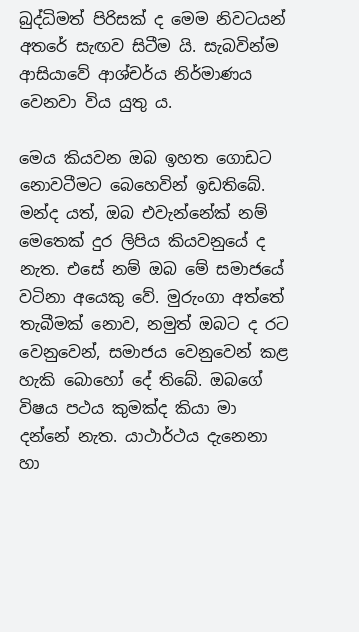බුද්ධිමත් පිරිසක් ද මෙම නිවටයන් අතරේ සැඟව සිටීම යි. සැබවින්ම ආසියාවේ ආශ්චර්ය නිර්මාණය වෙනවා විය යුතු ය.

මෙය කියවන ඔබ ඉහත ගොඩට නොවටීමට බෙහෙවින් ඉඩතිබේ. මන්ද යත්, ඔබ එවැන්නේක් නම් මෙතෙක් දුර ලිපිය කියවනුයේ ද නැත. එසේ නම් ඔබ මේ සමාජයේ වටිනා අයෙකු වේ. මුරුංගා අත්තේ තැබීමක් නොව, නමුත් ඔබට ද රට වෙනුවෙන්, සමාජය වෙනුවෙන් කළ හැකි බොහෝ දේ තිබේ. ඔබගේ විෂය පථය කුමක්ද කියා මා දන්නේ නැත. යාථාර්ථය දැනෙනා හා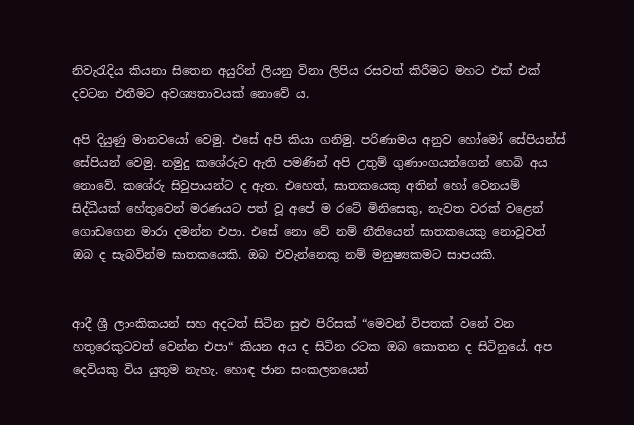නිවැරැදිය කියනා සිතෙන අයුරින් ලියනු විනා ලිපිය රසවත් කිරීමට මහට එක් එක් දවටන එතීමට අවශ්‍යතාවයක් නොවේ ය.

අපි දියුණු මානවයෝ වෙමු. එසේ අපි කියා ගනිමු. පරිණාමය අනුව හෝමෝ සේපියන්ස් සේපියන් වෙමු. නමුදු කශේරුව ඇති පමණින් අපි උතුම් ගුණාංගයන්ගෙන් හෙබි අය නොවේ. කශේරු සිවුපායන්ට ද ඇත. එහෙත්, ඝාතකයෙකු අතින් හෝ වෙනයම් සිද්ධීයක් හේතුවෙන් මරණයට පත් වූ අපේ ම රටේ මිනිසෙකු, නැවත වරක් වළෙන් ගොඩගෙන මාරා දමන්න එපා. එසේ නො වේ නම් නීතියෙන් ඝාතකයෙකු නොවූවත් ඔබ ද සැබවින්ම ඝාතකයෙකි. ඔබ එවැන්නෙකු නම් මනුෂ්‍යකමට සාපයකි.


ආදී ශ්‍රී ලාංකිකයන් සහ අදටත් සිටින සුළු පිරිසක් “මෙවන් විපතක් වනේ වන හතුරෙකුටවත් වෙන්න එපා“ කියන අය ද සිටින රටක ඔබ කොතන ද සිටිනුයේ. අප දෙවියකු විය යුතුම නැහැ. හොඳ ජාන සංකලනයෙන්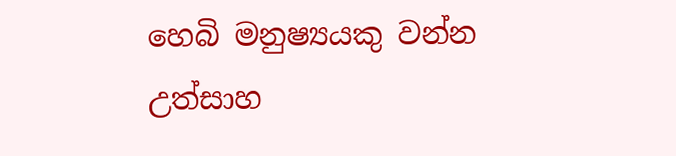හෙබි මනුෂ්‍යයකු වන්න උත්සාහ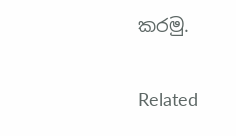කරමු.

Related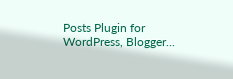Posts Plugin for WordPress, Blogger...